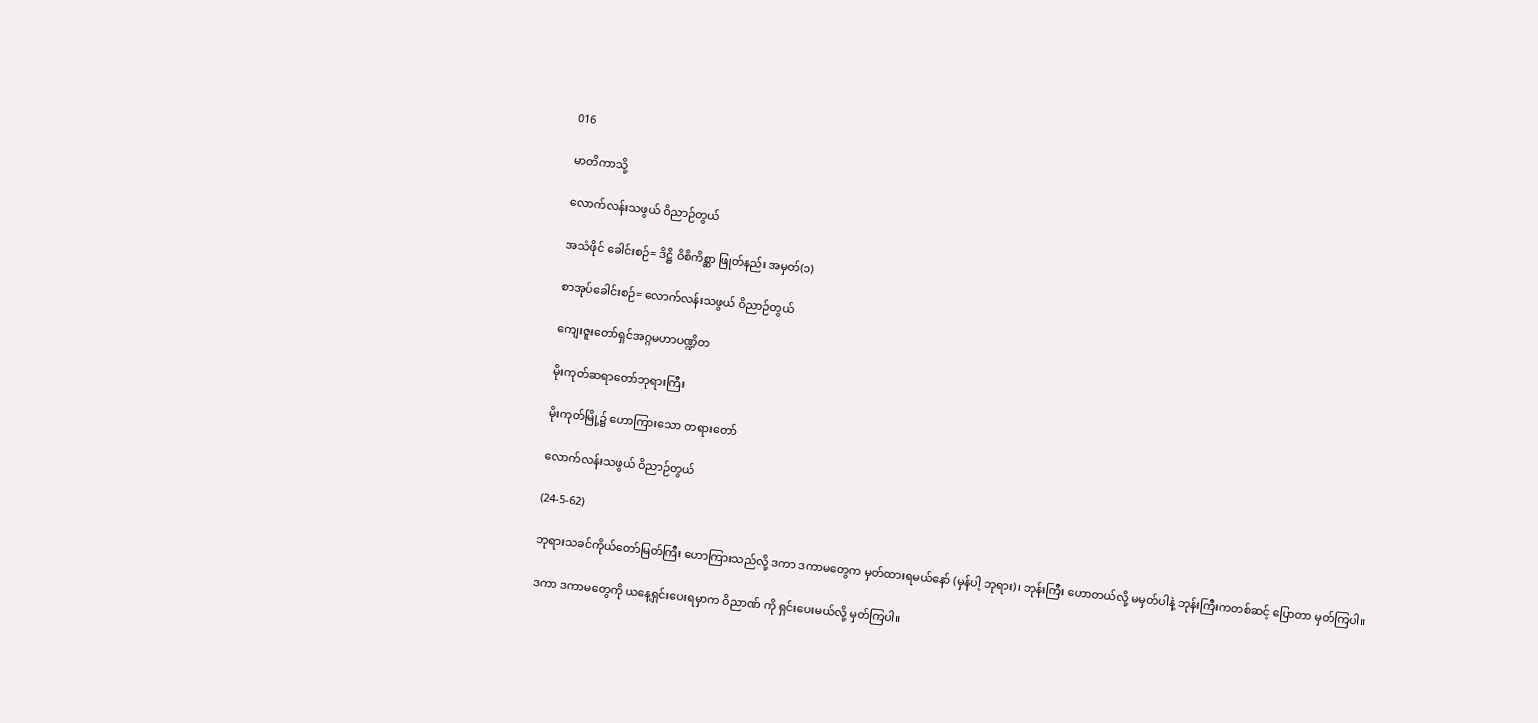016

မာတိကာသို့

လောက်လန်းသဖွယ် ဝိညာဉ်တွယ်

အသံဖိုင် ခေါင်းစဉ်= ဒိဋ္ဌိ ဝိစိကိစ္ဆာ ဖြုတ်နည်း အမှတ်(၁)

စာအုပ်ခေါင်းစဉ်= လောက်လန်းသဖွယ် ဝိညာဉ်တွယ်

ကျေးဇူးတော်ရှင်အဂ္ဂမဟာပဏ္ဍိတ

မိုးကုတ်ဆရာတော်ဘုရားကြီး

မိုးကုတ်မြို့၌ ဟောကြားသော တရားတော်

လောက်လန်းသဖွယ် ဝိညာဉ်တွယ်

(24-5-62)

ဘုရားသခင်ကိုယ်တော်မြတ်ကြီး ဟောကြားသည်လို့ ဒကာ ဒကာမတွေက မှတ်ထားရမယ်နော် (မှန်ပါ့ ဘုရား)၊ ဘုန်းကြီး ဟောတယ်လို့ မမှတ်ပါနဲ့ ဘုန်းကြီးကတစ်ဆင့် ပြောတာ မှတ်ကြပါ။

ဒကာ ဒကာမတွေကို ယနေ့ရှင်းပေးရမှာက ဝိညာဏ် ကို ရှင်းပေးမယ်လို့ မှတ်ကြပါ။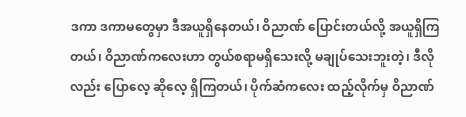ဒကာ ဒကာမတွေမှာ ဒီအယူရှိနေတယ်၊ ဝိညာဏ် ပြောင်းတယ်လို့ အယူရှိကြတယ်၊ ဝိညာဏ်ကလေးဟာ တွယ်စရာမရှိသေးလို့ မချုပ်သေးဘူးတဲ့၊ ဒီလိုလည်း ပြောလေ့ ဆိုလေ့ ရှိကြတယ်၊ ပိုက်ဆံကလေး ထည့်လိုက်မှ ဝိညာဏ်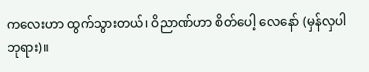ကလေးဟာ ထွက်သွားတယ်၊ ဝိညာဏ်ဟာ စိတ်ပေါ့ လေနော် (မှန်လှပါ ဘုရား)။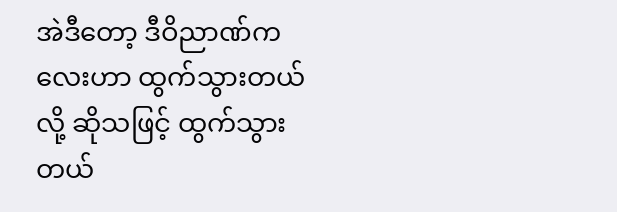အဲဒီတော့ ဒီဝိညာဏ်ကလေးဟာ ထွက်သွားတယ် လို့ ဆိုသဖြင့် ထွက်သွားတယ်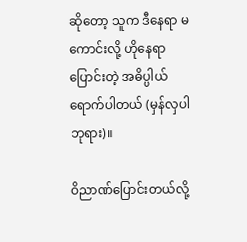ဆိုတော့ သူက ဒီနေရာ မကောင်းလို့ ဟိုနေရာ ပြောင်းတဲ့ အဓိပ္ပါယ် ရောက်ပါတယ် (မှန်လှပါ ဘုရား)။

ဝိညာဏ်ပြောင်းတယ်လို့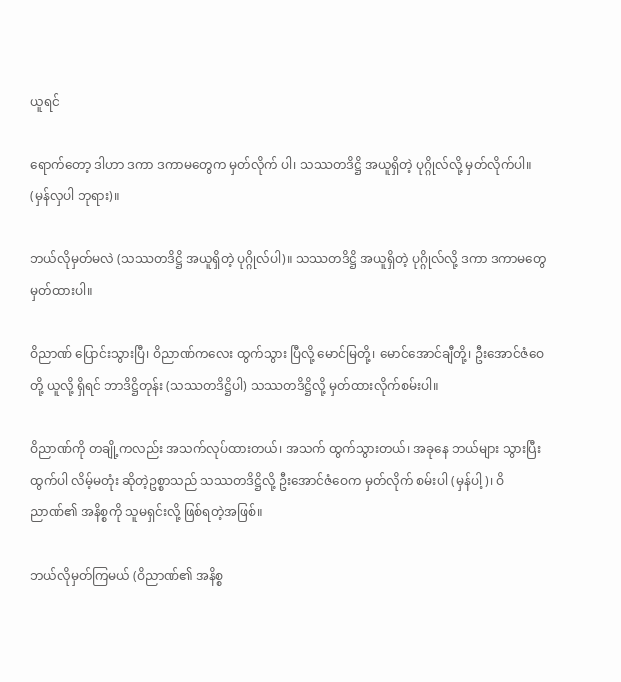ယူရင်

ရောက်တော့ ဒါဟာ ဒကာ ဒကာမတွေက မှတ်လိုက် ပါ၊ သဿတဒိဋ္ဌိ အယူရှိတဲ့ ပုဂ္ဂိုလ်လို့ မှတ်လိုက်ပါ။ (မှန်လှပါ ဘုရား)။

ဘယ်လိုမှတ်မလဲ (သဿတဒိဋ္ဌိ အယူရှိတဲ့ ပုဂ္ဂိုလ်ပါ)။ သဿတဒိဋ္ဌိ အယူရှိတဲ့ ပုဂ္ဂိုလ်လို့ ဒကာ ဒကာမတွေ မှတ်ထားပါ။

ဝိညာဏ် ပြောင်းသွားပြီ၊ ဝိညာဏ်ကလေး ထွက်သွား ပြီလို့ မောင်မြတို့၊ မောင်အောင်ချီတို့၊ ဦးအောင်ဇံဝေတို့ ယူလို့ ရှိရင် ဘာဒိဋ္ဌိတုန်း (သဿတဒိဋ္ဌိပါ) သဿတဒိဋ္ဌိလို့ မှတ်ထားလိုက်စမ်းပါ။

ဝိညာဏ်ကို တချို့ကလည်း အသက်လုပ်ထားတယ်၊ အသက် ထွက်သွားတယ်၊ အခုနေ ဘယ်များ သွားပြီး ထွက်ပါ လိမ့်မတုံး ဆိုတဲ့ဥစ္စာသည် သဿတဒိဋ္ဌိလို့ ဦးအောင်ဇံဝေက မှတ်လိုက် စမ်းပါ (မှန်ပါ့)၊ ဝိညာဏ်၏ အနိစ္စကို သူမရှင်းလို့ ဖြစ်ရတဲ့အဖြစ်။

ဘယ်လိုမှတ်ကြမယ် (ဝိညာဏ်၏ အနိစ္စ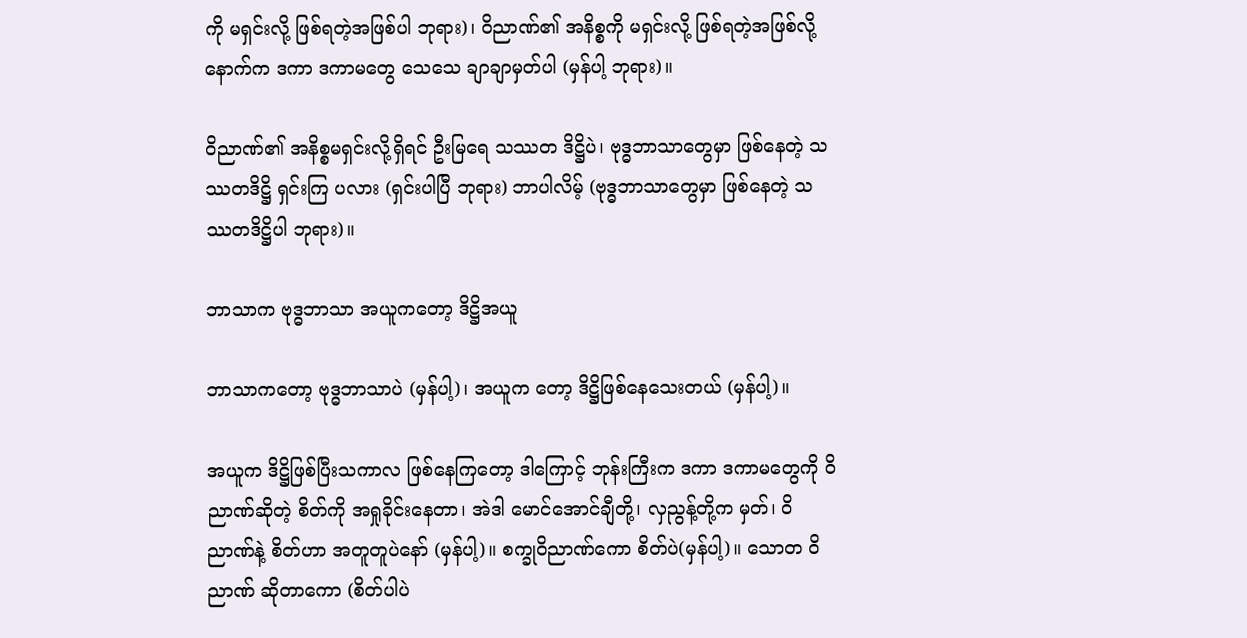ကို မရှင်းလို့ ဖြစ်ရတဲ့အဖြစ်ပါ ဘုရား)၊ ဝိညာဏ်၏ အနိစ္စကို မရှင်းလို့ ဖြစ်ရတဲ့အဖြစ်လို့ နောက်က ဒကာ ဒကာမတွေ သေသေ ချာချာမှတ်ပါ (မှန်ပါ့ ဘုရား)။

ဝိညာဏ်၏ အနိစ္စမရှင်းလို့ရှိရင် ဦးမြရေ သဿတ ဒိဋ္ဌိပဲ၊ ဗုဒ္ဓဘာသာတွေမှာ ဖြစ်နေတဲ့ သဿတဒိဋ္ဌိ ရှင်းကြ ပလား (ရှင်းပါပြီ ဘုရား) ဘာပါလိမ့် (ဗုဒ္ဓဘာသာတွေမှာ ဖြစ်နေတဲ့ သဿတဒိဋ္ဌိပါ ဘုရား)။

ဘာသာက ဗုဒ္ဓဘာသာ အယူကတော့ ဒိဋ္ဌိအယူ

ဘာသာကတော့ ဗုဒ္ဓဘာသာပဲ (မှန်ပါ့)၊ အယူက တော့ ဒိဋ္ဌိဖြစ်နေသေးတယ် (မှန်ပါ့)။

အယူက ဒိဋ္ဌိဖြစ်ပြီးသကာလ ဖြစ်နေကြတော့ ဒါကြောင့် ဘုန်းကြီးက ဒကာ ဒကာမတွေကို ဝိညာဏ်ဆိုတဲ့ စိတ်ကို အရှုခိုင်းနေတာ၊ အဲဒါ မောင်အောင်ချီတို့၊ လှညွန့်တို့က မှတ်၊ ဝိညာဏ်နဲ့ စိတ်ဟာ အတူတူပဲနော် (မှန်ပါ့)။ စက္ခုဝိညာဏ်ကော စိတ်ပဲ(မှန်ပါ့)။ သောတ ဝိညာဏ် ဆိုတာကော (စိတ်ပါပဲ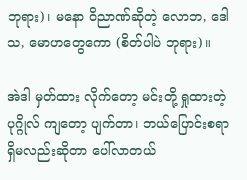ဘုရား)၊ မနော ဝိညာဏ်ဆိုတဲ့ လောဘ, ဒေါသ, မောဟတွေကော (စိတ်ပါပဲ ဘုရား)။

အဲဒါ မှတ်ထား လိုက်တော့ မင်းတို့ ရှုထားတဲ့ ပုဂ္ဂိုလ် ကျတော့ ပျက်တာ၊ ဘယ်ပြောင်းစရာ ရှိမလည်းဆိုတာ ပေါ်လာတယ်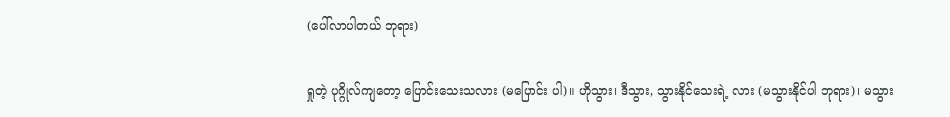(ပေါ်လာပါတယ် ဘုရား)

ရှုတဲ့ ပုဂ္ဂိုလ်ကျတော့ ပြောင်းသေးသလား (မပြောင်း ပါ)။ ဟိုသွား၊ ဒီသွား, သွားနိုင်သေးရဲ့ လား (မသွားနိုင်ပါ ဘုရား)၊ မသွား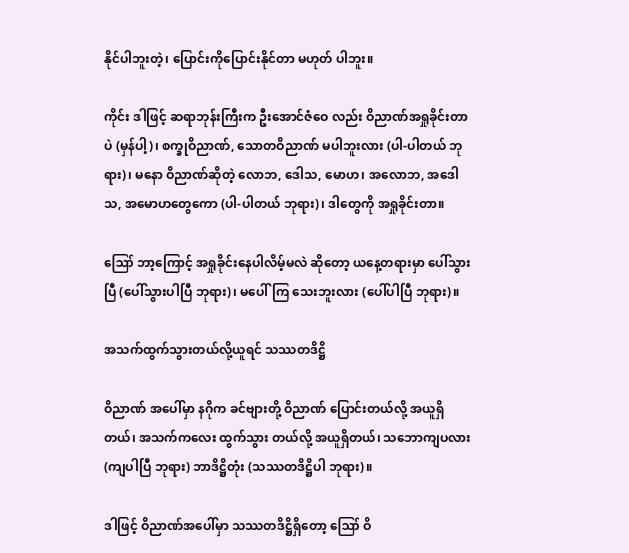နိုင်ပါဘူးတဲ့၊ ပြောင်းကိုပြောင်းနိုင်တာ မဟုတ် ပါဘူး။

ကိုင်း ဒါဖြင့် ဆရာဘုန်းကြီးက ဦးအောင်ဇံဝေ လည်း ဝိညာဏ်အရှုခိုင်းတာပဲ (မှန်ပါ့)၊ စက္ခုဝိညာဏ်, သောတဝိညာဏ် မပါဘူးလား (ပါ-ပါတယ် ဘုရား)၊ မနော ဝိညာဏ်ဆိုတဲ့ လောဘ, ဒေါသ, မောဟ၊ အလောဘ, အဒေါသ, အမောဟတွေကော (ပါ-ပါတယ် ဘုရား)၊ ဒါတွေကို အရှုခိုင်းတာ။

ဪ ဘာ့ကြောင့် အရှုခိုင်းနေပါလိမ့်မလဲ ဆိုတော့ ယနေ့တရားမှာ ပေါ်သွားပြီ (ပေါ်သွားပါပြီ ဘုရား)၊ မပေါ်ကြ သေးဘူးလား (ပေါ်ပါပြီ ဘုရား)။

အသက်ထွက်သွားတယ်လို့ယူရင် သဿတဒိဋ္ဌိ

ဝိညာဏ် အပေါ်မှာ နဂိုက ခင်ဗျားတို့ ဝိညာဏ် ပြောင်းတယ်လို့ အယူရှိတယ်၊ အသက်ကလေး ထွက်သွား တယ်လို့ အယူရှိတယ်၊ သဘောကျပလား (ကျပါပြီ ဘုရား) ဘာဒိဋ္ဌိတုံး (သဿတဒိဋ္ဌိပါ ဘုရား)။

ဒါဖြင့် ဝိညာဏ်အပေါ်မှာ သဿတဒိဋ္ဌိရှိတော့ ဪ ဝိ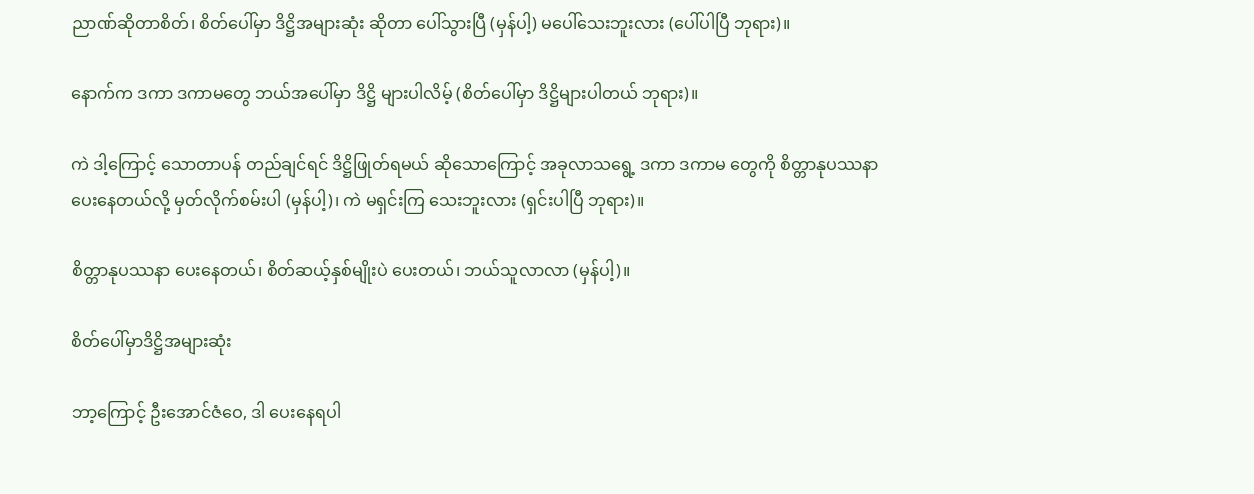ညာဏ်ဆိုတာစိတ်၊ စိတ်ပေါ်မှာ ဒိဋ္ဌိအများဆုံး ဆိုတာ ပေါ်သွားပြီ (မှန်ပါ့) မပေါ်သေးဘူးလား (ပေါ်ပါပြီ ဘုရား)။

နောက်က ဒကာ ဒကာမတွေ ဘယ်အပေါ်မှာ ဒိဋ္ဌိ များပါလိမ့် (စိတ်ပေါ်မှာ ဒိဋ္ဌိများပါတယ် ဘုရား)။

ကဲ ဒါ့ကြောင့် သောတာပန် တည်ချင်ရင် ဒိဋ္ဌိဖြုတ်ရမယ် ဆိုသောကြောင့် အခုလာသရွေ့ ဒကာ ဒကာမ တွေကို စိတ္တာနုပဿနာ ပေးနေတယ်လို့ မှတ်လိုက်စမ်းပါ (မှန်ပါ့)၊ ကဲ မရှင်းကြ သေးဘူးလား (ရှင်းပါပြီ ဘုရား)။

စိတ္တာနုပဿနာ ပေးနေတယ်၊ စိတ်ဆယ့်နှစ်မျိုးပဲ ပေးတယ်၊ ဘယ်သူလာလာ (မှန်ပါ့)။

စိတ်ပေါ်မှာဒိဋ္ဌိအများဆုံး

ဘာ့ကြောင့် ဦးအောင်ဇံဝေ, ဒါ ပေးနေရပါ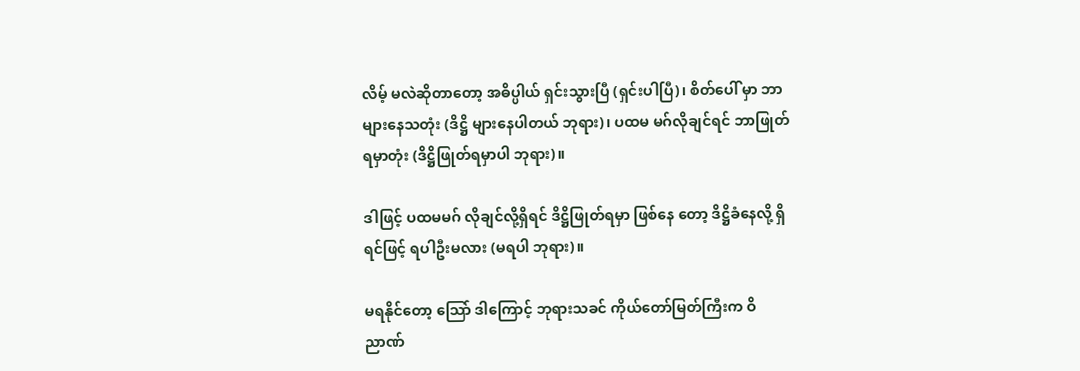လိမ့် မလဲဆိုတာတော့ အဓိပ္ပါယ် ရှင်းသွားပြီ (ရှင်းပါပြီ)၊ စိတ်ပေါ် မှာ ဘာများနေသတုံး (ဒိဋ္ဌိ များနေပါတယ် ဘုရား)၊ ပထမ မဂ်လိုချင်ရင် ဘာဖြုတ် ရမှာတုံး (ဒိဋ္ဌိဖြုတ်ရမှာပါ ဘုရား)။

ဒါဖြင့် ပထမမဂ် လိုချင်လို့ရှိရင် ဒိဋ္ဌိဖြုတ်ရမှာ ဖြစ်နေ တော့ ဒိဋ္ဌိခံနေလို့ ရှိရင်ဖြင့် ရပါဦးမလား (မရပါ ဘုရား)။

မရနိုင်တော့ သြော် ဒါကြောင့် ဘုရားသခင် ကိုယ်တော်မြတ်ကြီးက ဝိညာဏ်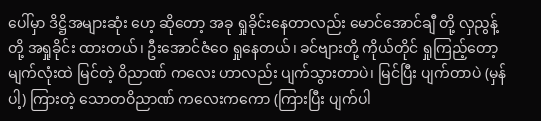ပေါ်မှာ ဒိဋ္ဌိအများဆုံး ဟေ့ ဆိုတော့ အခု ရှုခိုင်းနေတာလည်း မောင်အောင်ချီ တို့ လှညွန့်တို့ အရှုခိုင်း ထားတယ်၊ ဦးအောင်ဇံဝေ ရှုနေတယ်၊ ခင်ဗျားတို့ ကိုယ်တိုင် ရှုကြည့်တော့ မျက်လုံးထဲ မြင်တဲ့ ဝိညာဏ် ကလေး ဟာလည်း ပျက်သွားတာပဲ၊ မြင်ပြီး ပျက်တာပဲ (မှန်ပါ့) ကြားတဲ့ သောတဝိညာဏ် ကလေးကကော (ကြားပြီး ပျက်ပါ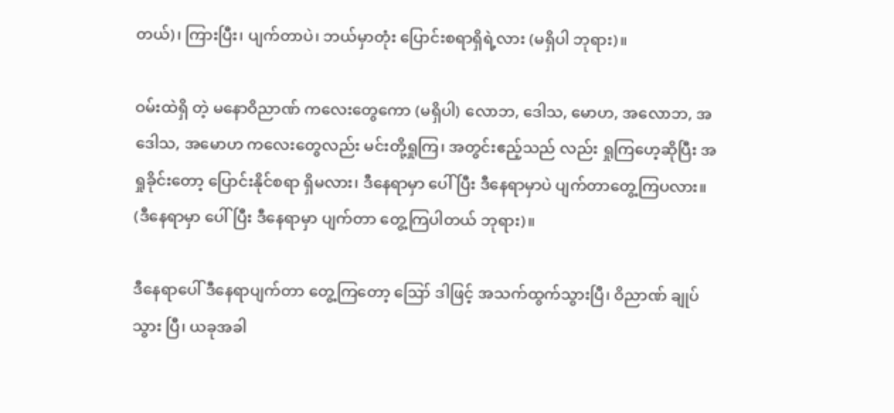တယ်)၊ ကြားပြီး၊ ပျက်တာပဲ၊ ဘယ်မှာတုံး ပြောင်းစရာရှိရဲ့လား (မရှိပါ ဘုရား)။

ဝမ်းထဲရှိ တဲ့ မနောဝိညာဏ် ကလေးတွေကော (မရှိပါ) လောဘ, ဒေါသ, မောဟ, အလောဘ, အဒေါသ, အမောဟ ကလေးတွေလည်း မင်းတို့ရှုကြ၊ အတွင်းဧည့်သည် လည်း ရှုကြဟေ့ဆိုပြီး အရှုခိုင်းတော့ ပြောင်းနိုင်စရာ ရှိမလား၊ ဒီနေရာမှာ ပေါ်ပြီး ဒီနေရာမှာပဲ ပျက်တာတွေ့ကြပလား။ (ဒီနေရာမှာ ပေါ်ပြီး ဒီနေရာမှာ ပျက်တာ တွေ့ကြပါတယ် ဘုရား)။

ဒီနေရာပေါ် ဒီနေရာပျက်တာ တွေ့ကြတော့ ဪ ဒါဖြင့် အသက်ထွက်သွားပြီ၊ ဝိညာဏ် ချုပ်သွား ပြီ၊ ယခုအခါ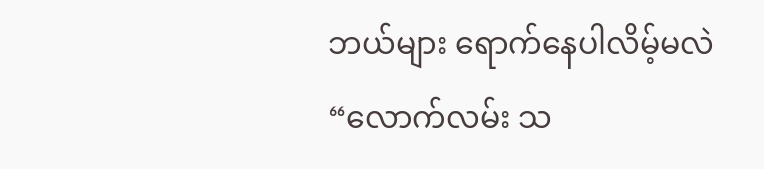ဘယ်များ ရောက်နေပါလိမ့်မလဲ “လောက်လမ်း သ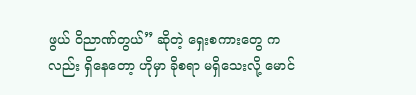ဖွယ် ဝိညာဏ်တွယ်” ဆိုတဲ့ ရှေးစကားတွေ ကလည်း ရှိနေတော့ ဟိုမှာ ခိုစရာ မရှိသေးလို့ မောင်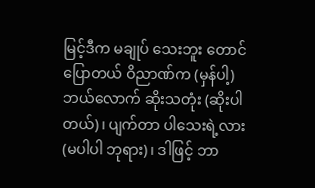မြင့်ဒီက မချုပ် သေးဘူး တောင် ပြောတယ် ဝိညာဏ်က (မှန်ပါ့) ဘယ်လောက် ဆိုးသတုံး (ဆိုးပါတယ်)၊ ပျက်တာ ပါသေးရဲ့လား (မပါပါ ဘုရား)၊ ဒါဖြင့် ဘာ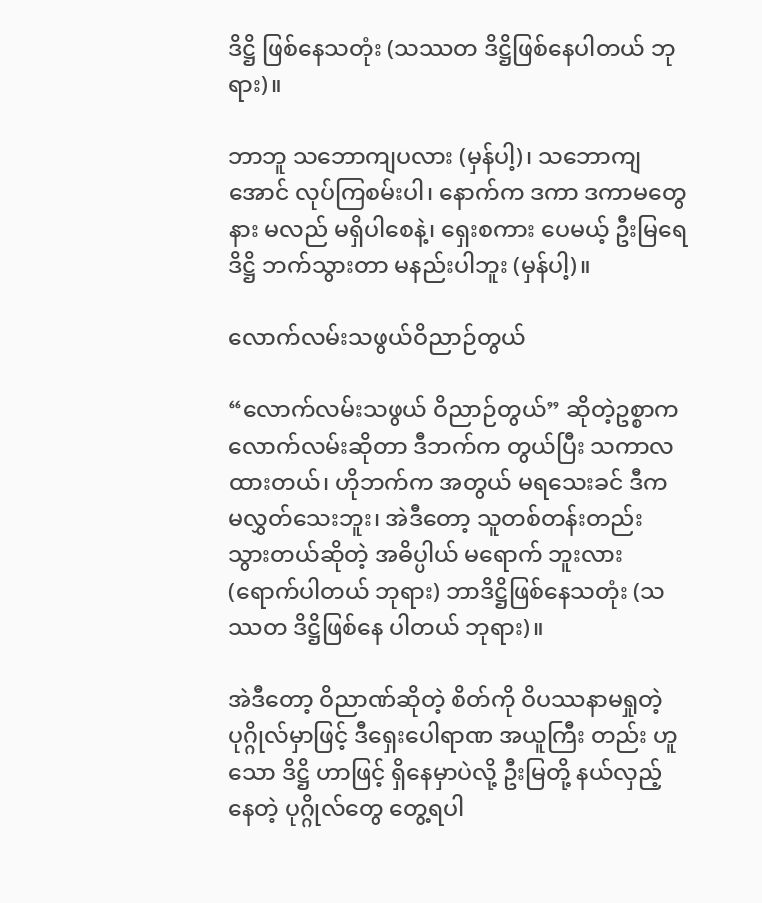ဒိဋ္ဌိ ဖြစ်နေသတုံး (သဿတ ဒိဋ္ဌိဖြစ်နေပါတယ် ဘုရား)။

ဘာဘူ သဘောကျပလား (မှန်ပါ့)၊ သဘောကျ အောင် လုပ်ကြစမ်းပါ၊ နောက်က ဒကာ ဒကာမတွေ နား မလည် မရှိပါစေနဲ့၊ ရှေးစကား ပေမယ့် ဦးမြရေ ဒိဋ္ဌိ ဘက်သွားတာ မနည်းပါဘူး (မှန်ပါ့)။

လောက်လမ်းသဖွယ်ဝိညာဉ်တွယ်

“လောက်လမ်းသဖွယ် ဝိညာဉ်တွယ်” ဆိုတဲ့ဥစ္စာက လောက်လမ်းဆိုတာ ဒီဘက်က တွယ်ပြီး သကာလ ထားတယ်၊ ဟိုဘက်က အတွယ် မရသေးခင် ဒီက မလွှတ်သေးဘူး၊ အဲဒီတော့ သူတစ်တန်းတည်း သွားတယ်ဆိုတဲ့ အဓိပ္ပါယ် မရောက် ဘူးလား (ရောက်ပါတယ် ဘုရား) ဘာဒိဋ္ဌိဖြစ်နေသတုံး (သဿတ ဒိဋ္ဌိဖြစ်နေ ပါတယ် ဘုရား)။

အဲဒီတော့ ဝိညာဏ်ဆိုတဲ့ စိတ်ကို ဝိပဿနာမရှုတဲ့ ပုဂ္ဂိုလ်မှာဖြင့် ဒီရှေးပေါရာဏ အယူကြီး တည်း ဟူသော ဒိဋ္ဌိ ဟာဖြင့် ရှိနေမှာပဲလို့ ဦးမြတို့ နယ်လှည့်နေတဲ့ ပုဂ္ဂိုလ်တွေ တွေ့ရပါ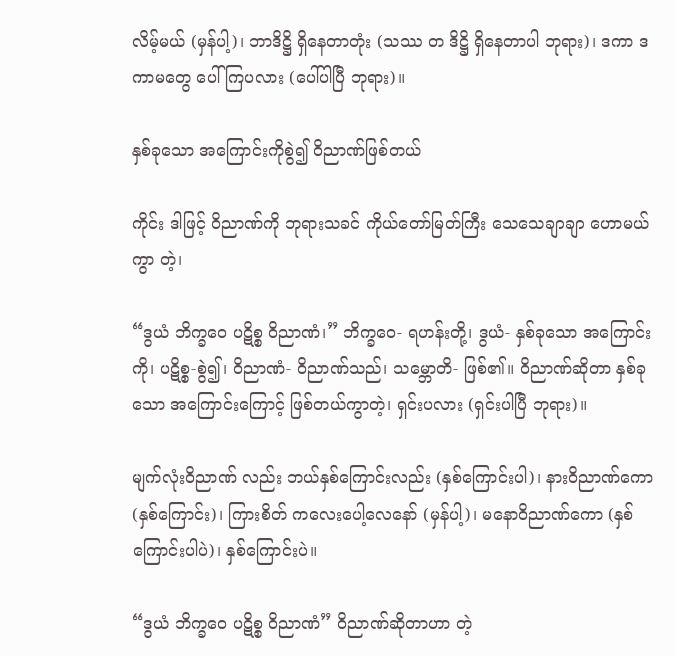လိမ့်မယ် (မှန်ပါ့)၊ ဘာဒိဋ္ဌိ ရှိနေတာတုံး (သဿ တ ဒိဋ္ဌိ ရှိနေတာပါ ဘုရား)၊ ဒကာ ဒကာမတွေ ပေါ်ကြပလား (ပေါ်ပါပြီ ဘုရား)။

နှစ်ခုသော အကြောင်းကိုစွဲ၍ ဝိညာဏ်ဖြစ်တယ်

ကိုင်း ဒါဖြင့် ဝိညာဏ်ကို ဘုရားသခင် ကိုယ်တော်မြတ်ကြီး သေသေချာချာ ဟောမယ်ကွာ တဲ့၊

“ဒွယံ ဘိက္ခဝေ ပဋိစ္စ ဝိညာဏံ၊” ဘိက္ခဝေ- ရဟန်းတို့၊ ဒွယံ- နှစ်ခုသော အကြောင်းကို၊ ပဋိစ္စ-စွဲ၍၊ ဝိညာဏံ- ဝိညာဏ်သည်၊ သမ္ဘောတိ- ဖြစ်၏။ ဝိညာဏ်ဆိုတာ နှစ်ခုသော အကြောင်းကြောင့် ဖြစ်တယ်ကွာတဲ့၊ ရှင်းပလား (ရှင်းပါပြီ ဘုရား)။

မျက်လုံးဝိညာဏ် လည်း ဘယ်နှစ်ကြောင်းလည်း (နှစ်ကြောင်းပါ)၊ နားဝိညာဏ်ကော (နှစ်ကြောင်း)၊ ကြားစိတ် ကလေးပေါ့လေနော် (မှန်ပါ့)၊ မနောဝိညာဏ်ကော (နှစ်ကြောင်းပါပဲ)၊ နှစ်ကြောင်းပဲ။

“ဒွယံ ဘိက္ခဝေ ပဋိစ္စ ဝိညာဏံ” ဝိညာဏ်ဆိုတာဟာ တဲ့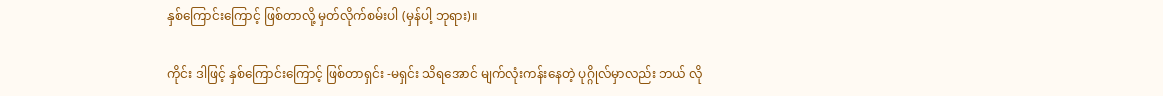နှစ်ကြောင်းကြောင့် ဖြစ်တာလို့ မှတ်လိုက်စမ်းပါ (မှန်ပါ့ ဘုရား)။

ကိုင်း ဒါဖြင့် နှစ်ကြောင်းကြောင့် ဖြစ်တာရှင်း -မရှင်း သိရအောင် မျက်လုံးကန်းနေတဲ့ ပုဂ္ဂိုလ်မှာလည်း ဘယ် လို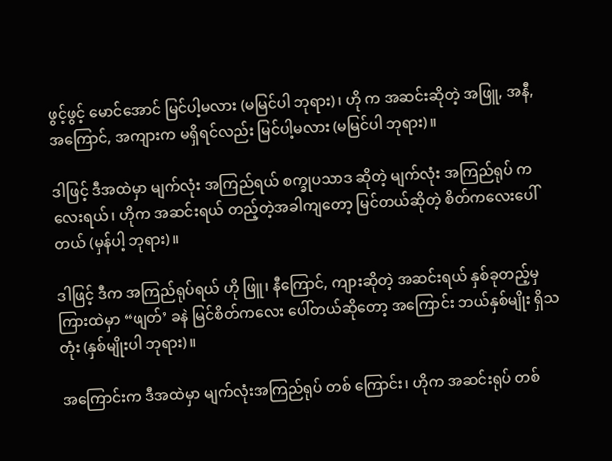ဖွင့်ဖွင့် မောင်အောင် မြင်ပါ့မလား (မမြင်ပါ ဘုရား)၊ ဟို က အဆင်းဆိုတဲ့ အဖြူ, အနီ, အကြောင်, အကျားက မရှိရင်လည်း မြင်ပါ့မလား (မမြင်ပါ ဘုရား)။

ဒါဖြင့် ဒီအထဲမှာ မျက်လုံး အကြည်ရယ် စက္ခုပသာဒ ဆိုတဲ့ မျက်လုံး အကြည်ရုပ် ကလေးရယ်၊ ဟိုက အဆင်းရယ် တည့်တဲ့အခါကျတော့ မြင်တယ်ဆိုတဲ့ စိတ်ကလေးပေါ်တယ် (မှန်ပါ့ ဘုရား)။

ဒါဖြင့် ဒီက အကြည်ရုပ်ရယ် ဟို ဖြူ၊ နီကြောင်, ကျားဆိုတဲ့ အဆင်းရယ် နှစ်ခုတည့်မှ ကြားထဲမှာ “ဖျတ်’ ခနဲ မြင်စိတ်ကလေး ပေါ်တယ်ဆိုတော့ အကြောင်း ဘယ်နှစ်မျိုး ရှိသတုံး (နှစ်မျိုးပါ ဘုရား)။

အကြောင်းက ဒီအထဲမှာ မျက်လုံးအကြည်ရုပ် တစ် ကြောင်း၊ ဟိုက အဆင်းရုပ် တစ်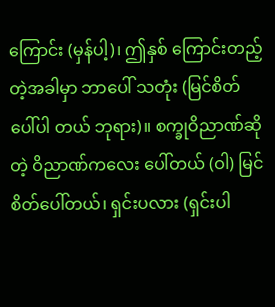ကြောင်း (မှန်ပါ့)၊ ဤနှစ် ကြောင်းတည့်တဲ့အခါမှာ ဘာပေါ် သတုံး (မြင်စိတ် ပေါ်ပါ တယ် ဘုရား)။ စက္ခုဝိညာဏ်ဆိုတဲ့ ဝိညာဏ်ကလေး ပေါ်တယ် (ဝါ) မြင်စိတ်ပေါ်တယ်၊ ရှင်းပလား (ရှင်းပါ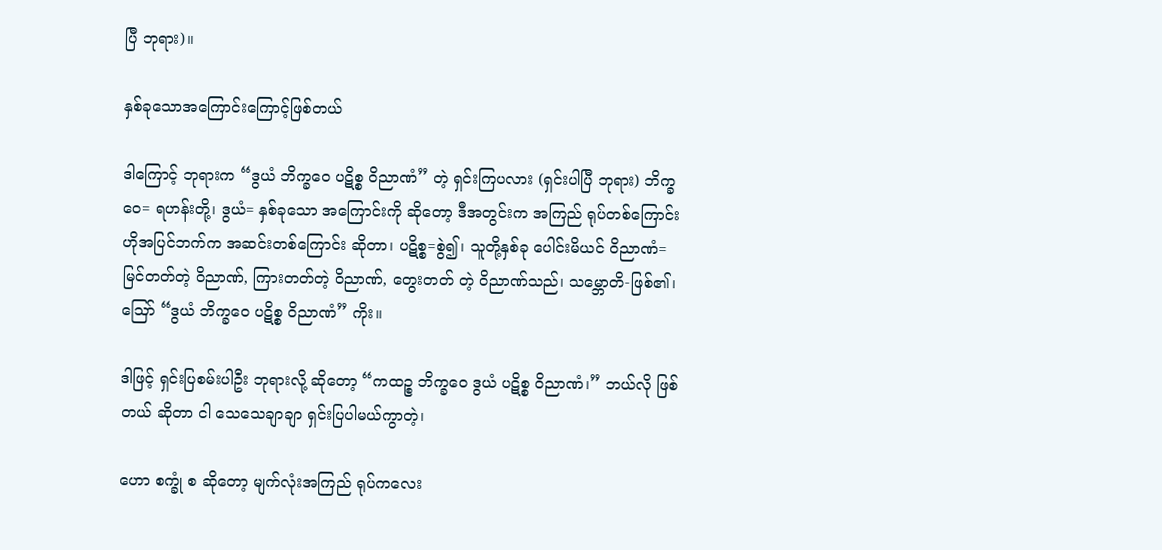ပြီ ဘုရား)။

နှစ်ခုသောအကြောင်းကြောင့်ဖြစ်တယ်

ဒါကြောင့် ဘုရားက “ဒွယံ ဘိက္ခဝေ ပဋိစ္စ ဝိညာဏံ” တဲ့ ရှင်းကြပလား (ရှင်းပါပြီ ဘုရား) ဘိက္ခဝေ= ရဟန်းတို့၊ ဒွယံ= နှစ်ခုသော အကြောင်းကို ဆိုတော့ ဒီအတွင်းက အကြည် ရုပ်တစ်ကြောင်း ဟိုအပြင်ဘက်က အဆင်းတစ်ကြောင်း ဆိုတာ၊ ပဋိစ္စ=စွဲ၍၊ သူတို့နှစ်ခု ပေါင်းမိယင် ဝိညာဏံ= မြင်တတ်တဲ့ ဝိညာဏ်, ကြားတတ်တဲ့ ဝိညာဏ်, တွေးတတ် တဲ့ ဝိညာဏ်သည်၊ သမ္ဘောတိ-ဖြစ်၏၊ ဪ “ဒွယံ ဘိက္ခဝေ ပဋိစ္စ ဝိညာဏံ” ကိုး။

ဒါဖြင့် ရှင်းပြစမ်းပါဦး ဘုရားလို့ ဆိုတော့ “ကထဉ္စ ဘိက္ခဝေ ဒွယံ ပဋိစ္စ ဝိညာဏံ၊” ဘယ်လို ဖြစ်တယ် ဆိုတာ ငါ သေသေချာချာ ရှင်းပြပါမယ်ကွာတဲ့၊

ဟော စက္ခုံ စ ဆိုတော့ မျက်လုံးအကြည် ရုပ်ကလေး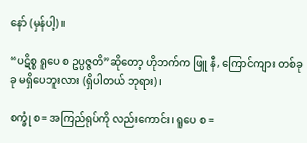နော် (မှန်ပါ့)။

“ပဋိစ္စ ရူပေ စ ဥပ္ပဇ္ဇတိ”ဆိုတော့ ဟိုဘက်က ဖြူ နီ, ကြောင်ကျား တစ်ခုခု မရှိပေဘူးလား (ရှိပါတယ် ဘုရား)၊

စက္ခုံ စ= အကြည်ရုပ်ကို လည်းကောင်း၊ ရူပေ စ =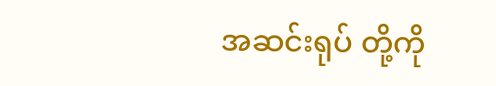အဆင်းရုပ် တို့ကို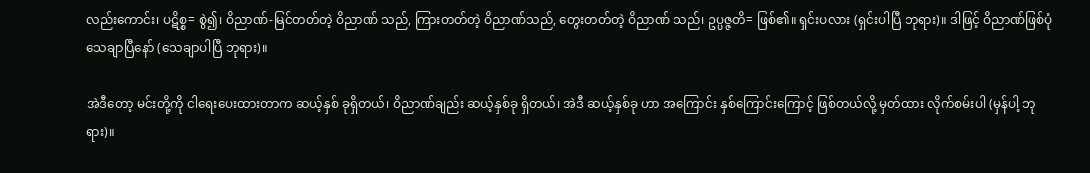လည်းကောင်း၊ ပဋိစ္စ= စွဲ၍၊ ဝိညာဏ်-မြင်တတ်တဲ့ ဝိညာဏ် သည်, ကြားတတ်တဲ့ ဝိညာဏ်သည်, တွေးတတ်တဲ့ ဝိညာဏ် သည်၊ ဥပ္ပဇ္ဇတိ= ဖြစ်၏။ ရှင်းပလား (ရှင်းပါပြီ ဘုရား)။ ဒါဖြင့် ဝိညာဏ်ဖြစ်ပုံ သေချာပြီနော် (သေချာပါပြီ ဘုရား)။

အဲဒီတော့ မင်းတို့ကို ငါရေးပေးထားတာက ဆယ့်နှစ် ခုရှိတယ်၊ ဝိညာဏ်ချည်း ဆယ့်နှစ်ခု ရှိတယ်၊ အဲဒီ ဆယ့်နှစ်ခု ဟာ အကြောင်း နှစ်ကြောင်းကြောင့် ဖြစ်တယ်လို့ မှတ်ထား လိုက်စမ်းပါ (မှန်ပါ့ ဘုရား)။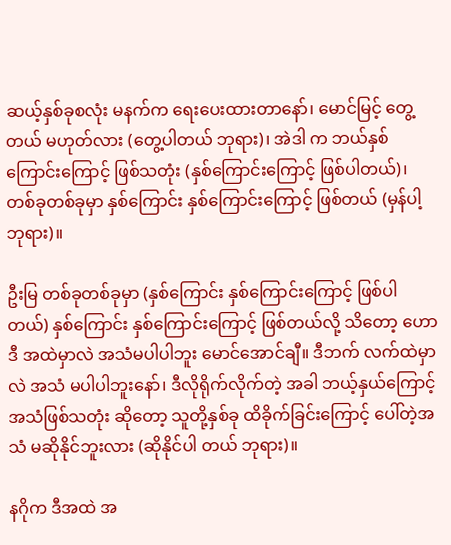ဆယ့်နှစ်ခုစလုံး မနက်က ရေးပေးထားတာနော်၊ မောင်မြင့် တွေ့တယ် မဟုတ်လား (တွေ့ပါတယ် ဘုရား)၊ အဲဒါ က ဘယ်နှစ်ကြောင်းကြောင့် ဖြစ်သတုံး (နှစ်ကြောင်းကြောင့် ဖြစ်ပါတယ်)၊ တစ်ခုတစ်ခုမှာ နှစ်ကြောင်း နှစ်ကြောင်းကြောင့် ဖြစ်တယ် (မှန်ပါ့ ဘုရား)။

ဦးမြ တစ်ခုတစ်ခုမှာ (နှစ်ကြောင်း နှစ်ကြောင်းကြောင့် ဖြစ်ပါတယ်) နှစ်ကြောင်း နှစ်ကြောင်းကြောင့် ဖြစ်တယ်လို့ သိတော့ ဟောဒီ အထဲမှာလဲ အသံမပါပါဘူး မောင်အောင်ချီ။ ဒီဘက် လက်ထဲမှာလဲ အသံ မပါပါဘူးနော်၊ ဒီလိုရိုက်လိုက်တဲ့ အခါ ဘယ့်နှယ်ကြောင့် အသံဖြစ်သတုံး ဆိုတော့ သူတို့နှစ်ခု ထိခိုက်ခြင်းကြောင့် ပေါ်တဲ့အသံ မဆိုနိုင်ဘူးလား (ဆိုနိုင်ပါ တယ် ဘုရား)။

နဂိုက ဒီအထဲ အ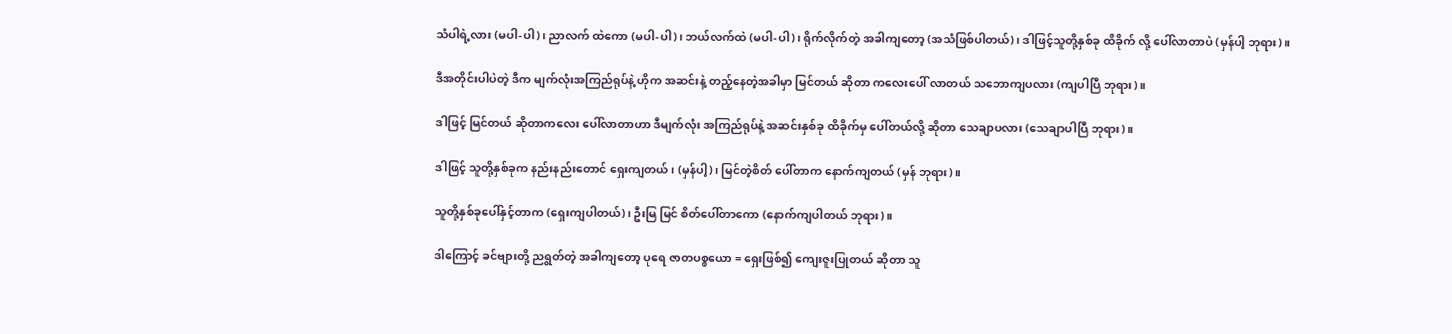သံပါရဲ့လား (မပါ-ပါ)၊ ညာလက် ထဲကော (မပါ-ပါ)၊ ဘယ်လက်ထဲ (မပါ-ပါ)၊ ရိုက်လိုက်တဲ့ အခါကျတော့ (အသံဖြစ်ပါတယ်)၊ ဒါဖြင့်သူတို့နှစ်ခု ထိခိုက် လို့ ပေါ်လာတာပဲ (မှန်ပါ့ ဘုရား)။

ဒီအတိုင်းပါပဲတဲ့ ဒီက မျက်လုံးအကြည်ရုပ်နဲ့ ဟိုက အဆင်းနဲ့ တည့်နေတဲ့အခါမှာ မြင်တယ် ဆိုတာ ကလေးပေါ် လာတယ် သဘောကျပလား (ကျပါပြီ ဘုရား)။

ဒါဖြင့် မြင်တယ် ဆိုတာကလေး ပေါ်လာတာဟာ ဒီမျက်လုံး အကြည်ရုပ်နဲ့ အဆင်းနှစ်ခု ထိခိုက်မှ ပေါ်တယ်လို့ ဆိုတာ သေချာပလား (သေချာပါပြီ ဘုရား)။

ဒါဖြင့် သူတို့နှစ်ခုက နည်းနည်းတောင် ရှေးကျတယ်၊ (မှန်ပါ့)၊ မြင်တဲ့စိတ် ပေါ်တာက နောက်ကျတယ် (မှန် ဘုရား)။

သူတို့နှစ်ခုပေါ်နှင့်တာက (ရှေးကျပါတယ်)၊ ဦးမြ မြင် စိတ်ပေါ်တာကော (နောက်ကျပါတယ် ဘုရား)။

ဒါကြောင့် ခင်ဗျားတို့ ညရွတ်တဲ့ အခါကျတော့ ပုရေ ဇာတပစ္စယော = ရှေးဖြစ်၍ ကျေးဇူးပြုတယ် ဆိုတာ သူ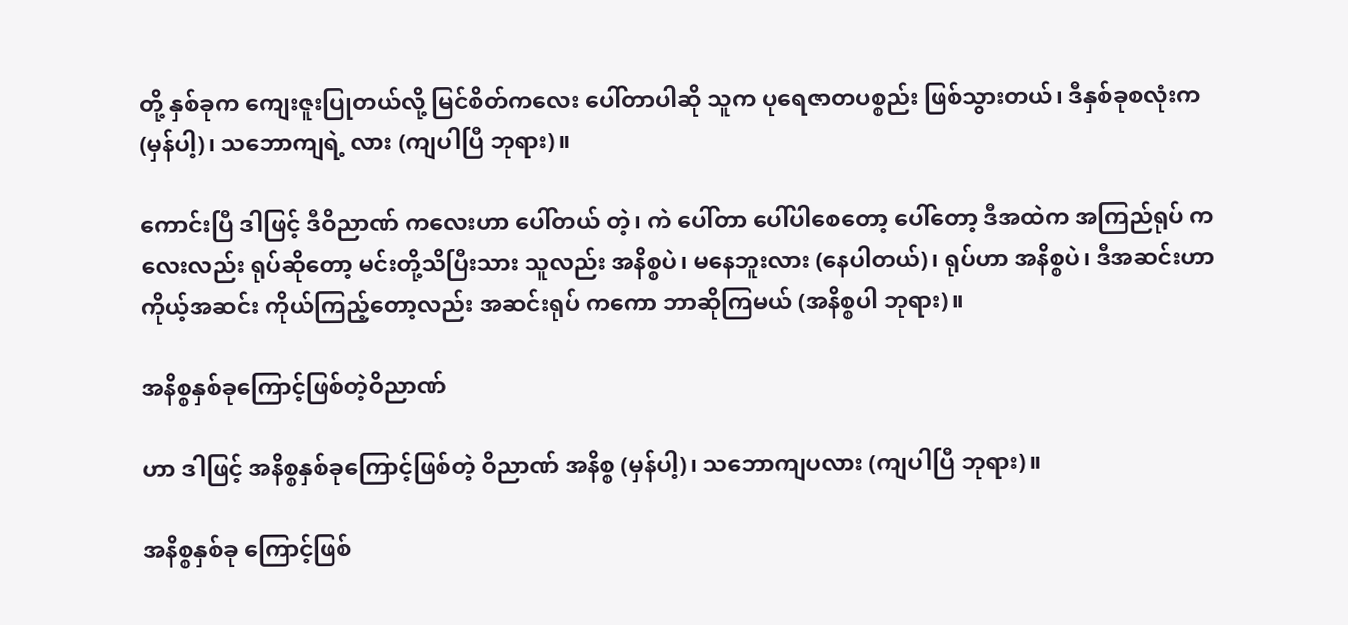တို့ နှစ်ခုက ကျေးဇူးပြုတယ်လို့ မြင်စိတ်ကလေး ပေါ်တာပါဆို သူက ပုရေဇာတပစ္စည်း ဖြစ်သွားတယ်၊ ဒီနှစ်ခုစလုံးက (မှန်ပါ့)၊ သဘောကျရဲ့ လား (ကျပါပြီ ဘုရား)။

ကောင်းပြီ ဒါဖြင့် ဒီဝိညာဏ် ကလေးဟာ ပေါ်တယ် တဲ့၊ ကဲ ပေါ်တာ ပေါ်ပါစေတော့ ပေါ်တော့ ဒီအထဲက အကြည်ရုပ် ကလေးလည်း ရုပ်ဆိုတော့ မင်းတို့သိပြီးသား သူလည်း အနိစ္စပဲ၊ မနေဘူးလား (နေပါတယ်)၊ ရုပ်ဟာ အနိစ္စပဲ၊ ဒီအဆင်းဟာ ကိုယ့်အဆင်း ကိုယ်ကြည့်တော့လည်း အဆင်းရုပ် ကကော ဘာဆိုကြမယ် (အနိစ္စပါ ဘုရား)။

အနိစ္စနှစ်ခုကြောင့်ဖြစ်တဲ့ဝိညာဏ်

ဟာ ဒါဖြင့် အနိစ္စနှစ်ခုကြောင့်ဖြစ်တဲ့ ဝိညာဏ် အနိစ္စ (မှန်ပါ့)၊ သဘောကျပလား (ကျပါပြီ ဘုရား)။

အနိစ္စနှစ်ခု ကြောင့်ဖြစ်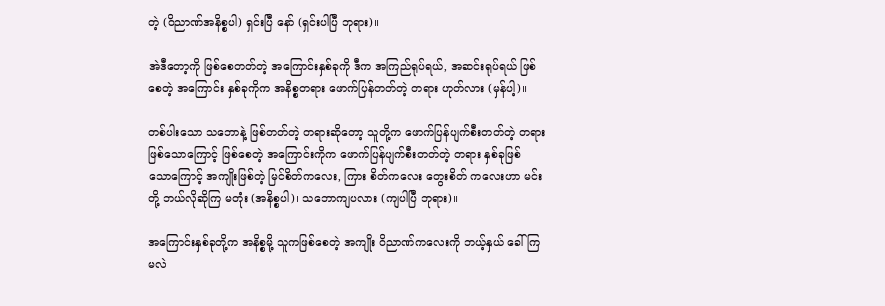တဲ့ (ဝိညာဏ်အနိစ္စပါ) ရှင်းပြီ နော် (ရှင်းပါပြီ ဘုရား)။

အဲဒီတော့ကို ဖြစ်စေတတ်တဲ့ အကြောင်းနှစ်ခုကို ဒီက အကြည်ရုပ်ရယ်, အဆင်းရုပ်ရယ် ဖြစ်စေတဲ့ အကြောင်း နှစ်ခုကိုက အနိစ္စတရား ဖောက်ပြန်တတ်တဲ့ တရား ဟုတ်လား (မှန်ပါ့)။

တစ်ပါးသော သဘောနဲ့ ဖြစ်တတ်တဲ့ တရားဆိုတော့ သူတို့က ဖောက်ပြန်ပျက်စီးတတ်တဲ့ တရားဖြစ်သောကြောင့် ဖြစ်စေတဲ့ အကြောင်းကိုက ဖောက်ပြန်ပျက်စီးတတ်တဲ့ တရား နှစ်ခုဖြစ် သောကြောင့် အကျိုးဖြစ်တဲ့ မြင်စိတ်ကလေး, ကြား စိတ်ကလေး တွေးစိတ် ကလေးဟာ မင်းတို့ ဘယ်လိုဆိုကြ မတုံး (အနိစ္စပါ)၊ သဘောကျပလား (ကျပါပြီ ဘုရား)။

အကြောင်းနှစ်ခုတို့က အနိစ္စမို့ သူကဖြစ်စေတဲ့ အကျိုး ဝိညာဏ်ကလေးကို ဘယ့်နှယ် ခေါ်ကြမလဲ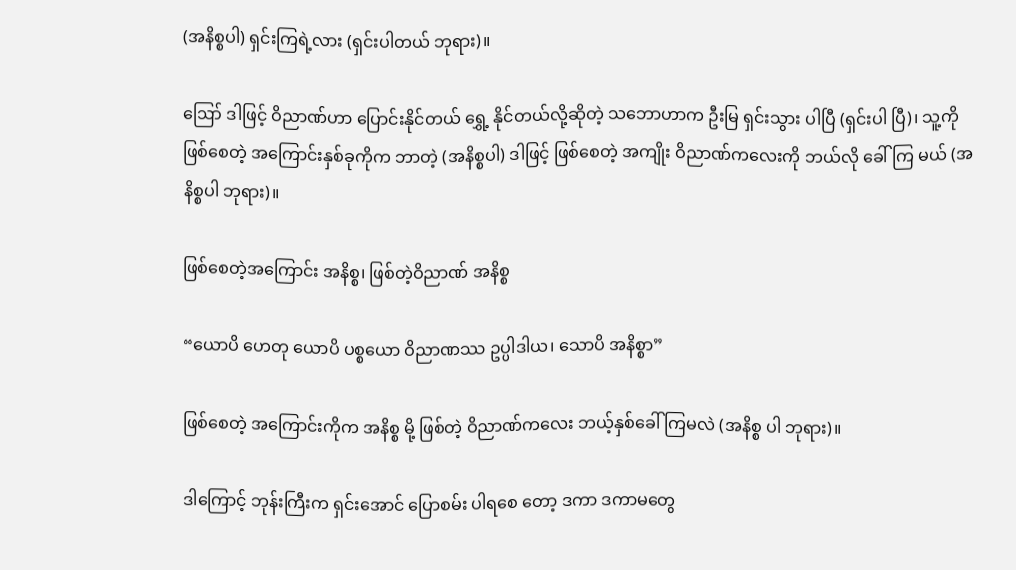(အနိစ္စပါ) ရှင်းကြရဲ့လား (ရှင်းပါတယ် ဘုရား)။

ဪ ဒါဖြင့် ဝိညာဏ်ဟာ ပြောင်းနိုင်တယ် ရွှေ့ နိုင်တယ်လို့ဆိုတဲ့ သဘောဟာက ဦးမြ ရှင်းသွား ပါပြီ (ရှင်းပါ ပြီ)၊ သူ့ကိုဖြစ်စေတဲ့ အကြောင်းနှစ်ခုကိုက ဘာတဲ့ (အနိစ္စပါ) ဒါဖြင့် ဖြစ်စေတဲ့ အကျိုး ဝိညာဏ်ကလေးကို ဘယ်လို ခေါ်ကြ မယ် (အနိစ္စပါ ဘုရား)။

ဖြစ်စေတဲ့အကြောင်း အနိစ္စ၊ ဖြစ်တဲ့ဝိညာဏ် အနိစ္စ

“ယောပိ ဟေတု ယောပိ ပစ္စယော ဝိညာဏဿ ဥပ္ပါဒါယ၊ သောပိ အနိစ္စာ”

ဖြစ်စေတဲ့ အကြောင်းကိုက အနိစ္စ မို့ ဖြစ်တဲ့ ဝိညာဏ်ကလေး ဘယ့်နှစ်ခေါ်ကြမလဲ (အနိစ္စ ပါ ဘုရား)။

ဒါကြောင့် ဘုန်းကြီးက ရှင်းအောင် ပြောစမ်း ပါရစေ တော့ ဒကာ ဒကာမတွေ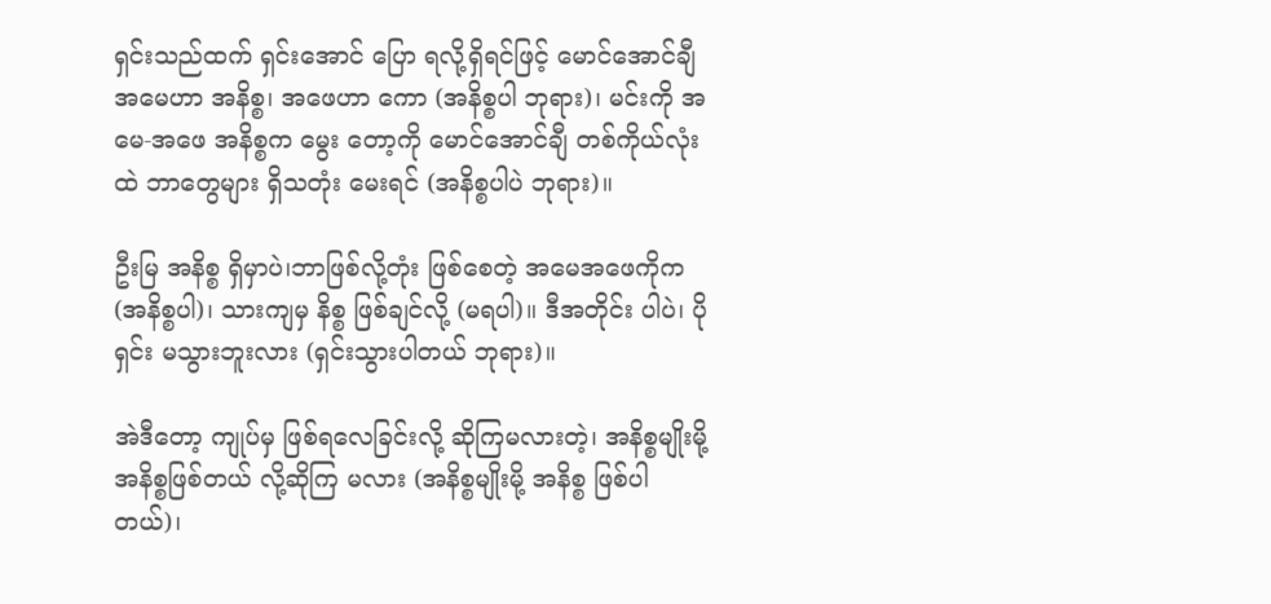ရှင်းသည်ထက် ရှင်းအောင် ပြော ရလို့ရှိရင်ဖြင့် မောင်အောင်ချီ အမေဟာ အနိစ္စ၊ အဖေဟာ ကော (အနိစ္စပါ ဘုရား)၊ မင်းကို အမေ-အဖေ အနိစ္စက မွေး တော့ကို မောင်အောင်ချီ တစ်ကိုယ်လုံးထဲ ဘာတွေများ ရှိသတုံး မေးရင် (အနိစ္စပါပဲ ဘုရား)။

ဦးမြ အနိစ္စ ရှိမှာပဲ၊ဘာဖြစ်လို့တုံး ဖြစ်စေတဲ့ အမေအဖေကိုက (အနိစ္စပါ)၊ သားကျမှ နိစ္စ ဖြစ်ချင်လို့ (မရပါ)။ ဒီအတိုင်း ပါပဲ၊ ပိုရှင်း မသွားဘူးလား (ရှင်းသွားပါတယ် ဘုရား)။

အဲဒီတော့ ကျုပ်မှ ဖြစ်ရလေခြင်းလို့ ဆိုကြမလားတဲ့၊ အနိစ္စမျိုးမို့ အနိစ္စဖြစ်တယ် လို့ဆိုကြ မလား (အနိစ္စမျိုးမို့ အနိစ္စ ဖြစ်ပါတယ်)၊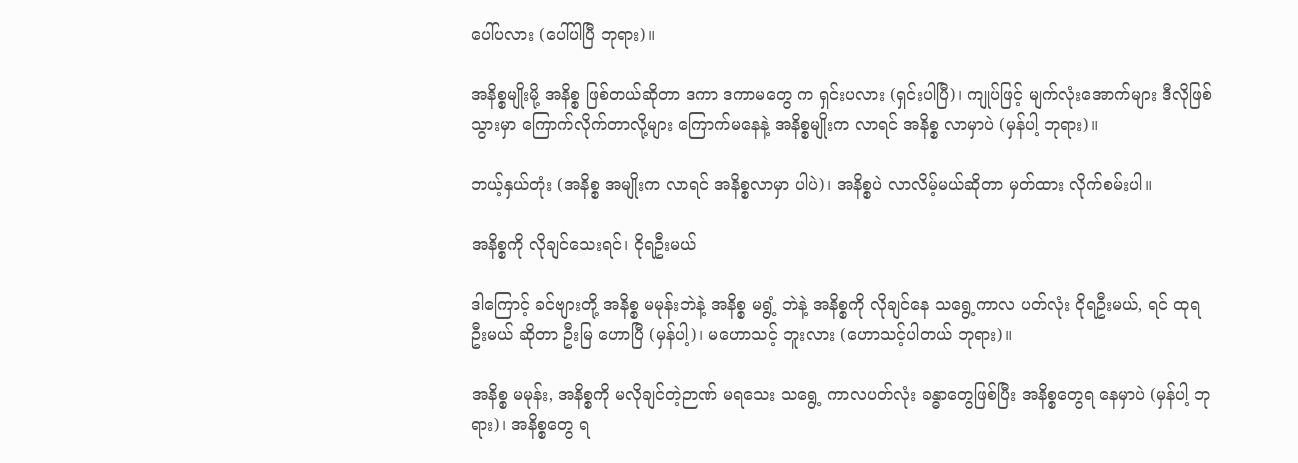ပေါ်ပလား (ပေါ်ပါပြီ ဘုရား)။

အနိစ္စမျိုးမို့ အနိစ္စ ဖြစ်တယ်ဆိုတာ ဒကာ ဒကာမတွေ က ရှင်းပလား (ရှင်းပါပြီ)၊ ကျုပ်ဖြင့် မျက်လုံးအောက်များ ဒီလိုဖြစ်သွားမှာ ကြောက်လိုက်တာလို့များ ကြောက်မနေနဲ့ အနိစ္စမျိုးက လာရင် အနိစ္စ လာမှာပဲ (မှန်ပါ့ ဘုရား)။

ဘယ့်နှယ်တုံး (အနိစ္စ အမျိုးက လာရင် အနိစ္စလာမှာ ပါပဲ)၊ အနိစ္စပဲ လာလိမ့်မယ်ဆိုတာ မှတ်ထား လိုက်စမ်းပါ။

အနိစ္စကို လိုချင်သေးရင်၊ ငိုရဦးမယ်

ဒါကြောင့် ခင်ဗျားတို့ အနိစ္စ မမုန်းဘဲနဲ့ အနိစ္စ မရွံ့ ဘဲနဲ့ အနိစ္စကို လိုချင်နေ သရွေ့ကာလ ပတ်လုံး ငိုရဦးမယ်, ရင် ထုရ ဦးမယ် ဆိုတာ ဦးမြ ဟောပြီ (မှန်ပါ့)၊ မဟောသင့် ဘူးလား (ဟောသင့်ပါတယ် ဘုရား)။

အနိစ္စ မမုန်း, အနိစ္စကို မလိုချင်တဲ့ဉာဏ် မရသေး သရွေ့ ကာလပတ်လုံး ခန္ဓာတွေဖြစ်ပြီး အနိစ္စတွေရ နေမှာပဲ (မှန်ပါ့ ဘုရား)၊ အနိစ္စတွေ ရ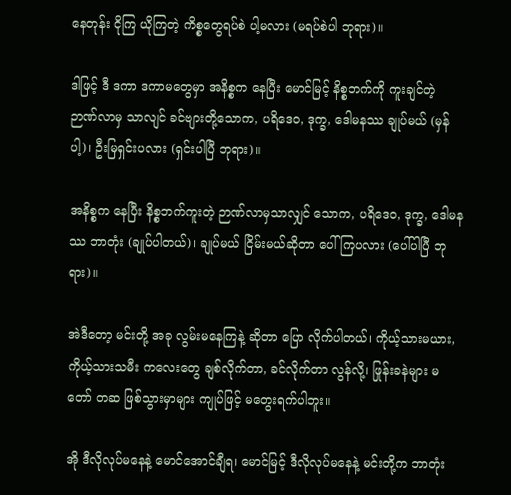နေတုန်း ငိုကြ ယိုကြတဲ့ ကိစ္စတွေရပ်စဲ ပါ့မလား (မရပ်စဲပါ ဘုရား)။

ဒါဖြင့် ဒီ ဒကာ ဒကာမတွေမှာ အနိစ္စက နေပြီး မောင်မြင့် နိစ္စဘက်ကို ကူးချင်တဲ့ ဉာဏ်လာမှ သာလျင် ခင်ဗျားတို့သောက, ပရိဒေဝ, ဒုက္ခ, ဒေါမနဿ ချုပ်မယ် (မှန်ပါ့)၊ ဦးမြရှင်းပလား (ရှင်းပါပြီ ဘုရား)။

အနိစ္စက နေပြီး နိစ္စဘက်ကူးတဲ့ ဉာဏ်လာမှသာလျှင် သောက, ပရိဒေဝ, ဒုက္ခ, ဒေါမနဿ ဘာတုံး (ချုပ်ပါတယ်)၊ ချုပ်မယ် ငြိမ်းမယ်ဆိုတာ ပေါ်ကြပလား (ပေါ်ပါပြီ ဘုရား)။

အဲဒီတော့ မင်းတို့ အခု လွမ်းမနေကြနဲ့ ဆိုတာ ပြော လိုက်ပါတယ်၊ ကိုယ့်သားမယား, ကိုယ့်သားသမီး ကလေးတွေ ချစ်လိုက်တာ, ခင်လိုက်တာ လွန်လို့၊ ဖြုန်းခနဲများ မတော် တဆ ဖြစ်သွားမှာများ ကျုပ်ဖြင့် မတွေးရက်ပါဘူး။

အို ဒီလိုလုပ်မနေနဲ့ မောင်အောင်ချီရ၊ မောင်မြင့် ဒီလိုလုပ်မနေနဲ့ မင်းတို့က ဘာတုံး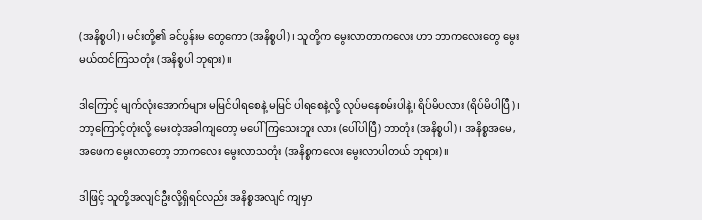(အနိစ္စပါ)၊ မင်းတို့၏ ခင်ပွန်းမ တွေကော (အနိစ္စပါ)၊ သူတို့က မွေးလာတာကလေး ဟာ ဘာကလေးတွေ မွေးမယ်ထင်ကြသတုံး (အနိစ္စပါ ဘုရား)။

ဒါကြောင့် မျက်လုံးအောက်များ မမြင်ပါရစေနဲ့ မမြင် ပါရစေနဲ့လို့ လုပ်မနေစမ်းပါနဲ့၊ ရိပ်မိပလား (ရိပ်မိပါပြီ)၊ ဘာ့ကြောင့်တုံးလို့ မေးတဲ့အခါကျတော့ မပေါ်ကြသေးဘူး လား (ပေါ်ပါပြီ) ဘာတုံး (အနိစ္စပါ)၊ အနိစ္စအမေ, အဖေက မွေးလာတော့ ဘာကလေး မွေးလာသတုံး (အနိစ္စကလေး မွေးလာပါတယ် ဘုရား)။

ဒါဖြင့် သူတို့အလျင်ဦးလို့ရှိရင်လည်း အနိစ္စအလျင် ကျမှာ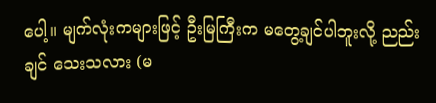ပေါ့။ မျက်လုံးကများဖြင့် ဦးမြကြီးက မတွေ့ချင်ပါဘူးလို့ ညည်းချင် သေးသလား (မ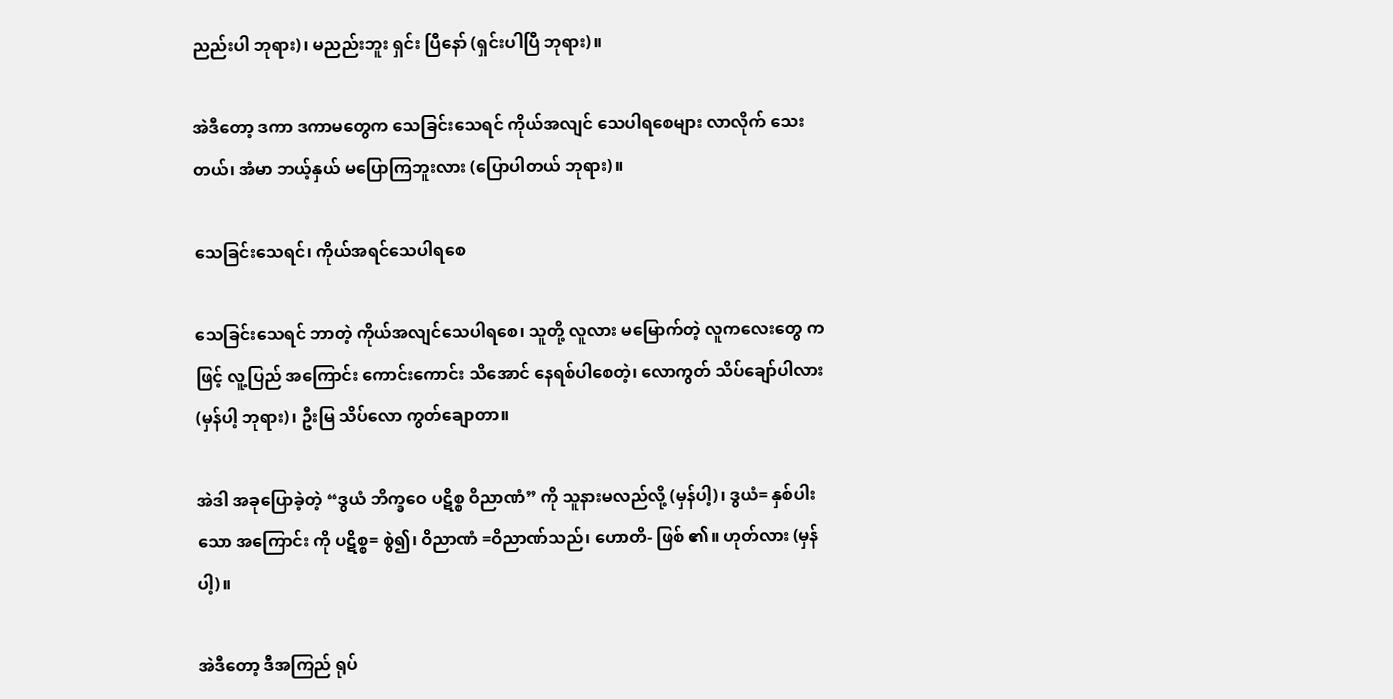ညည်းပါ ဘုရား)၊ မညည်းဘူး ရှင်း ပြီနော် (ရှင်းပါပြီ ဘုရား)။

အဲဒီတော့ ဒကာ ဒကာမတွေက သေခြင်းသေရင် ကိုယ်အလျင် သေပါရစေများ လာလိုက် သေးတယ်၊ အံမာ ဘယ့်နှယ် မပြောကြဘူးလား (ပြောပါတယ် ဘုရား)။

သေခြင်းသေရင်၊ ကိုယ်အရင်သေပါရစေ

သေခြင်းသေရင် ဘာတဲ့ ကိုယ်အလျင်သေပါရစေ၊ သူတို့ လူလား မမြောက်တဲ့ လူကလေးတွေ ကဖြင့် လူ့ပြည် အကြောင်း ကောင်းကောင်း သိအောင် နေရစ်ပါစေတဲ့၊ လောကွတ် သိပ်ချော်ပါလား (မှန်ပါ့ ဘုရား)၊ ဦးမြ သိပ်လော ကွတ်ချောတာ။

အဲဒါ အခုပြောခဲ့တဲ့ “ဒွယံ ဘိက္ခဝေ ပဋိစ္စ ဝိညာဏံ” ကို သူနားမလည်လို့ (မှန်ပါ့)၊ ဒွယံ= နှစ်ပါးသော အကြောင်း ကို ပဋိစ္စ= စွဲ၍၊ ဝိညာဏံ =ဝိညာဏ်သည်၊ ဟောတိ- ဖြစ် ၏။ ဟုတ်လား (မှန်ပါ့)။

အဲဒီတော့ ဒီအကြည် ရုပ်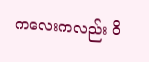ကလေးကလည်း ဝိ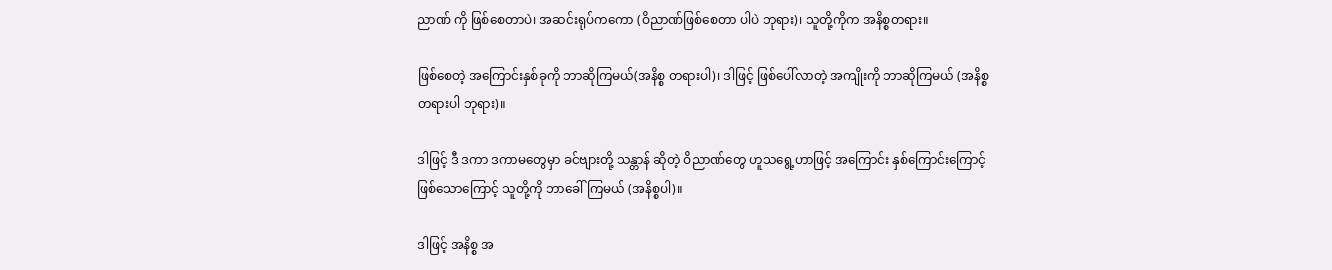ညာဏ် ကို ဖြစ်စေတာပဲ၊ အဆင်းရုပ်ကကော (ဝိညာဏ်ဖြစ်စေတာ ပါပဲ ဘုရား)၊ သူတို့ကိုက အနိစ္စတရား။

ဖြစ်စေတဲ့ အကြောင်းနှစ်ခုကို ဘာဆိုကြမယ်(အနိစ္စ တရားပါ)၊ ဒါဖြင့် ဖြစ်ပေါ်လာတဲ့ အကျိုးကို ဘာဆိုကြမယ် (အနိစ္စတရားပါ ဘုရား)။

ဒါဖြင့် ဒီ ဒကာ ဒကာမတွေမှာ ခင်ဗျားတို့ သန္တာန် ဆိုတဲ့ ဝိညာဏ်တွေ ဟူသရွေ့ဟာဖြင့် အကြောင်း နှစ်ကြောင်းကြောင့် ဖြစ်သောကြောင့် သူတို့ကို ဘာခေါ်ကြမယ် (အနိစ္စပါ)။

ဒါဖြင့် အနိစ္စ အ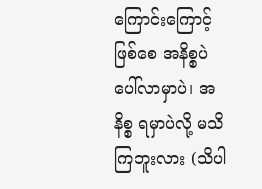ကြောင်းကြောင့်ဖြစ်စေ အနိစ္စပဲ ပေါ်လာမှာပဲ၊ အနိစ္စ ရမှာပဲလို့ မသိကြဘူးလား (သိပါ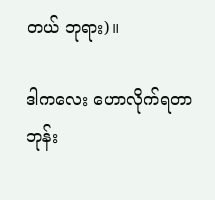တယ် ဘုရား)။

ဒါကလေး ဟောလိုက်ရတာ ဘုန်း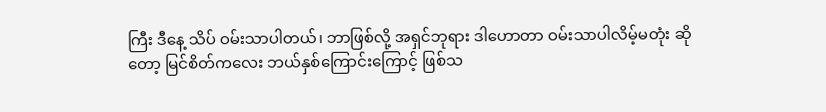ကြီး ဒီနေ့ သိပ် ဝမ်းသာပါတယ်၊ ဘာဖြစ်လို့ အရှင်ဘုရား ဒါဟောတာ ဝမ်းသာပါလိမ့်မတုံး ဆိုတော့ မြင်စိတ်ကလေး ဘယ်နှစ်ကြောင်းကြောင့် ဖြစ်သ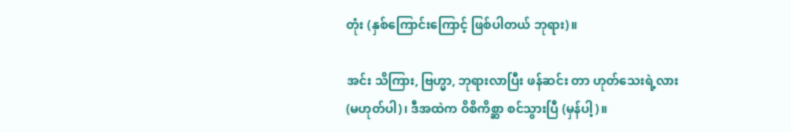တုံး (နှစ်ကြောင်းကြောင့် ဖြစ်ပါတယ် ဘုရား)။

အင်း သိကြား, ဗြဟ္မာ, ဘုရားလာပြီး ဖန်ဆင်း တာ ဟုတ်သေးရဲ့လား (မဟုတ်ပါ)၊ ဒီအထဲက ဝိစိကိစ္ဆာ စင်သွားပြီ (မှန်ပါ့)။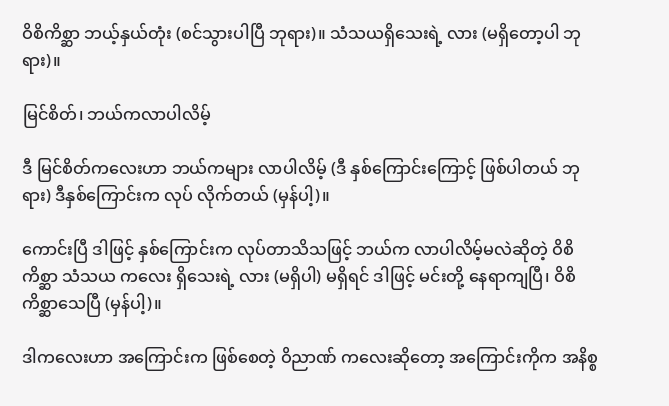ဝိစိကိစ္ဆာ ဘယ့်နှယ်တုံး (စင်သွားပါပြီ ဘုရား)။ သံသယရှိသေးရဲ့ လား (မရှိတော့ပါ ဘုရား)။

မြင်စိတ်၊ ဘယ်ကလာပါလိမ့်

ဒီ မြင်စိတ်ကလေးဟာ ဘယ်ကများ လာပါလိမ့် (ဒီ နှစ်ကြောင်းကြောင့် ဖြစ်ပါတယ် ဘုရား) ဒီနှစ်ကြောင်းက လုပ် လိုက်တယ် (မှန်ပါ့)။

ကောင်းပြီ ဒါဖြင့် နှစ်ကြောင်းက လုပ်တာသိသဖြင့် ဘယ်က လာပါလိမ့်မလဲဆိုတဲ့ ဝိစိကိစ္ဆာ သံသယ ကလေး ရှိသေးရဲ့ လား (မရှိပါ) မရှိရင် ဒါဖြင့် မင်းတို့ နေရာကျပြီ၊ ဝိစိကိစ္ဆာသေပြီ (မှန်ပါ့)။

ဒါကလေးဟာ အကြောင်းက ဖြစ်စေတဲ့ ဝိညာဏ် ကလေးဆိုတော့ အကြောင်းကိုက အနိစ္စ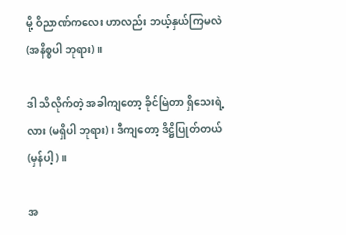မို့ ဝိညာဏ်ကလေး ဟာလည်း ဘယ့်နှယ်ကြမလဲ (အနိစ္စပါ ဘုရား)။

ဒါ သိလိုက်တဲ့ အခါကျတော့ ခိုင်မြဲတာ ရှိသေးရဲ့ လား (မရှိပါ ဘုရား)၊ ဒီကျတော့ ဒိဋ္ဌိပြုတ်တယ် (မှန်ပါ့)။

အ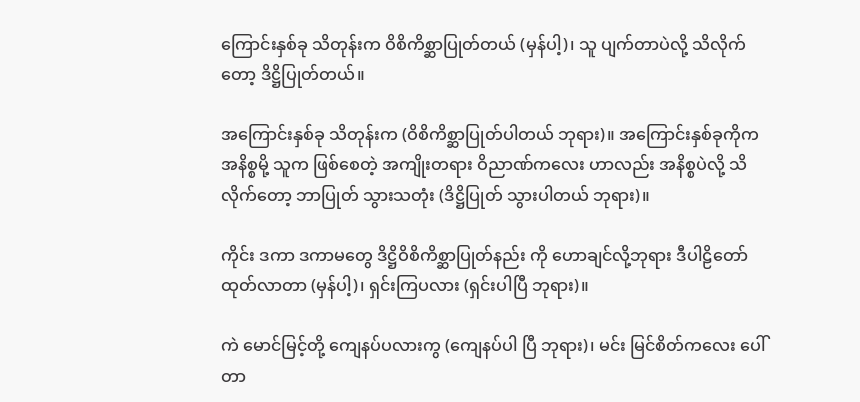ကြောင်းနှစ်ခု သိတုန်းက ဝိစိကိစ္ဆာပြုတ်တယ် (မှန်ပါ့)၊ သူ ပျက်တာပဲလို့ သိလိုက်တော့ ဒိဋ္ဌိပြုတ်တယ်။

အကြောင်းနှစ်ခု သိတုန်းက (ဝိစိကိစ္ဆာပြုတ်ပါတယ် ဘုရား)။ အကြောင်းနှစ်ခုကိုက အနိစ္စမို့ သူက ဖြစ်စေတဲ့ အကျိုးတရား ဝိညာဏ်ကလေး ဟာလည်း အနိစ္စပဲလို့ သိ လိုက်တော့ ဘာပြုတ် သွားသတုံး (ဒိဋ္ဌိပြုတ် သွားပါတယ် ဘုရား)။

ကိုင်း ဒကာ ဒကာမတွေ ဒိဋ္ဌိဝိစိကိစ္ဆာပြုတ်နည်း ကို ဟောချင်လို့ဘုရား ဒီပါဠိတော် ထုတ်လာတာ (မှန်ပါ့)၊ ရှင်းကြပလား (ရှင်းပါပြီ ဘုရား)။

ကဲ မောင်မြင့်တို့ ကျေနပ်ပလားကွ (ကျေနပ်ပါ ပြီ ဘုရား)၊ မင်း မြင်စိတ်ကလေး ပေါ်တာ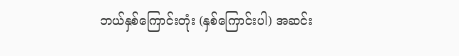ဘယ်နှစ်ကြောင်းတုံး (နှစ်ကြောင်းပါ) အဆင်း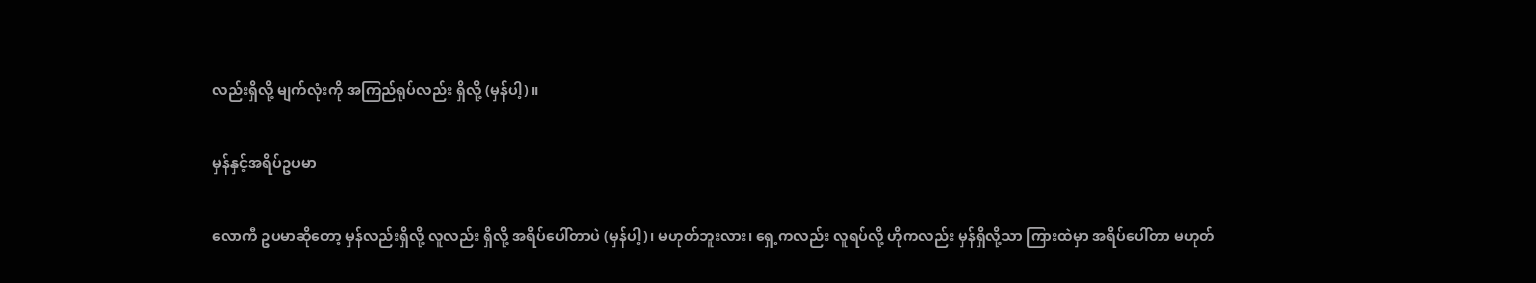လည်းရှိလို့ မျက်လုံးကို အကြည်ရုပ်လည်း ရှိလို့ (မှန်ပါ့)။

မှန်နှင့်အရိပ်ဥပမာ

လောကီ ဥပမာဆိုတော့ မှန်လည်းရှိလို့ လူလည်း ရှိလို့ အရိပ်ပေါ်တာပဲ (မှန်ပါ့)၊ မဟုတ်ဘူးလား၊ ရှေ့ကလည်း လူရပ်လို့ ဟိုကလည်း မှန်ရှိလို့သာ ကြားထဲမှာ အရိပ်ပေါ်တာ မဟုတ်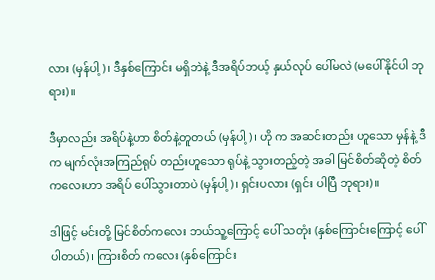လား (မှန်ပါ့)၊ ဒီနှစ်ကြောင်း မရှိဘဲနဲ့ ဒီအရိပ်ဘယ့် နှယ်လုပ် ပေါ်မလဲ (မပေါ်နိုင်ပါ ဘုရား)။

ဒီမှာလည်း အရိပ်နဲ့ဟာ စိတ်နဲ့တူတယ် (မှန်ပါ့)၊ ဟို က အဆင်းတည်း ဟူသော မှန်နဲ့ ဒီက မျက်လုံးအကြည်ရုပ် တည်းဟူသော ရုပ်နဲ့ သွားတည့်တဲ့ အခါ မြင်စိတ်ဆိုတဲ့ စိတ် ကလေးဟာ အရိပ် ပေါ်သွားတာပဲ (မှန်ပါ့)၊ ရှင်းပလား (ရှင်း ပါပြီ ဘုရား)။

ဒါဖြင့် မင်းတို့ မြင်စိတ်ကလေး ဘယ်သူ့ကြောင့် ပေါ် သတုံး (နှစ်ကြောင်းကြောင့် ပေါ်ပါတယ်)၊ ကြားစိတ် ကလေး (နှစ်ကြောင်း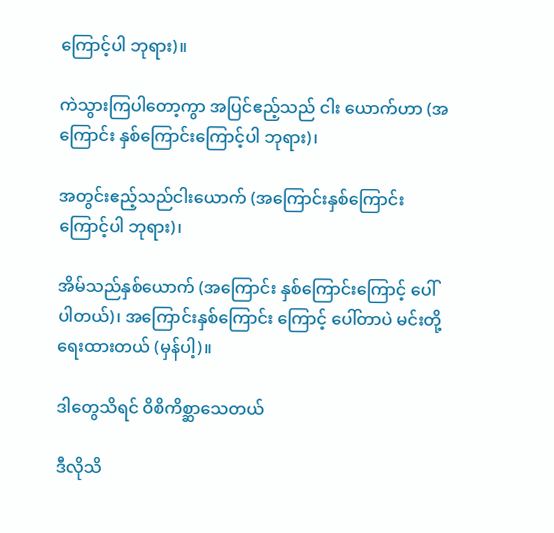ကြောင့်ပါ ဘုရား)။

ကဲသွားကြပါတော့ကွာ အပြင်ဧည့်သည် ငါး ယောက်ဟာ (အကြောင်း နှစ်ကြောင်းကြောင့်ပါ ဘုရား)၊

အတွင်းဧည့်သည်ငါးယောက် (အကြောင်းနှစ်ကြောင်း ကြောင့်ပါ ဘုရား)၊

အိမ်သည်နှစ်ယောက် (အကြောင်း နှစ်ကြောင်းကြောင့် ပေါ်ပါတယ်)၊ အကြောင်းနှစ်ကြောင်း ကြောင့် ပေါ်တာပဲ မင်းတို့ ရေးထားတယ် (မှန်ပါ့)။

ဒါတွေသိရင် ဝိစိကိစ္ဆာသေတယ်

ဒီလိုသိ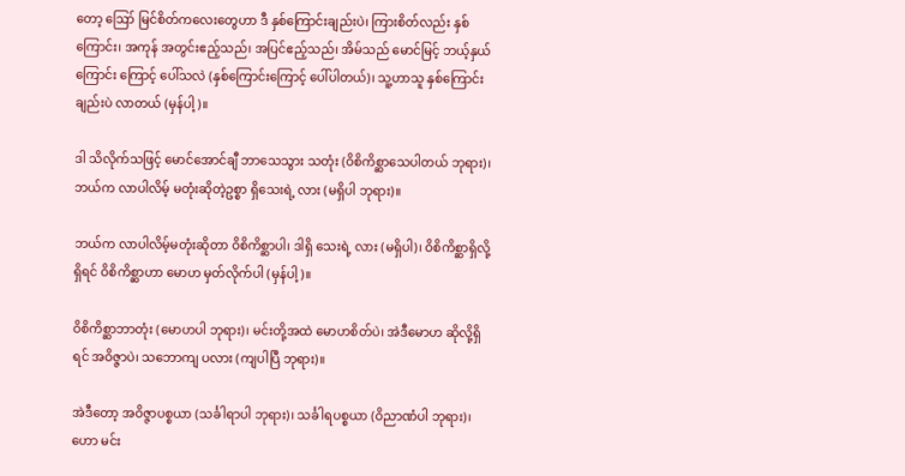တော့ ဪ မြင်စိတ်ကလေးတွေဟာ ဒီ နှစ်ကြောင်းချည်းပဲ၊ ကြားစိတ်လည်း နှစ်ကြောင်း၊ အကုန် အတွင်းဧည့်သည်၊ အပြင်ဧည့်သည်၊ အိမ်သည် မောင်မြင့် ဘယ့်နှယ်ကြောင်း ကြောင့် ပေါ်သလဲ (နှစ်ကြောင်းကြောင့် ပေါ်ပါတယ်)၊ သူ့ဟာသူ နှစ်ကြောင်းချည်းပဲ လာတယ် (မှန်ပါ့)။

ဒါ သိလိုက်သဖြင့် မောင်အောင်ချီ ဘာသေသွား သတုံး (ဝိစိကိစ္ဆာသေပါတယ် ဘုရား)၊ ဘယ်က လာပါလိမ့် မတုံးဆိုတဲ့ဥစ္စာ ရှိသေးရဲ့ လား (မရှိပါ ဘုရား)။

ဘယ်က လာပါလိမ့်မတုံးဆိုတာ ဝိစိကိစ္ဆာပါ၊ ဒါရှိ သေးရဲ့ လား (မရှိပါ)၊ ဝိစိကိစ္ဆာရှိလို့ ရှိရင် ဝိစိကိစ္ဆာဟာ မောဟ မှတ်လိုက်ပါ (မှန်ပါ့)။

ဝိစိကိစ္ဆာဘာတုံး (မောဟပါ ဘုရား)၊ မင်းတို့အထဲ မောဟစိတ်ပဲ၊ အဲဒီမောဟ ဆိုလို့ရှိရင် အဝိဇ္ဇာပဲ၊ သဘောကျ ပလား (ကျပါပြီ ဘုရား)။

အဲဒီတော့ အဝိဇ္ဇာပစ္စယာ (သင်္ခါရာပါ ဘုရား)၊ သင်္ခါရပစ္စယာ (ဝိညာဏံပါ ဘုရား)၊ ဟော မင်း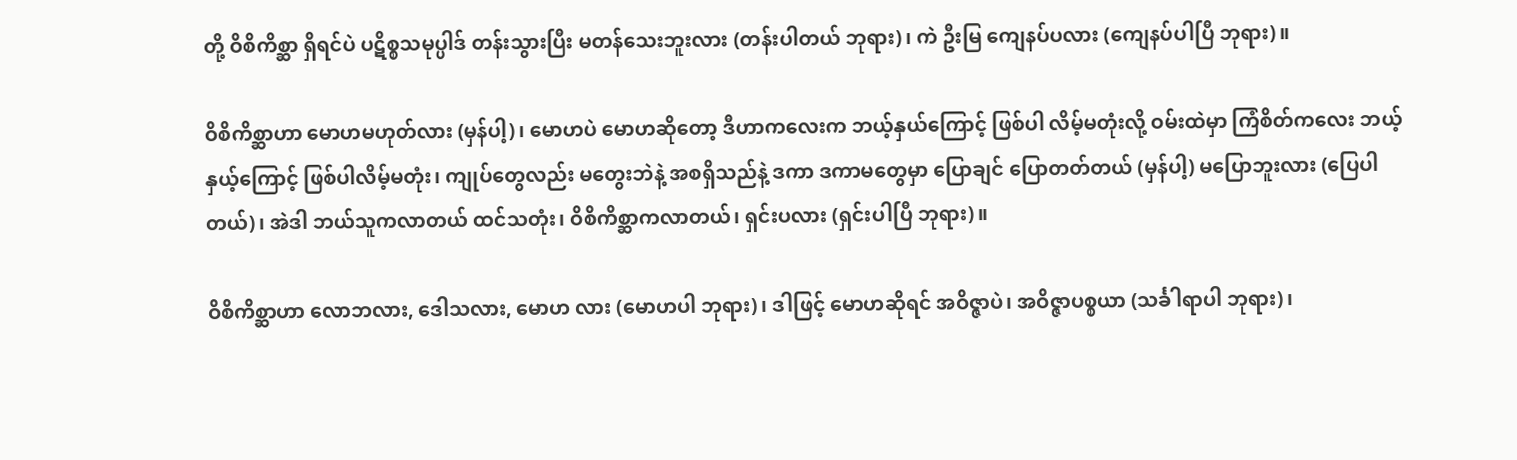တို့ ဝိစိကိစ္ဆာ ရှိရင်ပဲ ပဋိစ္စသမုပ္ပါဒ် တန်းသွားပြီး မတန်သေးဘူးလား (တန်းပါတယ် ဘုရား)၊ ကဲ ဦးမြ ကျေနပ်ပလား (ကျေနပ်ပါပြီ ဘုရား)။

ဝိစိကိစ္ဆာဟာ မောဟမဟုတ်လား (မှန်ပါ့)၊ မောဟပဲ မောဟဆိုတော့ ဒီဟာကလေးက ဘယ့်နှယ်ကြောင့် ဖြစ်ပါ လိမ့်မတုံးလို့ ဝမ်းထဲမှာ ကြံစိတ်ကလေး ဘယ့်နှယ့်ကြောင့် ဖြစ်ပါလိမ့်မတုံး၊ ကျုပ်တွေလည်း မတွေးဘဲနဲ့ အစရှိသည်နဲ့ ဒကာ ဒကာမတွေမှာ ပြောချင် ပြောတတ်တယ် (မှန်ပါ့) မပြောဘူးလား (ပြေပါတယ်)၊ အဲဒါ ဘယ်သူကလာတယ် ထင်သတုံး၊ ဝိစိကိစ္ဆာကလာတယ်၊ ရှင်းပလား (ရှင်းပါပြီ ဘုရား)။

ဝိစိကိစ္ဆာဟာ လောဘလား, ဒေါသလား, မောဟ လား (မောဟပါ ဘုရား)၊ ဒါဖြင့် မောဟဆိုရင် အဝိဇ္ဇာပဲ၊ အဝိဇ္ဇာပစ္စယာ (သင်္ခါရာပါ ဘုရား)၊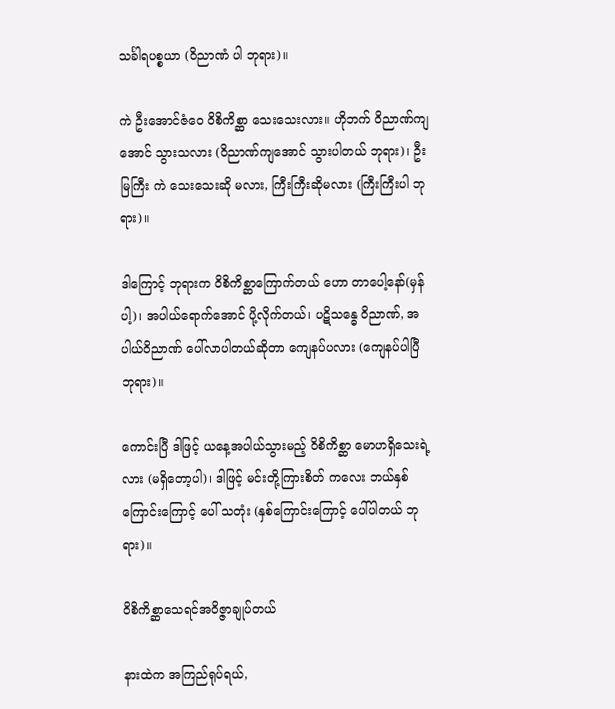သင်္ခါရပစ္စယာ (ဝိညာဏံ ပါ ဘုရား)။

ကဲ ဦးအောင်ဇံဝေ ဝိစိကိစ္ဆာ သေးသေးလား။ ဟိုဘက် ဝိညာဏ်ကျအောင် သွားသလား (ဝိညာဏ်ကျအောင် သွားပါတယ် ဘုရား)၊ ဦးမြကြီး ကဲ သေးသေးဆို မလား, ကြီးကြီးဆိုမလား (ကြီးကြီးပါ ဘုရား)။

ဒါကြောင့် ဘုရားက ဝိစိကိစ္ဆာကြောက်တယ် ဟော တာပေါ့နော်(မှန်ပါ့)၊ အပါယ်ရောက်အောင် ပို့လိုက်တယ်၊ ပဋိသန္ဓေ ဝိညာဏ်, အပါယ်ဝိညာဏ် ပေါ်လာပါတယ်ဆိုတာ ကျေနပ်ပလား (ကျေနပ်ပါပြီ ဘုရား)။

ကောင်းပြီ ဒါဖြင့် ယနေ့အပါယ်သွားမည့် ဝိစိကိစ္ဆာ မောဟရှိသေးရဲ့လား (မရှိတော့ပါ)၊ ဒါဖြင့် မင်းတို့ကြားစိတ် ကလေး ဘယ်နှစ်ကြောင်းကြောင့် ပေါ် သတုံး (နှစ်ကြောင်းကြောင့် ပေါ်ပါတယ် ဘုရား)။

ဝိစိကိစ္ဆာသေရင်အဝိဇ္ဇာချုပ်တယ်

နားထဲက အကြည်ရုပ်ရယ်,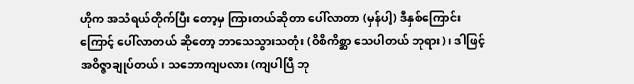ဟိုက အသံရယ်တိုက်ပြီး တော့မှ ကြားတယ်ဆိုတာ ပေါ်လာတာ (မှန်ပါ့) ဒီနှစ်ကြောင်းကြောင့် ပေါ်လာတယ် ဆိုတော့ ဘာသေသွားသတုံး (ဝိစိကိစ္ဆာ သေပါတယ် ဘုရား)၊ ဒါဖြင့် အဝိဇ္ဇာချုပ်တယ်၊ သဘောကျပလား (ကျပါပြီ ဘု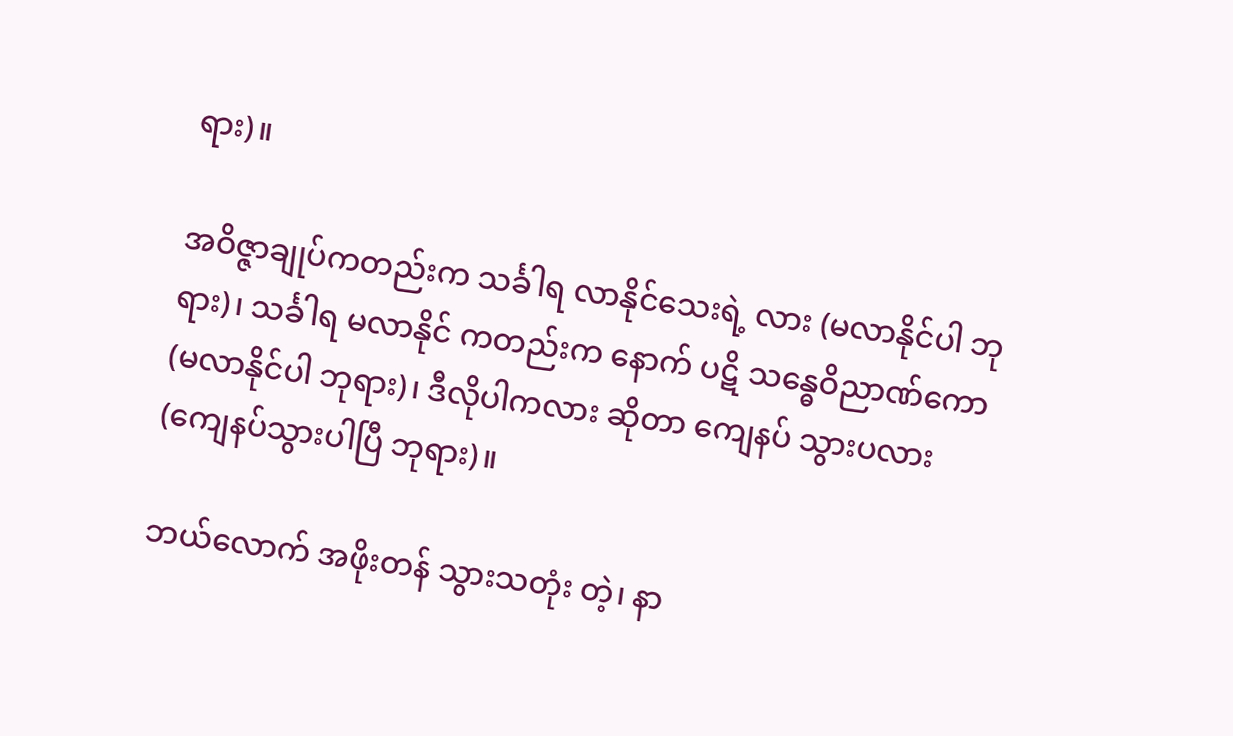ရား)။

အဝိဇ္ဇာချုပ်ကတည်းက သင်္ခါရ လာနိုင်သေးရဲ့ လား (မလာနိုင်ပါ ဘုရား)၊ သင်္ခါရ မလာနိုင် ကတည်းက နောက် ပဋိ သန္ဓေဝိညာဏ်ကော (မလာနိုင်ပါ ဘုရား)၊ ဒီလိုပါကလား ဆိုတာ ကျေနပ် သွားပလား (ကျေနပ်သွားပါပြီ ဘုရား)။

ဘယ်လောက် အဖိုးတန် သွားသတုံး တဲ့၊ နာ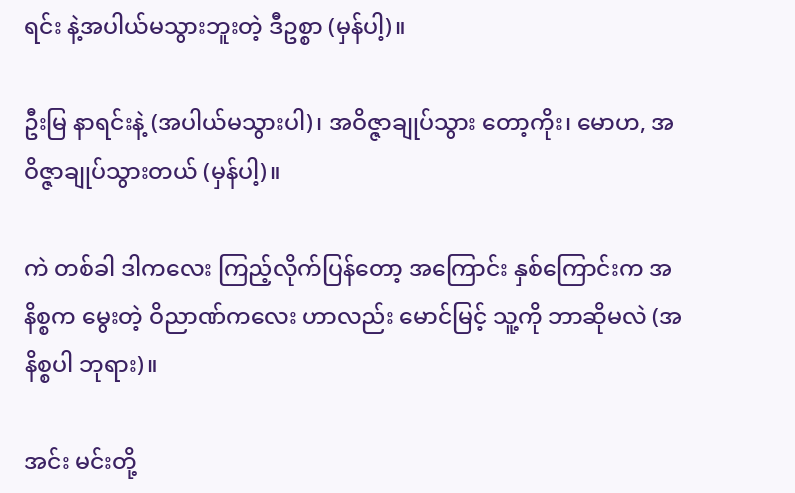ရင်း နဲ့အပါယ်မသွားဘူးတဲ့ ဒီဥစ္စာ (မှန်ပါ့)။

ဦးမြ နာရင်းနဲ့ (အပါယ်မသွားပါ)၊ အဝိဇ္ဇာချုပ်သွား တော့ကိုး၊ မောဟ, အဝိဇ္ဇာချုပ်သွားတယ် (မှန်ပါ့)။

ကဲ တစ်ခါ ဒါကလေး ကြည့်လိုက်ပြန်တော့ အကြောင်း နှစ်ကြောင်းက အနိစ္စက မွေးတဲ့ ဝိညာဏ်ကလေး ဟာလည်း မောင်မြင့် သူ့ကို ဘာဆိုမလဲ (အနိစ္စပါ ဘုရား)။

အင်း မင်းတို့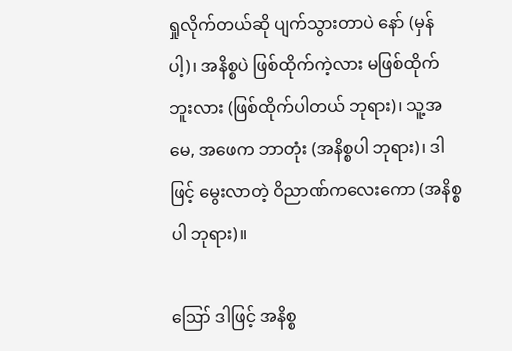ရှုလိုက်တယ်ဆို ပျက်သွားတာပဲ နော် (မှန်ပါ့)၊ အနိစ္စပဲ ဖြစ်ထိုက်ကဲ့လား မဖြစ်ထိုက် ဘူးလား (ဖြစ်ထိုက်ပါတယ် ဘုရား)၊ သူ့အမေ, အဖေက ဘာတုံး (အနိစ္စပါ ဘုရား)၊ ဒါဖြင့် မွေးလာတဲ့ ဝိညာဏ်ကလေးကော (အနိစ္စပါ ဘုရား)။

ဪ ဒါဖြင့် အနိစ္စ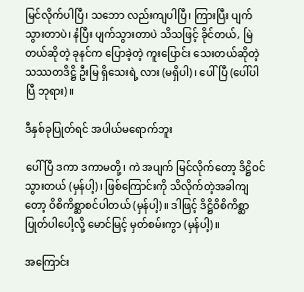မြင်လိုက်ပါပြီ၊ သဘော လည်းကျပါပြီ၊ ကြားပြီး ပျက်သွားတာပဲ၊ နံပြီး ပျက်သွားတာပဲ သိသဖြင့် ခိုင်တယ်, မြဲတယ်ဆိုတဲ့ ခုနင်က ပြောခဲ့တဲ့ ကူးပြောင်း သေးတယ်ဆိုတဲ့ သဿတဒိဋ္ဌိ ဦးမြ ရှိသေးရဲ့ လား (မရှိပါ)၊ ပေါ်ပြီ (ပေါ်ပါပြီ ဘုရား)။

ဒီနှစ်ခုပြုတ်ရင် အပါယ်မရောက်ဘူး

ပေါ်ပြီ ဒကာ ဒကာမတို့၊ ကဲ အပျက် မြင်လိုက်တော့ ဒိဋ္ဌိဝင်သွားတယ် (မှန်ပါ့)၊ ဖြစ်ကြောင်းကို သိလိုက်တဲ့အခါကျတော့ ဝိစိကိစ္ဆာစင်ပါတယ် (မှန်ပါ့)။ ဒါဖြင့် ဒိဋ္ဌိဝိစိကိစ္ဆာ ပြုတ်ပါပေါ့လို့ မောင်မြင့် မှတ်စမ်းကွာ (မှန်ပါ့)။

အကြောင်း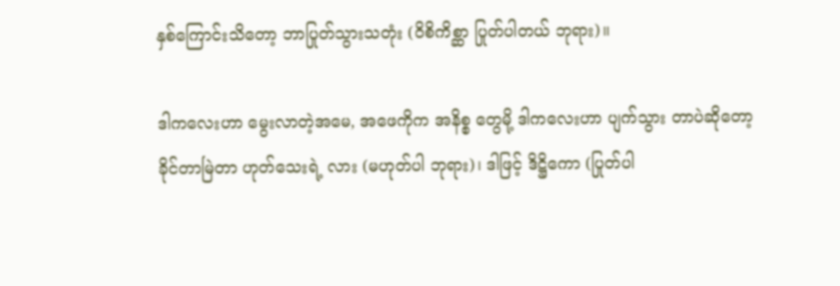နှစ်ကြောင်းသိတော့ ဘာပြုတ်သွားသတုံး (ဝိစိကိစ္ဆာ ပြုတ်ပါတယ် ဘုရား)။

ဒါကလေးဟာ မွေးလာတဲ့အမေ, အဖေကိုက အနိစ္စ တွေမို့ ဒါကလေးဟာ ပျက်သွား တာပဲဆိုတော့ ခိုင်တာမြဲတာ ဟုတ်သေးရဲ့ လား (မဟုတ်ပါ ဘုရား)၊ ဒါဖြင့် ဒိဋ္ဌိကော (ပြုတ်ပါ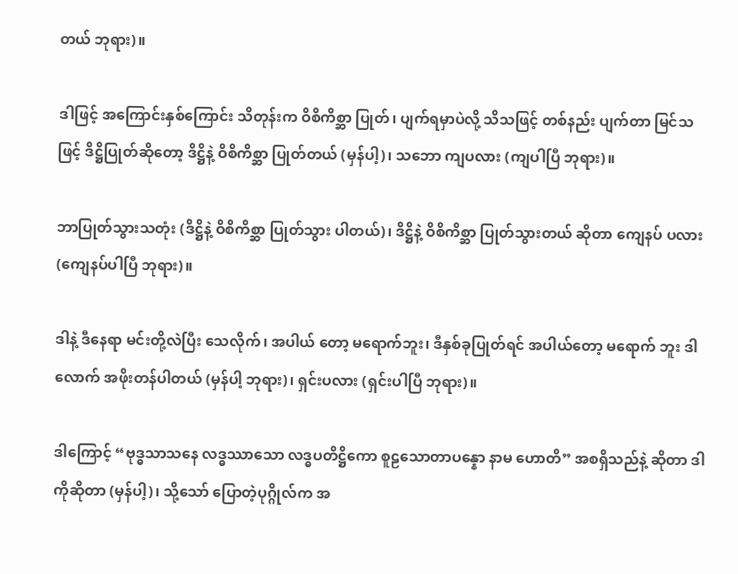တယ် ဘုရား)။

ဒါဖြင့် အကြောင်းနှစ်ကြောင်း သိတုန်းက ဝိစိကိစ္ဆာ ပြုတ်၊ ပျက်ရမှာပဲလို့ သိသဖြင့် တစ်နည်း ပျက်တာ မြင်သဖြင့် ဒိဋ္ဌိပြုတ်ဆိုတော့ ဒိဋ္ဌိနဲ့ ဝိစိကိစ္ဆာ ပြုတ်တယ် (မှန်ပါ့)၊ သဘော ကျပလား (ကျပါပြီ ဘုရား)။

ဘာပြုတ်သွားသတုံး (ဒိဋ္ဌိနဲ့ ဝိစိကိစ္ဆာ ပြုတ်သွား ပါတယ်)၊ ဒိဋ္ဌိနဲ့ ဝိစိကိစ္ဆာ ပြုတ်သွားတယ် ဆိုတာ ကျေနပ် ပလား (ကျေနပ်ပါပြီ ဘုရား)။

ဒါနဲ့ ဒီနေရာ မင်းတို့လဲပြီး သေလိုက်၊ အပါယ် တော့ မရောက်ဘူး၊ ဒီနှစ်ခုပြုတ်ရင် အပါယ်တော့ မရောက် ဘူး ဒါလောက် အဖိုးတန်ပါတယ် (မှန်ပါ့ ဘုရား)၊ ရှင်းပလား (ရှင်းပါပြီ ဘုရား)။

ဒါကြောင့် “ဗုဒ္ဓသာသနေ လဒ္ဓဿာသော လဒ္ဓပတိဋ္ဌိကော စူဠသောတာပန္နော နာမ ဟောတိ” အစရှိသည်နဲ့ ဆိုတာ ဒါကိုဆိုတာ (မှန်ပါ့)၊ သို့သော် ပြောတဲ့ပုဂ္ဂိုလ်က အ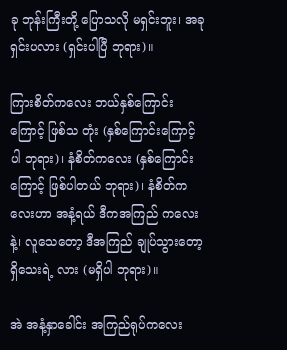ခု ဘုန်းကြီးတို့ ပြောသလို မရှင်းဘူး၊ အခု ရှင်းပလား (ရှင်းပါပြီ ဘုရား)။

ကြားစိတ်ကလေး ဘယ်နှစ်ကြောင်း ကြောင့် ဖြစ်သ တုံး (နှစ်ကြောင်းကြောင့် ပါ ဘုရား)၊ နံစိတ်ကလေး (နှစ်ကြောင်းကြောင့် ဖြစ်ပါတယ် ဘုရား)၊ နံစိတ်ကလေးဟာ အနံ့ရယ် ဒီကအကြည် ကလေးနဲ့၊ လူသေတော့ ဒီအကြည် ချုပ်သွားတော့ ရှိသေးရဲ့ လား (မရှိပါ ဘုရား)။

အဲ အနံ့နှာခေါင်း အကြည်ရုပ်ကလေး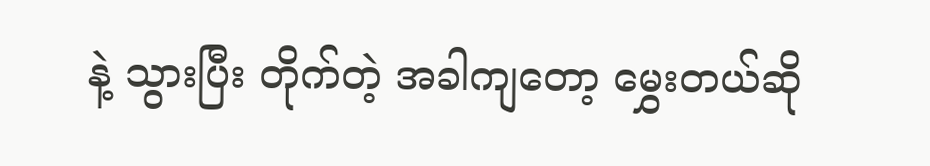နဲ့ သွားပြီး တိုက်တဲ့ အခါကျတော့ မွှေးတယ်ဆို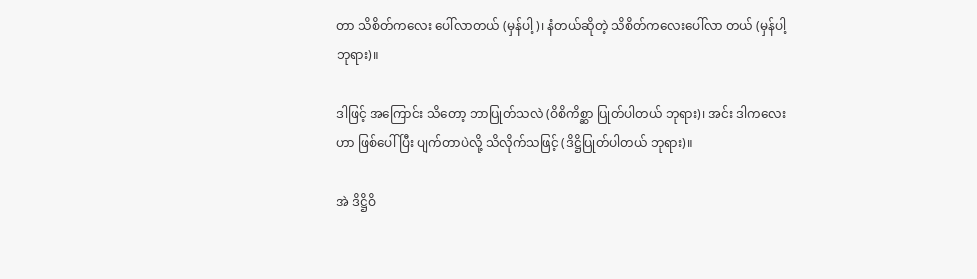တာ သိစိတ်ကလေး ပေါ်လာတယ် (မှန်ပါ့)၊ နံတယ်ဆိုတဲ့ သိစိတ်ကလေးပေါ်လာ တယ် (မှန်ပါ့ ဘုရား)။

ဒါဖြင့် အကြောင်း သိတော့ ဘာပြုတ်သလဲ (ဝိစိကိစ္ဆာ ပြုတ်ပါတယ် ဘုရား)၊ အင်း ဒါကလေးဟာ ဖြစ်ပေါ်ပြီး ပျက်တာပဲလို့ သိလိုက်သဖြင့် (ဒိဋ္ဌိပြုတ်ပါတယ် ဘုရား)။

အဲ ဒိဋ္ဌိဝိ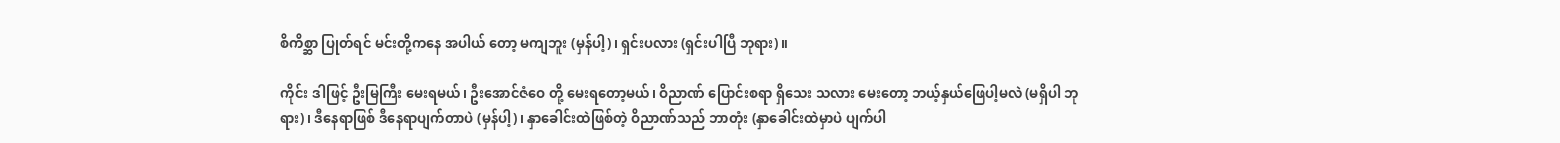စိကိစ္ဆာ ပြုတ်ရင် မင်းတို့ကနေ အပါယ် တော့ မကျဘူး (မှန်ပါ့)၊ ရှင်းပလား (ရှင်းပါပြီ ဘုရား)။

ကိုင်း ဒါဖြင့် ဦးမြကြီး မေးရမယ်၊ ဦးအောင်ဇံဝေ တို့ မေးရတော့မယ်၊ ဝိညာဏ် ပြောင်းစရာ ရှိသေး သလား မေးတော့ ဘယ့်နှယ်ဖြေပါ့မလဲ (မရှိပါ ဘုရား)၊ ဒီနေရာဖြစ် ဒီနေရာပျက်တာပဲ (မှန်ပါ့)၊ နှာခေါင်းထဲဖြစ်တဲ့ ဝိညာဏ်သည် ဘာတုံး (နှာခေါင်းထဲမှာပဲ ပျက်ပါ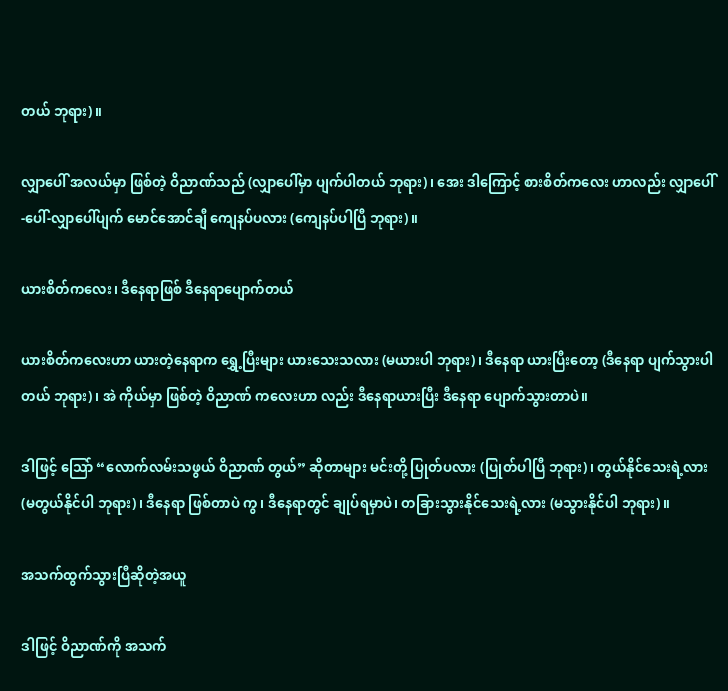တယ် ဘုရား)။

လျှာပေါ် အလယ်မှာ ဖြစ်တဲ့ ဝိညာဏ်သည် (လျှာပေါ်မှာ ပျက်ပါတယ် ဘုရား)၊ အေး ဒါကြောင့် စားစိတ်ကလေး ဟာလည်း လျှာပေါ်-ပေါ်-လျှာပေါ်ပျက် မောင်အောင်ချီ ကျေနပ်ပလား (ကျေနပ်ပါပြီ ဘုရား)။

ယားစိတ်ကလေး၊ ဒီနေရာဖြစ် ဒီနေရာပျောက်တယ်

ယားစိတ်ကလေးဟာ ယားတဲ့နေရာက ရွှေ့ပြီးများ ယားသေးသလား (မယားပါ ဘုရား)၊ ဒီနေရာ ယားပြီးတော့ (ဒီနေရာ ပျက်သွားပါတယ် ဘုရား)၊ အဲ ကိုယ်မှာ ဖြစ်တဲ့ ဝိညာဏ် ကလေးဟာ လည်း ဒီနေရာယားပြီး ဒီနေရာ ပျောက်သွားတာပဲ။

ဒါဖြင့် သြော် “လောက်လမ်းသဖွယ် ဝိညာဏ် တွယ်” ဆိုတာများ မင်းတို့ ပြုတ်ပလား (ပြုတ်ပါပြီ ဘုရား)၊ တွယ်နိုင်သေးရဲ့လား (မတွယ်နိုင်ပါ ဘုရား)၊ ဒီနေရာ ဖြစ်တာပဲ ကွ၊ ဒီနေရာတွင် ချုပ်ရမှာပဲ၊ တခြားသွားနိုင်သေးရဲ့လား (မသွားနိုင်ပါ ဘုရား)။

အသက်ထွက်သွားပြီဆိုတဲ့အယူ

ဒါဖြင့် ဝိညာဏ်ကို အသက်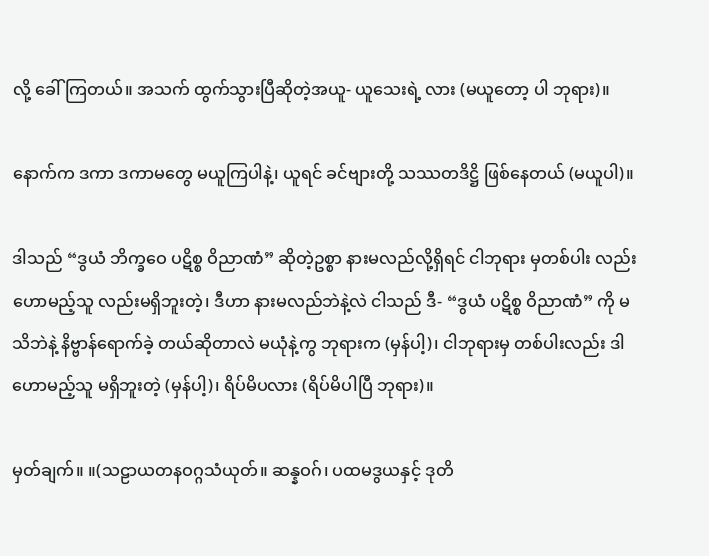လို့ ခေါ်ကြတယ်။ အသက် ထွက်သွားပြီဆိုတဲ့အယူ- ယူသေးရဲ့ လား (မယူတော့ ပါ ဘုရား)။

နောက်က ဒကာ ဒကာမတွေ မယူကြပါနဲ့၊ ယူရင် ခင်ဗျားတို့ သဿတဒိဋ္ဌိ ဖြစ်နေတယ် (မယူပါ)။

ဒါသည် “ဒွယံ ဘိက္ခဝေ ပဋိစ္စ ဝိညာဏံ” ဆိုတဲ့ဥစ္စာ နားမလည်လို့ရှိရင် ငါဘုရား မှတစ်ပါး လည်း ဟောမည့်သူ လည်းမရှိဘူးတဲ့၊ ဒီဟာ နားမလည်ဘဲနဲ့လဲ ငါသည် ဒီ- “ဒွယံ ပဋိစ္စ ဝိညာဏံ” ကို မသိဘဲနဲ့ နိဗ္ဗာန်ရောက်ခဲ့ တယ်ဆိုတာလဲ မယုံနဲ့ကွ ဘုရားက (မှန်ပါ့)၊ ငါဘုရားမှ တစ်ပါးလည်း ဒါဟောမည့်သူ မရှိဘူးတဲ့ (မှန်ပါ့)၊ ရိပ်မိပလား (ရိပ်မိပါပြီ ဘုရား)။

မှတ်ချက်။ ။(သဠာယတနဝဂ္ဂသံယုတ်။ ဆန္နဝဂ်၊ ပထမဒွယနှင့် ဒုတိ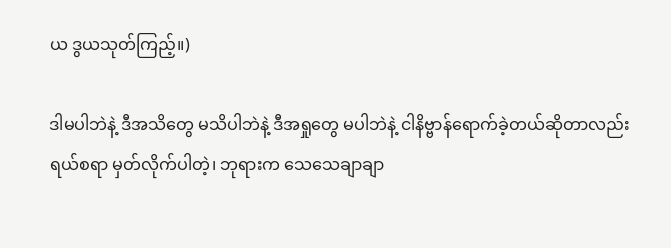ယ ဒွယသုတ်ကြည့်။)

ဒါမပါဘဲနဲ့ ဒီအသိတွေ မသိပါဘဲနဲ့ ဒီအရှုတွေ မပါဘဲနဲ့ ငါနိဗ္ဗာန်ရောက်ခဲ့တယ်ဆိုတာလည်း ရယ်စရာ မှတ်လိုက်ပါတဲ့၊ ဘုရားက သေသေချာချာ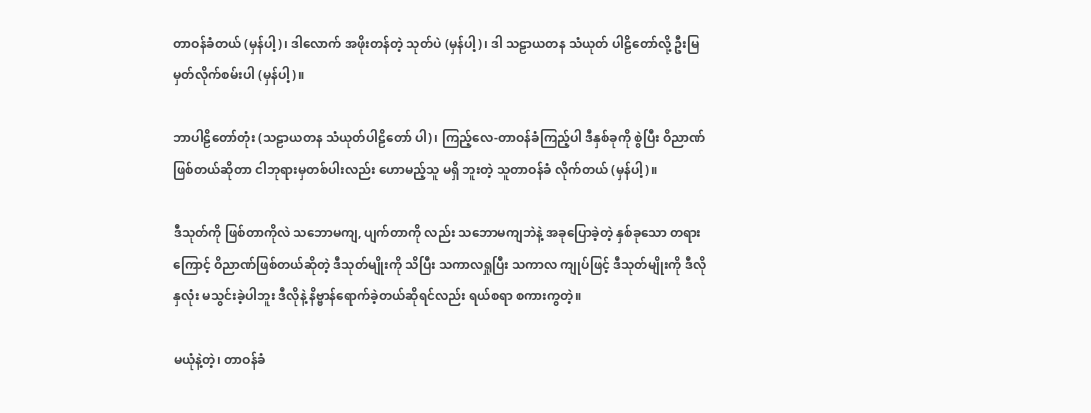တာဝန်ခံတယ် (မှန်ပါ့)၊ ဒါလောက် အဖိုးတန်တဲ့ သုတ်ပဲ (မှန်ပါ့)၊ ဒါ သဠာယတန သံယုတ် ပါဠိတော်လို့ ဦးမြမှတ်လိုက်စမ်းပါ (မှန်ပါ့)။

ဘာပါဠိတော်တုံး (သဠာယတန သံယုတ်ပါဠိတော် ပါ)၊ ကြည့်လေ-တာဝန်ခံကြည့်ပါ ဒီနှစ်ခုကို စွဲပြီး ဝိညာဏ် ဖြစ်တယ်ဆိုတာ ငါဘုရားမှတစ်ပါးလည်း ဟောမည့်သူ မရှိ ဘူးတဲ့ သူတာဝန်ခံ လိုက်တယ် (မှန်ပါ့)။

ဒီသုတ်ကို ဖြစ်တာကိုလဲ သဘောမကျ, ပျက်တာကို လည်း သဘောမကျဘဲနဲ့ အခုပြောခဲ့တဲ့ နှစ်ခုသော တရားကြောင့် ဝိညာဏ်ဖြစ်တယ်ဆိုတဲ့ ဒီသုတ်မျိုးကို သိပြီး သကာလရှုပြီး သကာလ ကျုပ်ဖြင့် ဒီသုတ်မျိုးကို ဒီလိုနှလုံး မသွင်းခဲ့ပါဘူး ဒီလိုနဲ့ နိဗ္ဗာန်ရောက်ခဲ့တယ်ဆိုရင်လည်း ရယ်စရာ စကားကွတဲ့။

မယုံနဲ့တဲ့၊ တာဝန်ခံ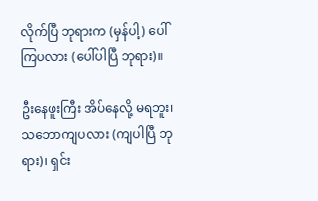လိုက်ပြီ ဘုရားက (မှန်ပါ့) ပေါ်ကြပလား (ပေါ်ပါပြီ ဘုရား)။

ဦးနေဖူးကြီး အိပ်နေလို့ မရဘူး၊ သဘောကျပလား (ကျပါပြီ ဘုရား)၊ ရှင်း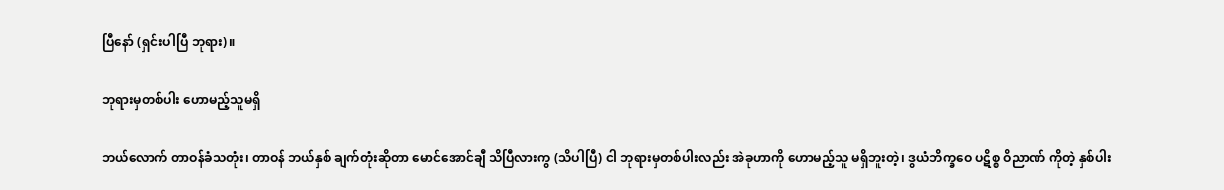ပြီနော် (ရှင်းပါပြီ ဘုရား)။

ဘုရားမှတစ်ပါး ဟောမည့်သူမရှိ

ဘယ်လောက် တာဝန်ခံသတုံး၊ တာဝန် ဘယ်နှစ် ချက်တုံးဆိုတာ မောင်အောင်ချီ သိပြီလားကွ (သိပါပြီ) ငါ ဘုရားမှတစ်ပါးလည်း အဲခုဟာကို ဟောမည့်သူ မရှိဘူးတဲ့၊ ဒွယံဘိက္ခဝေ ပဋိစ္စ ဝိညာဏ် ကိုတဲ့ နှစ်ပါး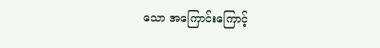သော အကြောင်းကြောင့်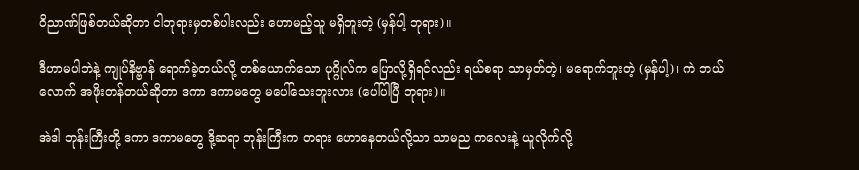ဝိညာဏ်ဖြစ်တယ်ဆိုတာ ငါဘုရားမှတစ်ပါးလည်း ဟောမည့်သူ မရှိဘူးတဲ့ (မှန်ပါ့ ဘုရား)။

ဒီဟာမပါဘဲနဲ့ ကျုပ်နိဗ္ဗာန် ရောက်ခဲ့တယ်လို့ တစ်ယောက်သော ပုဂ္ဂိုလ်က ပြောလို့ရှိရင်လည်း ရယ်စရာ သာမှတ်တဲ့၊ မရောက်ဘူးတဲ့ (မှန်ပါ့)၊ ကဲ ဘယ်လောက် အဖိုးတန်တယ်ဆိုတာ ဒကာ ဒကာမတွေ မပေါ်သေးဘူးလား (ပေါ်ပါပြီ ဘုရား)။

အဲဒါ ဘုန်းကြီးတို့ ဒကာ ဒကာမတွေ ဒို့ဆရာ ဘုန်းကြီးက တရား ဟောနေတယ်လို့သာ သာမည ကလေးနဲ့ ယူလိုက်လို့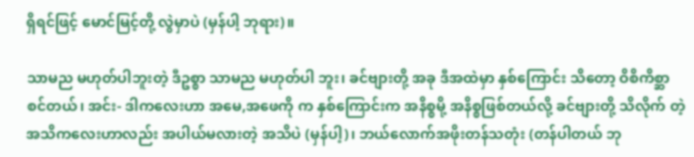ရှိရင်ဖြင့် မောင်မြင့်တို့ လွဲမှာပဲ (မှန်ပါ့ ဘုရား)။

သာမည မဟုတ်ပါဘူးတဲ့ ဒီဥစ္စာ သာမည မဟုတ်ပါ ဘူး၊ ခင်ဗျားတို့ အခု ဒီအထဲမှာ နှစ်ကြောင်း သိတော့ ဝိစိကိစ္ဆာ စင်တယ်၊ အင်း- ဒါကလေးဟာ အမေ,အဖေကို က နှစ်ကြောင်းက အနိစ္စမို့ အနိစ္စဖြစ်တယ်လို့ ခင်ဗျားတို့ သိလိုက် တဲ့ အသိကလေးဟာလည်း အပါယ်မလားတဲ့ အသိပဲ (မှန်ပါ့)၊ ဘယ်လောက်အဖိုးတန်သတုံး (တန်ပါတယ် ဘု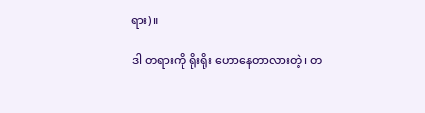ရား)။

ဒါ တရားကို ရိုးရိုး ဟောနေတာလားတဲ့၊ တ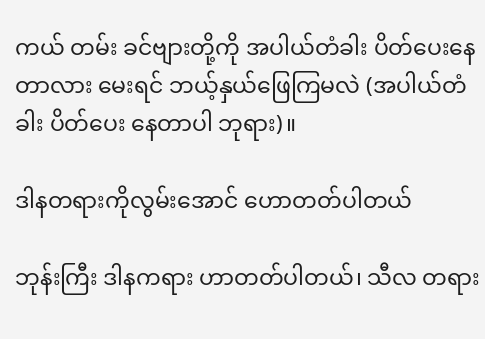ကယ် တမ်း ခင်ဗျားတို့ကို အပါယ်တံခါး ပိတ်ပေးနေတာလား မေးရင် ဘယ့်နှယ်ဖြေကြမလဲ (အပါယ်တံခါး ပိတ်ပေး နေတာပါ ဘုရား)။

ဒါနတရားကိုလွမ်းအောင် ဟောတတ်ပါတယ်

ဘုန်းကြီး ဒါနကရား ဟာတတ်ပါတယ်၊ သီလ တရား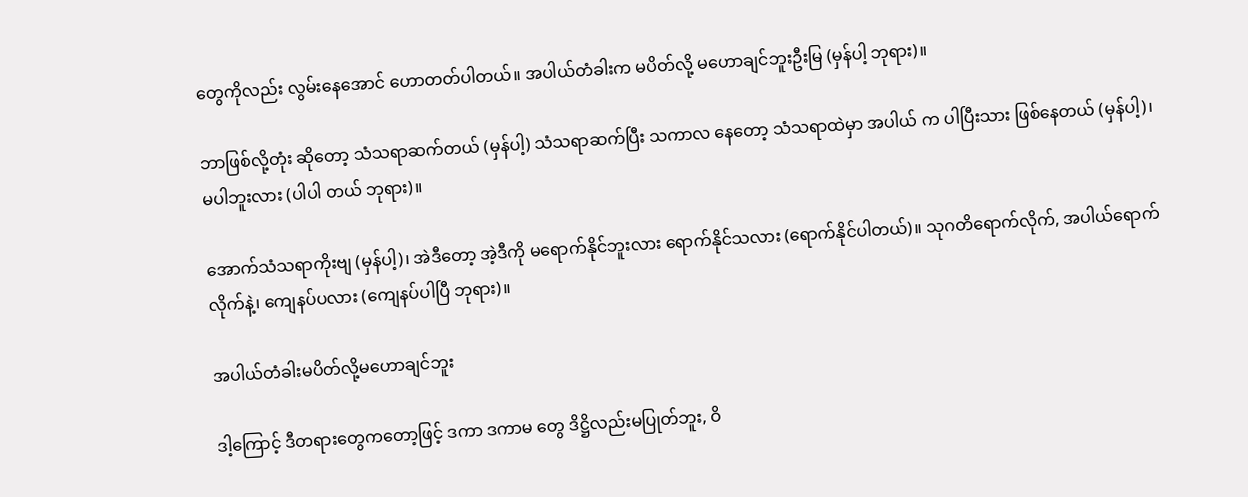တွေကိုလည်း လွမ်းနေအောင် ဟောတတ်ပါတယ်။ အပါယ်တံခါးက မပိတ်လို့ မဟောချင်ဘူးဦးမြ (မှန်ပါ့ ဘုရား)။

ဘာဖြစ်လို့တုံး ဆိုတော့ သံသရာဆက်တယ် (မှန်ပါ့) သံသရာဆက်ပြီး သကာလ နေတော့ သံသရာထဲမှာ အပါယ် က ပါပြီးသား ဖြစ်နေတယ် (မှန်ပါ့)၊ မပါဘူးလား (ပါပါ တယ် ဘုရား)။

အောက်သံသရာကိုးဗျ (မှန်ပါ့)၊ အဲဒီတော့ အဲ့ဒီကို မရောက်နိုင်ဘူးလား ရောက်နိုင်သလား (ရောက်နိုင်ပါတယ်)။ သုဂတိရောက်လိုက်, အပါယ်ရောက်လိုက်နဲ့၊ ကျေနပ်ပလား (ကျေနပ်ပါပြီ ဘုရား)။

အပါယ်တံခါးမပိတ်လို့မဟောချင်ဘူး

ဒါ့ကြောင့် ဒီတရားတွေကတော့ဖြင့် ဒကာ ဒကာမ တွေ ဒိဋ္ဌိလည်းမပြုတ်ဘူး, ဝိ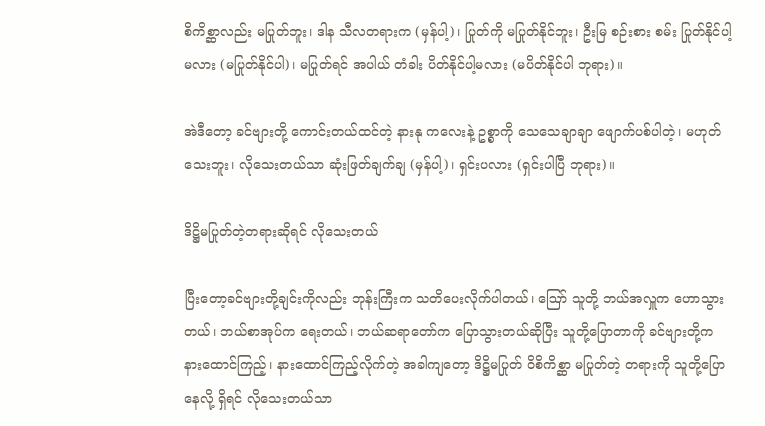စိကိစ္ဆာလည်း မပြုတ်ဘူး၊ ဒါန သီလတရားက (မှန်ပါ့)၊ ပြုတ်ကို မပြုတ်နိုင်ဘူး၊ ဦးမြ စဉ်းစား စမ်း ပြုတ်နိုင်ပါ့မလား (မပြုတ်နိုင်ပါ)၊ မပြုတ်ရင် အပါယ် တံခါး ပိတ်နိုင်ပါ့မလား (မပိတ်နိုင်ပါ ဘုရား)။

အဲဒီတော့ ခင်ဗျားတို့ ကောင်းတယ်ထင်တဲ့ နားနု ကလေးနဲ့ ဥစ္စာကို သေသေချာချာ ဖျောက်ပစ်ပါတဲ့၊ မဟုတ်သေးဘူး၊ လိုသေးတယ်သာ ဆုံးဖြတ်ချက်ချ (မှန်ပါ့)၊ ရှင်းပလား (ရှင်းပါပြီ ဘုရား)။

ဒိဋ္ဌိမပြုတ်တဲ့တရားဆိုရင် လိုသေးတယ်

ပြီးတော့ခင်ဗျားတို့ချင်းကိုလည်း ဘုန်းကြီးက သတိပေးလိုက်ပါတယ်၊ ဪ သူတို့ ဘယ်အလှူက ဟောသွားတယ်၊ ဘယ်စာအုပ်က ရေးတယ်၊ ဘယ်ဆရာတော်က ပြောသွားတယ်ဆိုပြီး သူတို့ပြောတာကို ခင်ဗျားတို့က နားထောင်ကြည့်၊ နားထောင်ကြည့်လိုက်တဲ့ အခါကျတော့ ဒိဋ္ဌိမပြုတ် ဝိစိကိစ္ဆာ မပြုတ်တဲ့ တရားကို သူတို့ပြောနေလို့ ရှိရင် လိုသေးတယ်သာ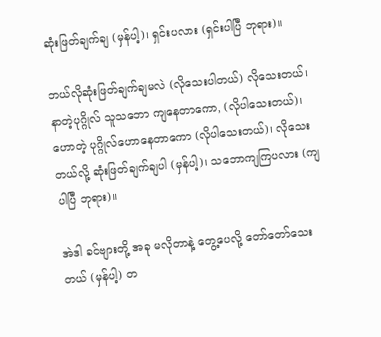ဆုံးဖြတ်ချက်ချ (မှန်ပါ့)၊ ရှင်းပလား (ရှင်းပါပြီ ဘုရား)။

ဘယ်လိုဆုံးဖြတ်ချက်ချမလဲ (လိုသေးပါတယ်) လိုသေးတယ်၊ နာတဲ့ပုဂ္ဂိုလ် သူသဘော ကျနေတာကော, (လိုပါသေးတယ်)၊ ဟောတဲ့ ပုဂ္ဂိုလ်ဟောနေတာကော (လိုပါသေးတယ်)၊ လိုသေးတယ်လို့ ဆုံးဖြတ်ချက်ချပါ (မှန်ပါ့)၊ သဘောကျကြပလား (ကျပါပြီ ဘုရား)။

အဲဒါ ခင်ဗျားတို့ အခု မလိုတာနဲ့ တွေ့ပေလို့ တော်တော်သေးတယ် (မှန်ပါ့) တ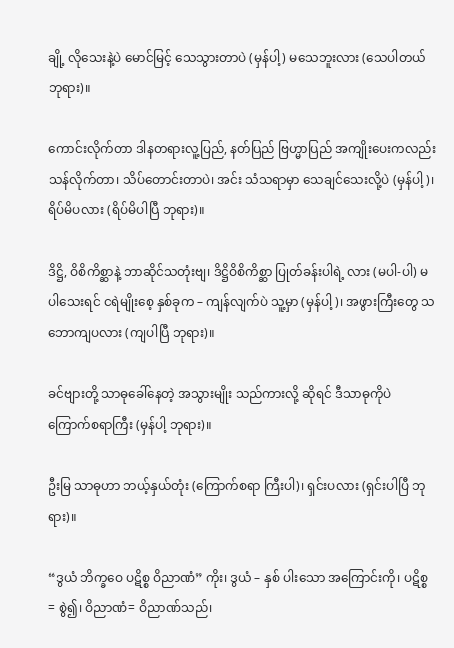ချို့ လိုသေးနဲ့ပဲ မောင်မြင့် သေသွားတာပဲ (မှန်ပါ့) မသေဘူးလား (သေပါတယ် ဘုရား)။

ကောင်းလိုက်တာ ဒါနတရားလူ့ပြည်, နတ်ပြည် ဗြဟ္မာပြည် အကျိုးပေးကလည်း သန်လိုက်တာ၊ သိပ်တောင်းတာပဲ၊ အင်း သံသရာမှာ သေချင်သေးလို့ပဲ (မှန်ပါ့)၊ ရိပ်မိပလား (ရိပ်မိပါပြီ ဘုရား)။

ဒိဋ္ဌိ, ဝိစိကိစ္ဆာနဲ့ ဘာဆိုင်သတုံးဗျ၊ ဒိဋ္ဌိဝိစိကိစ္ဆာ ပြုတ်ခန်းပါရဲ့ လား (မပါ-ပါ) မပါသေးရင် ငရဲမျိုးစေ့ နှစ်ခုက – ကျန်လျက်ပဲ သူ့မှာ (မှန်ပါ့)၊ အဖွားကြီးတွေ သဘောကျပလား (ကျပါပြီ ဘုရား)။

ခင်ဗျားတို့ သာဓုခေါ်နေတဲ့ အသွားမျိုး သည်ကားလို့ ဆိုရင် ဒီသာဓုကိုပဲ ကြောက်စရာကြီး (မှန်ပါ့ ဘုရား)။

ဦးမြ သာဓုဟာ ဘယ့်နှယ်တုံး (ကြောက်စရာ ကြီးပါ)၊ ရှင်းပလား (ရှင်းပါပြီ ဘုရား)။

“ဒွယံ ဘိက္ခဝေ ပဋိစ္စ ဝိညာဏံ” ကိုး၊ ဒွယံ – နှစ် ပါးသော အကြောင်းကို၊ ပဋိစ္စ= စွဲ၍၊ ဝိညာဏံ= ဝိညာဏ်သည်၊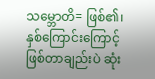သမ္ဘောတိ= ဖြစ်၏၊ နှစ်ကြောင်းကြောင့် ဖြစ်တာချည်းပဲ ဆုံး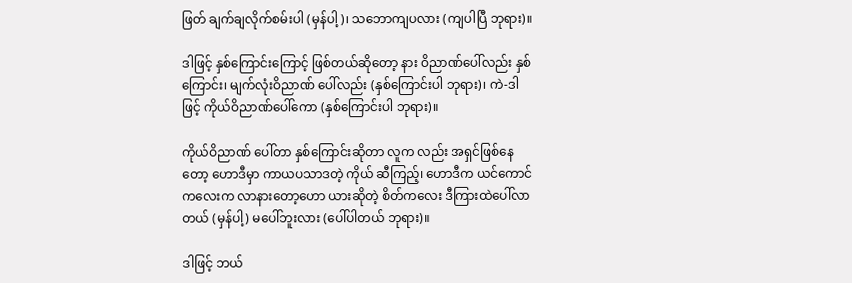ဖြတ် ချက်ချလိုက်စမ်းပါ (မှန်ပါ့)၊ သဘောကျပလား (ကျပါပြီ ဘုရား)။

ဒါဖြင့် နှစ်ကြောင်းကြောင့် ဖြစ်တယ်ဆိုတော့ နား ဝိညာဏ်ပေါ်လည်း နှစ်ကြောင်း၊ မျက်လုံးဝိညာဏ် ပေါ်လည်း (နှစ်ကြောင်းပါ ဘုရား)၊ ကဲ-ဒါဖြင့် ကိုယ်ဝိညာဏ်ပေါ်ကော (နှစ်ကြောင်းပါ ဘုရား)။

ကိုယ်ဝိညာဏ် ပေါ်တာ နှစ်ကြောင်းဆိုတာ လူက လည်း အရှင်ဖြစ်နေတော့ ဟောဒီမှာ ကာယပသာဒတဲ့ ကိုယ် ဆီကြည့်၊ ဟောဒီက ယင်ကောင်ကလေးက လာနားတော့ဟော ယားဆိုတဲ့ စိတ်ကလေး ဒီကြားထဲပေါ်လာတယ် (မှန်ပါ့) မပေါ်ဘူးလား (ပေါ်ပါတယ် ဘုရား)။

ဒါဖြင့် ဘယ်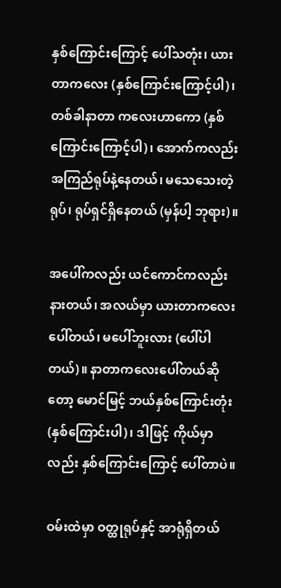နှစ်ကြောင်းကြောင့် ပေါ်သတုံး၊ ယားတာကလေး (နှစ်ကြောင်းကြောင့်ပါ)၊ တစ်ခါနာတာ ကလေးဟာကော (နှစ်ကြောင်းကြောင့်ပါ)၊ အောက်ကလည်း အကြည်ရုပ်နဲ့နေတယ်၊ မသေသေးတဲ့ရုပ်၊ ရုပ်ရှင်ရှိနေတယ် (မှန်ပါ့ ဘုရား)။

အပေါ်ကလည်း ယင်ကောင်ကလည်း နားတယ်၊ အလယ်မှာ ယားတာကလေး ပေါ်တယ်၊ မပေါ်ဘူးလား (ပေါ်ပါတယ်)။ နာတာကလေးပေါ်တယ်ဆိုတော့ မောင်မြင့် ဘယ်နှစ်ကြောင်းတုံး (နှစ်ကြောင်းပါ)၊ ဒါဖြင့် ကိုယ်မှာလည်း နှစ်ကြောင်းကြောင့် ပေါ်တာပဲ။

ဝမ်းထဲမှာ ဝတ္ထုရုပ်နှင့် အာရုံရှိတယ်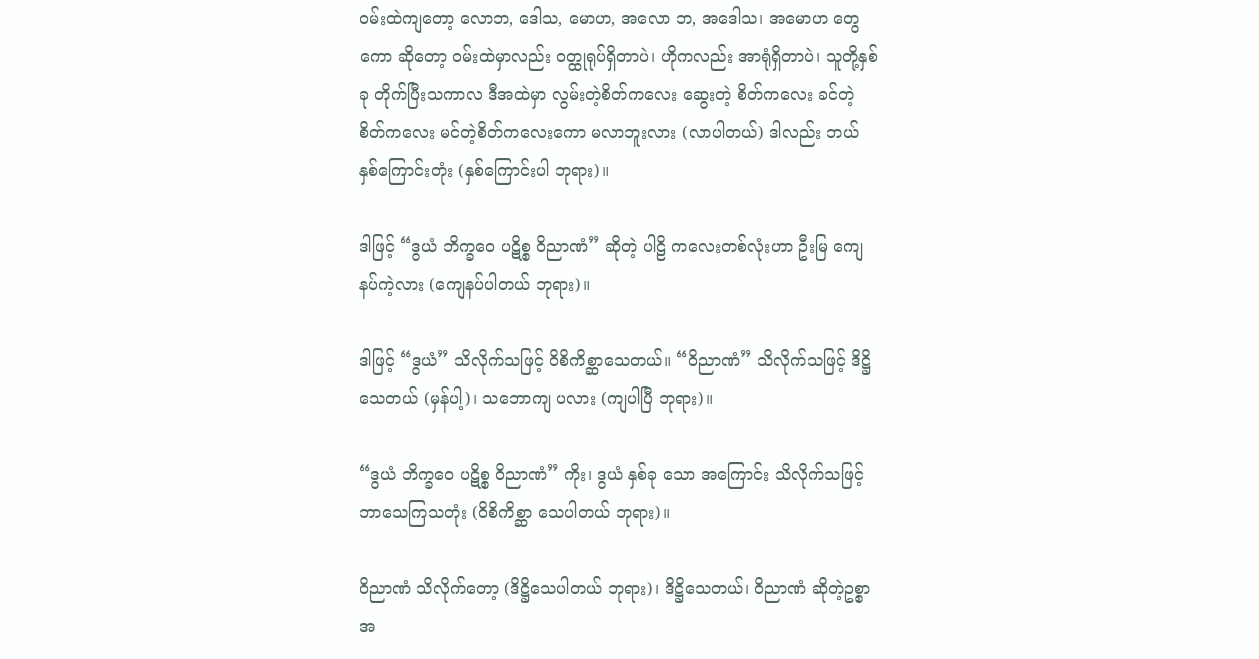ဝမ်းထဲကျတော့ လောဘ, ဒေါသ, မောဟ, အလော ဘ, အဒေါသ၊ အမောဟ တွေကော ဆိုတော့ ဝမ်းထဲမှာလည်း ဝတ္ထုရုပ်ရှိတာပဲ၊ ဟိုကလည်း အာရုံရှိတာပဲ၊ သူတို့နှစ်ခု တိုက်ပြီးသကာလ ဒီအထဲမှာ လွမ်းတဲ့စိတ်ကလေး ဆွေးတဲ့ စိတ်ကလေး ခင်တဲ့စိတ်ကလေး မင်တဲ့စိတ်ကလေးကော မလာဘူးလား (လာပါတယ်) ဒါလည်း ဘယ်နှစ်ကြောင်းတုံး (နှစ်ကြောင်းပါ ဘုရား)။

ဒါဖြင့် “ဒွယံ ဘိက္ခဝေ ပဋိစ္စ ဝိညာဏံ” ဆိုတဲ့ ပါဠိ ကလေးတစ်လုံးဟာ ဦးမြ ကျေနပ်ကဲ့လား (ကျေနပ်ပါတယ် ဘုရား)။

ဒါဖြင့် “ဒွယံ” သိလိုက်သဖြင့် ဝိစိကိစ္ဆာသေတယ်။ “ဝိညာဏံ” သိလိုက်သဖြင့် ဒိဋ္ဌိသေတယ် (မှန်ပါ့)၊ သဘောကျ ပလား (ကျပါပြီ ဘုရား)။

“ဒွယံ ဘိက္ခဝေ ပဋိစ္စ ဝိညာဏံ” ကိုး၊ ဒွယံ နှစ်ခု သော အကြောင်း သိလိုက်သဖြင့် ဘာသေကြသတုံး (ဝိစိကိစ္ဆာ သေပါတယ် ဘုရား)။

ဝိညာဏံ သိလိုက်တော့ (ဒိဋ္ဌိသေပါတယ် ဘုရား)၊ ဒိဋ္ဌိသေတယ်၊ ဝိညာဏံ ဆိုတဲ့ဥစ္စာ အ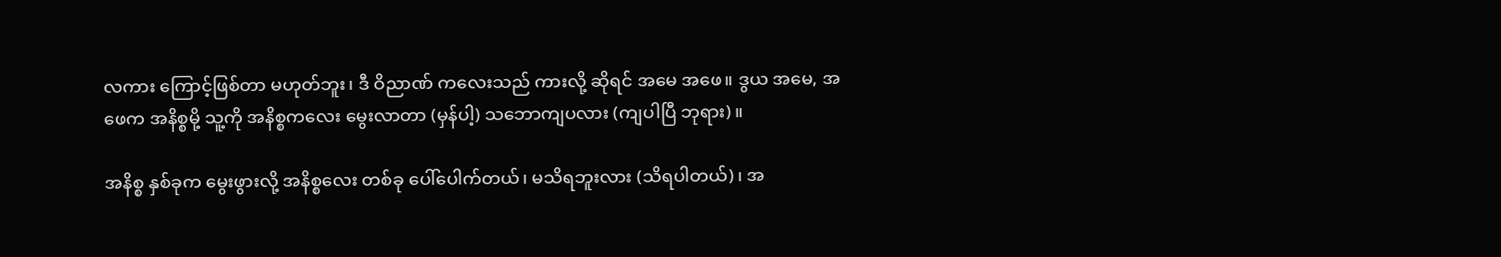လကား ကြောင့်ဖြစ်တာ မဟုတ်ဘူး၊ ဒီ ဝိညာဏ် ကလေးသည် ကားလို့ ဆိုရင် အမေ အဖေ။ ဒွယ အမေ, အဖေက အနိစ္စမို့ သူ့ကို အနိစ္စကလေး မွေးလာတာ (မှန်ပါ့) သဘောကျပလား (ကျပါပြီ ဘုရား)။

အနိစ္စ နှစ်ခုက မွေးဖွားလို့ အနိစ္စလေး တစ်ခု ပေါ်ပေါက်တယ်၊ မသိရဘူးလား (သိရပါတယ်)၊ အ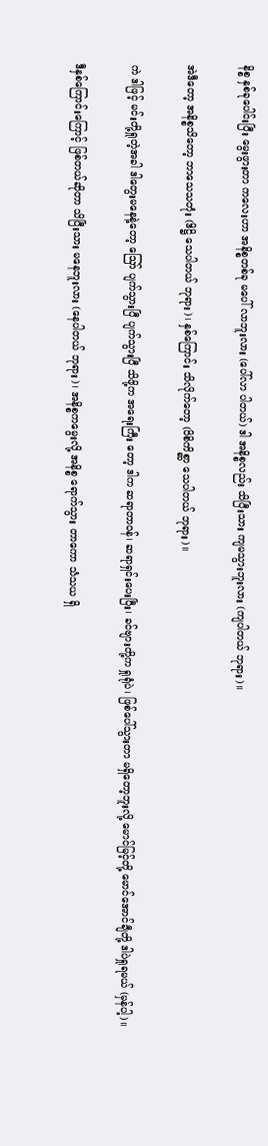နိစ္စ နှစ်ခုပေါင်းပြီး မွေးဖွားတာ ကလေးဟာ အနိစ္စတစ်ခု မပေါ် လာဘူးလား (ပေါ်လာ ပါတယ်) ဒါ အနိစ္စလည်း သိပြီးသား ကျမသွားဘူးလား (ကျပါတယ် ဘုရား)။

အဲဒီတော့ အနိစ္စသိတော့ ဘာသေသတုံး (ဒိဋ္ဌိ သေပါတယ် ဘုရား)၊ နှစ်ကြောင်း သိလိုက်တော့ (ဝိစိကိစ္ဆာ သေပါတယ် ဘုရား)။

ကဲ ဒါဖြင့် မင်းတို့ရှုတဲ့အခါ ဒါတွေးမနေနဲ့တော့ ဪ ပျက်သွားပြီ ပျက်သွားပြီ သိဖို့က အရေးကြီး တော့ ဒါက ဆရာတာဝန်၊ ဆရာရှင်းပေးပြီး၊ ခင်ဗျားတို့က ရှုရုံပဲ၊ ဖြစ်ပေါ်သွားတာ မရှိတော့ဘူးလို့ မောင်မြင့်တို့ မောင်အောင်ချီတို့ ဒါပဲရှုရမယ် (မှန်ပါ့)။

ဒီနှစ်ကြောင်းကြောင့် ဖြစ်တယ်ဆိုတာ သိပြီးသား မနေဘူးလား (နေပါတယ် ဘုရား)၊ အနိစ္စကမွေးလို့ အနိစ္စ ရောက်သွား တာကော သံသယ ရှိ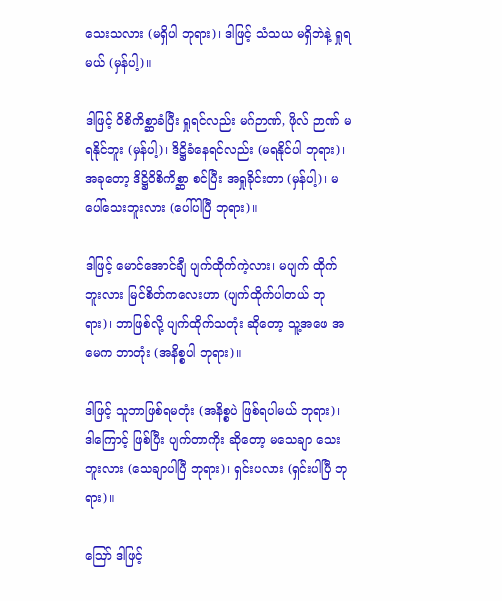သေးသလား (မရှိပါ ဘုရား)၊ ဒါဖြင့် သံသယ မရှိဘဲနဲ့ ရှုရမယ် (မှန်ပါ့)။

ဒါဖြင့် ဝိစိကိစ္ဆာခံပြီး ရှုရင်လည်း မဂ်ဉာဏ်, ဖိုလ် ဉာဏ် မရနိုင်ဘူး (မှန်ပါ့)၊ ဒိဋ္ဌိခံနေရင်လည်း (မရနိုင်ပါ ဘုရား)၊ အခုတော့ ဒိဋ္ဌိဝိစိကိစ္ဆာ စင်ပြီး အရှုခိုင်းတာ (မှန်ပါ့)၊ မပေါ်သေးဘူးလား (ပေါ်ပါပြီ ဘုရား)။

ဒါဖြင့် မောင်အောင်ချီ ပျက်ထိုက်ကဲ့လား၊ မပျက် ထိုက်ဘူးလား မြင်စိတ်ကလေးဟာ (ပျက်ထိုက်ပါတယ် ဘုရား)၊ ဘာဖြစ်လို့ ပျက်ထိုက်သတုံး ဆိုတော့ သူ့အဖေ အမေက ဘာတုံး (အနိစ္စပါ ဘုရား)။

ဒါဖြင့် သူဘာဖြစ်ရမတုံး (အနိစ္စပဲ ဖြစ်ရပါမယ် ဘုရား)၊ ဒါကြောင့် ဖြစ်ပြီး ပျက်တာကိုး ဆိုတော့ မသေချာ သေးဘူးလား (သေချာပါပြီ ဘုရား)၊ ရှင်းပလား (ရှင်းပါပြီ ဘုရား)။

ဪ ဒါဖြင့်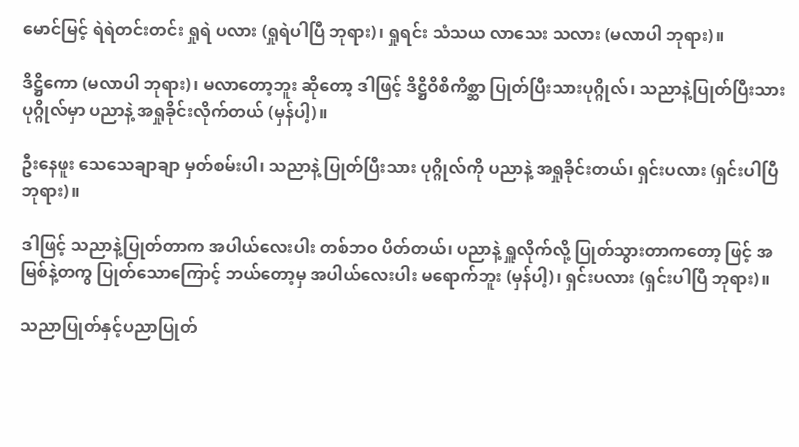မောင်မြင့် ရဲရဲတင်းတင်း ရှုရဲ ပလား (ရှုရဲပါပြီ ဘုရား)၊ ရှုရင်း သံသယ လာသေး သလား (မလာပါ ဘုရား)။

ဒိဋ္ဌိကော (မလာပါ ဘုရား)၊ မလာတော့ဘူး ဆိုတော့ ဒါဖြင့် ဒိဋ္ဌိဝိစိကိစ္ဆာ ပြုတ်ပြီးသားပုဂ္ဂိုလ်၊ သညာနဲ့ပြုတ်ပြီးသား ပုဂ္ဂိုလ်မှာ ပညာနဲ့ အရှုခိုင်းလိုက်တယ် (မှန်ပါ့)။

ဦးနေဖူး သေသေချာချာ မှတ်စမ်းပါ၊ သညာနဲ့ ပြုတ်ပြီးသား ပုဂ္ဂိုလ်ကို ပညာနဲ့ အရှုခိုင်းတယ်၊ ရှင်းပလား (ရှင်းပါပြီ ဘုရား)။

ဒါဖြင့် သညာနဲ့ပြုတ်တာက အပါယ်လေးပါး တစ်ဘဝ ပိတ်တယ်၊ ပညာနဲ့ ရှူလိုက်လို့ ပြုတ်သွားတာကတော့ ဖြင့် အမြစ်နဲ့တကွ ပြုတ်သောကြောင့် ဘယ်တော့မှ အပါယ်လေးပါး မရောက်ဘူး (မှန်ပါ့)၊ ရှင်းပလား (ရှင်းပါပြီ ဘုရား)။

သညာပြုတ်နှင့်ပညာပြုတ်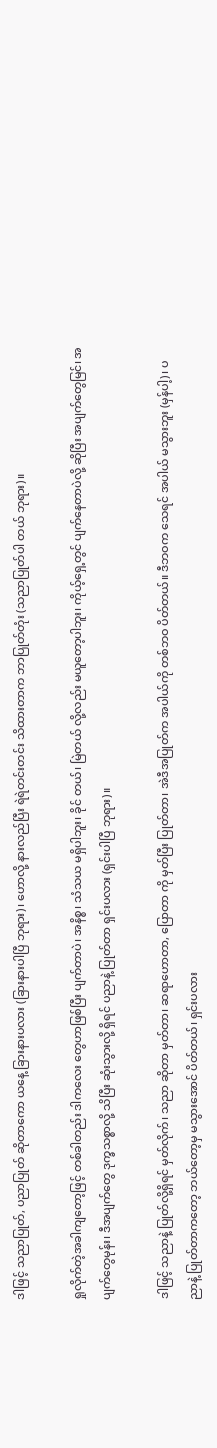ဒါဖြင့် သညာပြုတ်, ပညာပြုတ် ဆိုတာကော ယနေ့ ခြားနားပလား (ခြားနားပါပြီ ဘုရား)၊ ဟောလို့ နားလည်ပြီး ရဲရဲတင်းတင်း သိထားတာက ဘာပြုတ်တုံး (သညာပြုတ်ပါ တယ် ဘုရား)။

ရှုလိုက်တဲ့အခါကျတော့ဖြင့် တစ်ခါတည်း ဒါကလေး တွေဟာဖြစ်ပြီး ပျက်တာပဲ၊ အနိစ္စ၊ သံသယ မရှိပါဘူး၊ ခိုင် တယ်၊ မြဲတယ် လို့လည်း မယူတော့ပါဘူး၊ ကိုယ့်ရှေ့တွင် ပျက်နေတာပဲလို့ ဆိုပြီး အပျက်တွေမြင်၊ အပျက်တွေမုန်း၊ ဒီအပျက်တွေ ဒုက္ခသစ္စာလို့ သိပြီး ဆုံးသွားလို့ ရှိရင် ပညာနဲ့ ပြုတ်တာ ရှင်းပလား (ရှင်းပါပြီ ဘုရား)။

ဒါဖြင့် သညာနဲ့ ပြုတ်လို့ရှိရင် မှတ်လိုက်၊ သညာ ဆိုတာ မှတ်တာ၊ ဆရာဟောတာ, ပြောတာ ကို မှတ်ပြီး ပြုတ်တာ၊ အဲဒီအပြုတ်က အပါယ်ကို တစ်ဘဝ ပိတ်တယ်။ ဒီဘဝက သေရင် အပါယ် မသွားဘူး (မှန်ပါ့)၊ ပညာနဲ့ ပြုတ်တာကတော့ ဘယ်တော့မှ မသွားအောင် ပိတ်တယ်၊ ရှင်းပလား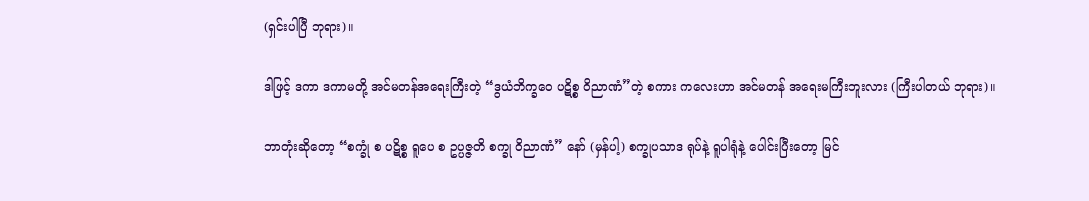(ရှင်းပါပြီ ဘုရား)။

ဒါဖြင့် ဒကာ ဒကာမတို့ အင်မတန်အရေးကြီးတဲ့ “ဒွယံဘိက္ခဝေ ပဋိစ္စ ဝိညာဏံ”တဲ့ စကား ကလေးဟာ အင်မတန် အရေးမကြီးဘူးလား (ကြီးပါတယ် ဘုရား)။

ဘာတုံးဆိုတော့ “စက္ခုံ စ ပဋိစ္စ ရူပေ စ ဥပ္ပဇ္ဇတိ စက္ခု ဝိညာဏံ” နော် (မှန်ပါ့) စက္ခုပသာဒ ရုပ်နဲ့ ရူပါရုံနဲ့ ပေါင်းပြီးတော့ မြင်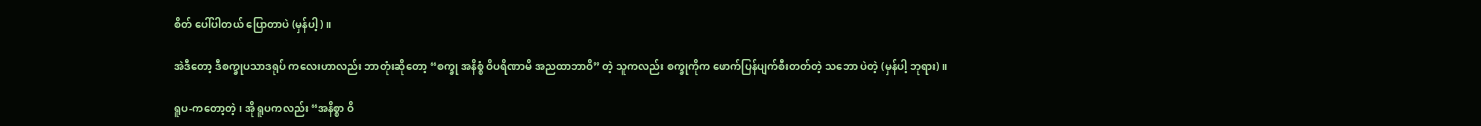စိတ် ပေါ်ပါတယ် ပြောတာပဲ (မှန်ပါ့)။

အဲဒီတော့ ဒီစက္ခုပသာဒရုပ် ကလေးဟာလည်း ဘာတုံးဆိုတော့ “စက္ခု အနိစ္စံ ဝိပရိဏာမိ အညထာဘာဝိ” တဲ့ သူကလည်း စက္ခုကိုက ဖောက်ပြန်ပျက်စီးတတ်တဲ့ သဘော ပဲတဲ့ (မှန်ပါ့ ဘုရား)။

ရူပ-ကတော့တဲ့၊ အို ရူပကလည်း “အနိစ္စာ ဝိ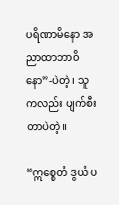ပရိဏာမိနော အညာထာဘာဝိနော”-ပဲတဲ့၊ သူကလည်း ပျက်စီးတာပဲတဲ့။

“ဣစ္စေတံ ဒွယံ ပ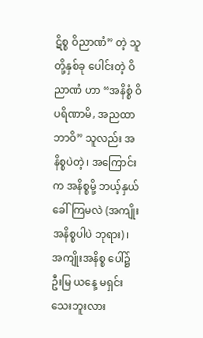ဋိစ္စ ဝိညာဏံ” တဲ့ သူတို့နှစ်ခု ပေါင်းတဲ့ ဝိညာဏံ ဟာ “အနိစ္စံ ဝိပရိဏာမိ, အညထာဘာဝိ” သူလည်း အနိစ္စပဲတဲ့၊ အကြောင်းက အနိစ္စမို့ ဘယ့်နှယ်ခေါ် ကြမလဲ (အကျိုး အနိစ္စပါပဲ ဘုရား)၊ အကျိုးအနိစ္စ ပေါ်၌ ဦးမြ ယနေ့ မရှင်းသေးဘူးလား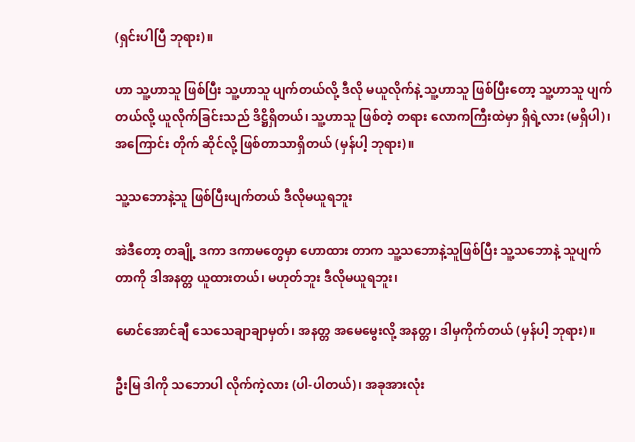(ရှင်းပါပြီ ဘုရား)။

ဟာ သူ့ဟာသူ ဖြစ်ပြီး သူ့ဟာသူ ပျက်တယ်လို့ ဒီလို မယူလိုက်နဲ့ သူ့ဟာသူ ဖြစ်ပြီးတော့ သူ့ဟာသူ ပျက်တယ်လို့ ယူလိုက်ခြင်းသည် ဒိဋ္ဌိရှိတယ်၊ သူ့ဟာသူ ဖြစ်တဲ့ တရား လောကကြီးထဲမှာ ရှိရဲ့လား (မရှိပါ)၊ အကြောင်း တိုက် ဆိုင်လို့ ဖြစ်တာသာရှိတယ် (မှန်ပါ့ ဘုရား)။

သူ့သဘောနဲ့သူ ဖြစ်ပြီးပျက်တယ် ဒီလိုမယူရဘူး

အဲဒီတော့ တချို့ ဒကာ ဒကာမတွေမှာ ဟောထား တာက သူ့သဘောနဲ့သူဖြစ်ပြီး သူ့သဘောနဲ့ သူပျက်တာကို ဒါအနတ္တ ယူထားတယ်၊ မဟုတ်ဘူး ဒီလိုမယူရဘူး၊

မောင်အောင်ချီ သေသေချာချာမှတ်၊ အနတ္တ အမေမွေးလို့ အနတ္တ၊ ဒါမှကိုက်တယ် (မှန်ပါ့ ဘုရား)။

ဦးမြ ဒါကို သဘောပါ လိုက်ကဲ့လား (ပါ-ပါတယ်)၊ အခုအားလုံး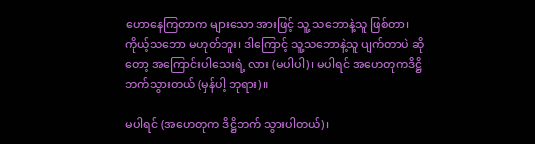ဟောနေကြတာက များသော အားဖြင့် သူ့ သဘောနဲ့သူ ဖြစ်တာ၊ ကိုယ့်သဘော မဟုတ်ဘူး၊ ဒါကြောင့် သူ့သဘောနဲ့သူ ပျက်တာပဲ ဆိုတော့ အကြောင်းပါသေးရဲ့ လား (မပါပါ)၊ မပါရင် အဟေတုကဒိဋ္ဌိ ဘက်သွားတယ် (မှန်ပါ့ ဘုရား)။

မပါရင် (အဟေတုက ဒိဋ္ဌိဘက် သွားပါတယ်)၊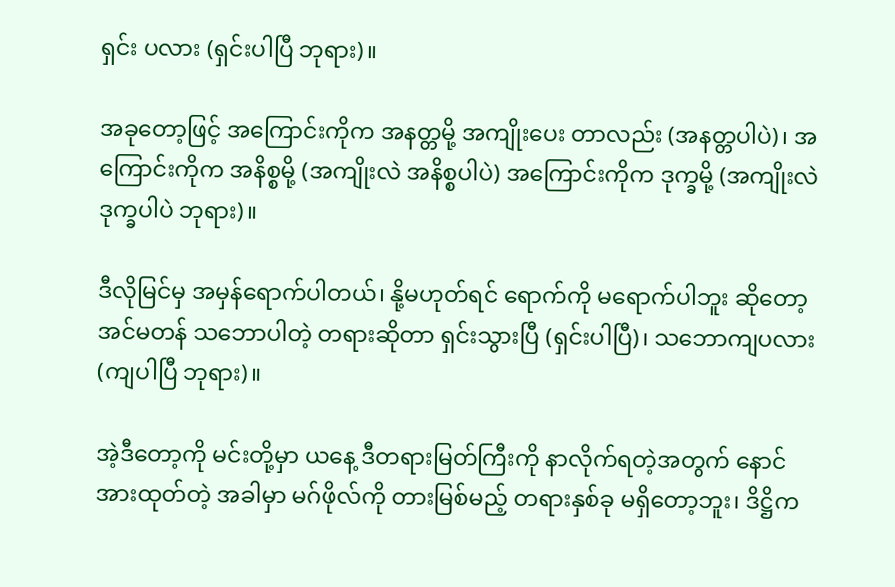ရှင်း ပလား (ရှင်းပါပြီ ဘုရား)။

အခုတော့ဖြင့် အကြောင်းကိုက အနတ္တမို့ အကျိုးပေး တာလည်း (အနတ္တပါပဲ)၊ အကြောင်းကိုက အနိစ္စမို့ (အကျိုးလဲ အနိစ္စပါပဲ) အကြောင်းကိုက ဒုက္ခမို့ (အကျိုးလဲ ဒုက္ခပါပဲ ဘုရား)။

ဒီလိုမြင်မှ အမှန်ရောက်ပါတယ်၊ နို့မဟုတ်ရင် ရောက်ကို မရောက်ပါဘူး ဆိုတော့ အင်မတန် သဘောပါတဲ့ တရားဆိုတာ ရှင်းသွားပြီ (ရှင်းပါပြီ)၊ သဘောကျပလား (ကျပါပြီ ဘုရား)။

အဲ့ဒီတော့ကို မင်းတို့မှာ ယနေ့ ဒီတရားမြတ်ကြီးကို နာလိုက်ရတဲ့အတွက် နောင် အားထုတ်တဲ့ အခါမှာ မဂ်ဖိုလ်ကို တားမြစ်မည့် တရားနှစ်ခု မရှိတော့ဘူး၊ ဒိဋ္ဌိက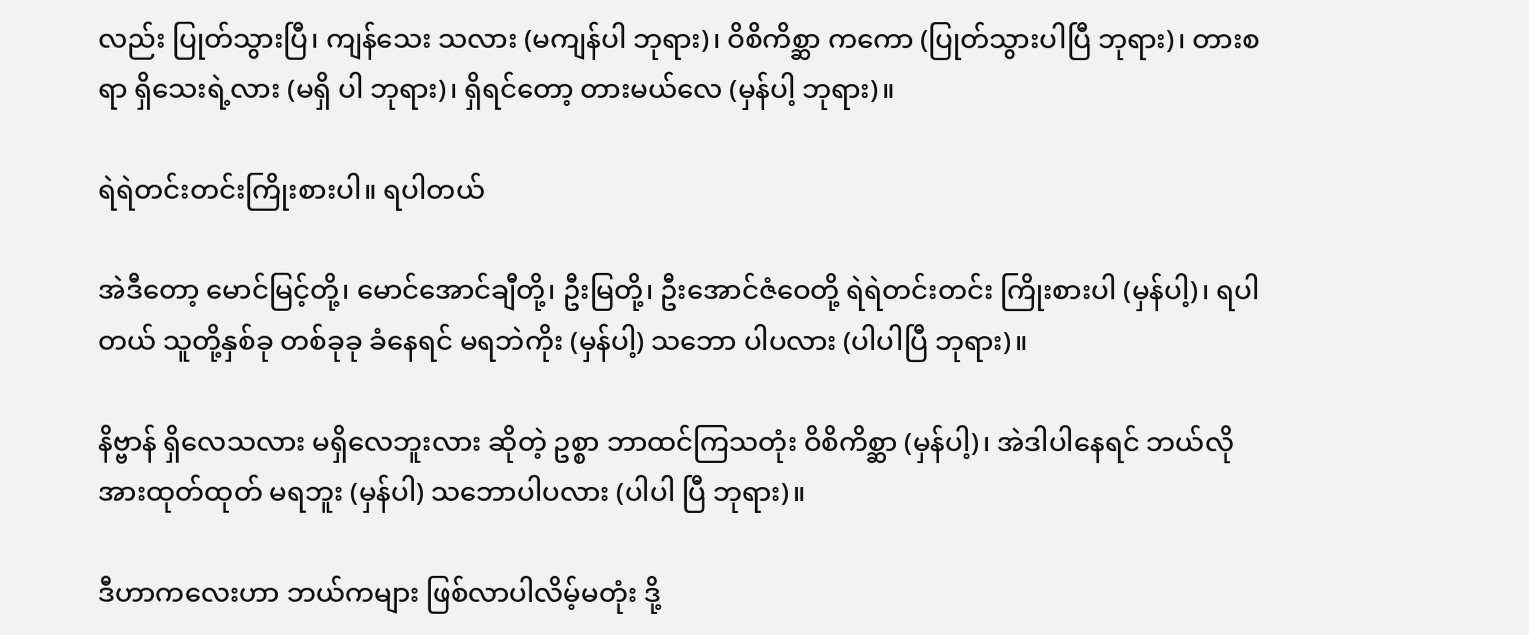လည်း ပြုတ်သွားပြီ၊ ကျန်သေး သလား (မကျန်ပါ ဘုရား)၊ ဝိစိကိစ္ဆာ ကကော (ပြုတ်သွားပါပြီ ဘုရား)၊ တားစရာ ရှိသေးရဲ့လား (မရှိ ပါ ဘုရား)၊ ရှိရင်တော့ တားမယ်လေ (မှန်ပါ့ ဘုရား)။

ရဲရဲတင်းတင်းကြိုးစားပါ။ ရပါတယ်

အဲဒီတော့ မောင်မြင့်တို့၊ မောင်အောင်ချီတို့၊ ဦးမြတို့၊ ဦးအောင်ဇံဝေတို့ ရဲရဲတင်းတင်း ကြိုးစားပါ (မှန်ပါ့)၊ ရပါတယ် သူတို့နှစ်ခု တစ်ခုခု ခံနေရင် မရဘဲကိုး (မှန်ပါ့) သဘော ပါပလား (ပါပါပြီ ဘုရား)။

နိဗ္ဗာန် ရှိလေသလား မရှိလေဘူးလား ဆိုတဲ့ ဥစ္စာ ဘာထင်ကြသတုံး ဝိစိကိစ္ဆာ (မှန်ပါ့)၊ အဲဒါပါနေရင် ဘယ်လို အားထုတ်ထုတ် မရဘူး (မှန်ပါ) သဘောပါပလား (ပါပါ ပြီ ဘုရား)။

ဒီဟာကလေးဟာ ဘယ်ကများ ဖြစ်လာပါလိမ့်မတုံး ဒို့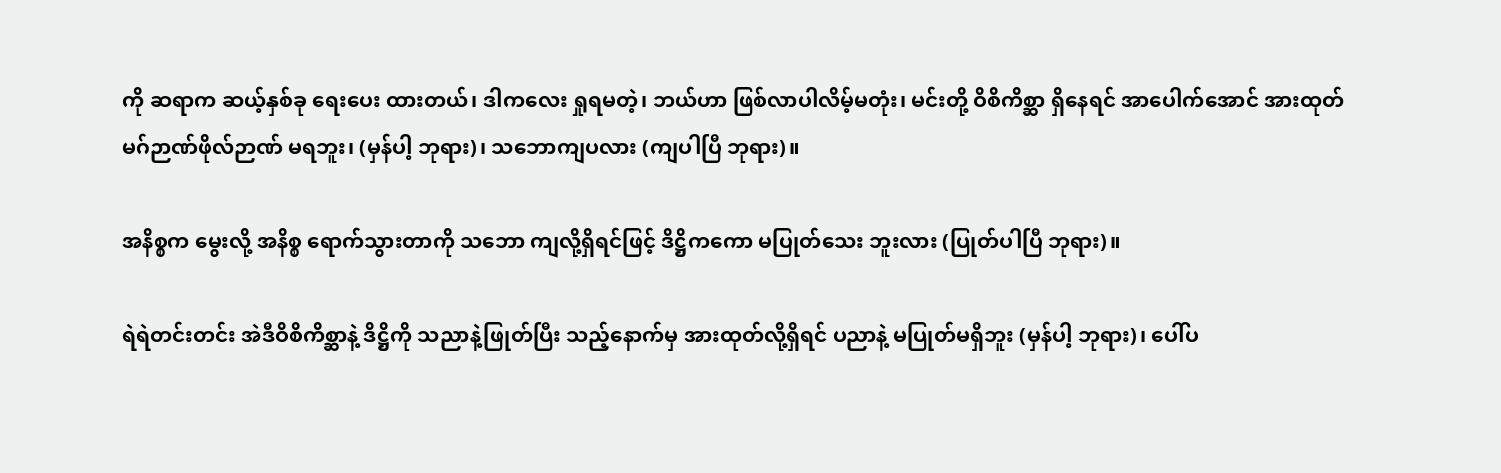ကို ဆရာက ဆယ့်နှစ်ခု ရေးပေး ထားတယ်၊ ဒါကလေး ရှုရမတဲ့၊ ဘယ်ဟာ ဖြစ်လာပါလိမ့်မတုံး၊ မင်းတို့ ဝိစိကိစ္ဆာ ရှိနေရင် အာပေါက်အောင် အားထုတ် မဂ်ဉာဏ်ဖိုလ်ဉာဏ် မရဘူး၊ (မှန်ပါ့ ဘုရား)၊ သဘောကျပလား (ကျပါပြီ ဘုရား)။

အနိစ္စက မွေးလို့ အနိစ္စ ရောက်သွားတာကို သဘော ကျလို့ရှိရင်ဖြင့် ဒိဋ္ဌိကကော မပြုတ်သေး ဘူးလား (ပြုတ်ပါပြီ ဘုရား)။

ရဲရဲတင်းတင်း အဲဒီဝိစိကိစ္ဆာနဲ့ ဒိဋ္ဌိကို သညာနဲ့ဖြုတ်ပြီး သည့်နောက်မှ အားထုတ်လို့ရှိရင် ပညာနဲ့ မပြုတ်မရှိဘူး (မှန်ပါ့ ဘုရား)၊ ပေါ်ပ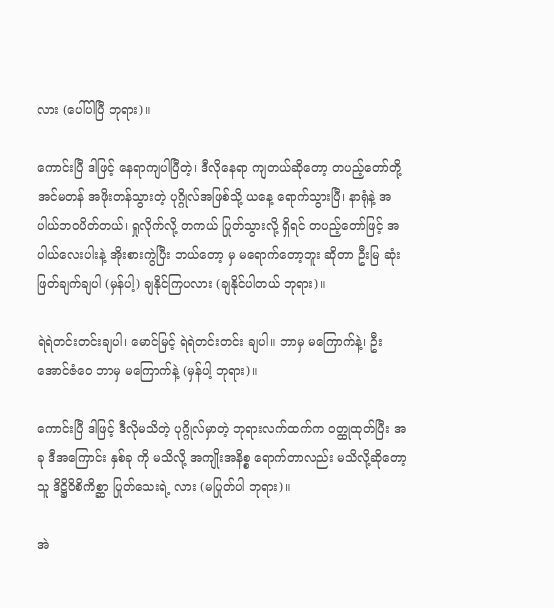လား (ပေါ်ပါပြီ ဘုရား)။

ကောင်းပြီ ဒါဖြင့် နေရာကျပါပြီတဲ့၊ ဒီလိုနေရာ ကျတယ်ဆိုတော့ တပည့်တော်တို့ အင်မတန် အဖိုးတန်သွားတဲ့ ပုဂ္ဂိုလ်အဖြစ်သို့ ယနေ့ ရောက်သွားပြီ၊ နာရုံနဲ့ အပါယ်ဘဝပိတ်တယ်၊ ရှုလိုက်လို့ တကယ် ပြုတ်သွားလို့ ရှိရင် တပည့်တော်ဖြင့် အပါယ်လေးပါးနဲ့ အိုးစားကွဲပြီး ဘယ်တော့ မှ မရောက်တော့ဘူး ဆိုတာ ဦးမြ ဆုံးဖြတ်ချက်ချပါ (မှန်ပါ့) ချနိုင်ကြပလား (ချနိုင်ပါတယ် ဘုရား)။

ရဲရဲတင်းတင်းချပါ၊ မောင်မြင့် ရဲရဲတင်းတင်း ချပါ။ ဘာမှ မကြောက်နဲ့၊ ဦးအောင်ဇံဝေ ဘာမှ မကြောက်နဲ့ (မှန်ပါ့ ဘုရား)။

ကောင်းပြီ ဒါဖြင့် ဒီလိုမသိတဲ့ ပုဂ္ဂိုလ်မှာတဲ့ ဘုရားလက်ထက်က ဝတ္ထုထုတ်ပြီး အခု ဒီအကြောင်း နှစ်ခု ကို မသိလို့ အကျိုးအနိစ္စ ရောက်တာလည်း မသိလို့ဆိုတော့ သူ ဒိဋ္ဌိဝိစိကိစ္ဆာ ပြုတ်သေးရဲ့ လား (မပြုတ်ပါ ဘုရား)။

အဲ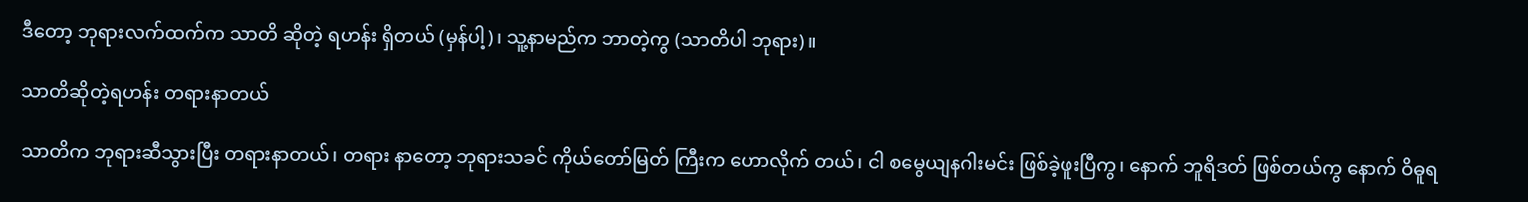ဒီတော့ ဘုရားလက်ထက်က သာတိ ဆိုတဲ့ ရဟန်း ရှိတယ် (မှန်ပါ့)၊ သူ့နာမည်က ဘာတဲ့ကွ (သာတိပါ ဘုရား)။

သာတိဆိုတဲ့ရဟန်း တရားနာတယ်

သာတိက ဘုရားဆီသွားပြီး တရားနာတယ်၊ တရား နာတော့ ဘုရားသခင် ကိုယ်တော်မြတ် ကြီးက ဟောလိုက် တယ်၊ ငါ စမွေယျနဂါးမင်း ဖြစ်ခဲ့ဖူးပြီကွ၊ နောက် ဘူရိဒတ် ဖြစ်တယ်ကွ နောက် ဝိဓူရ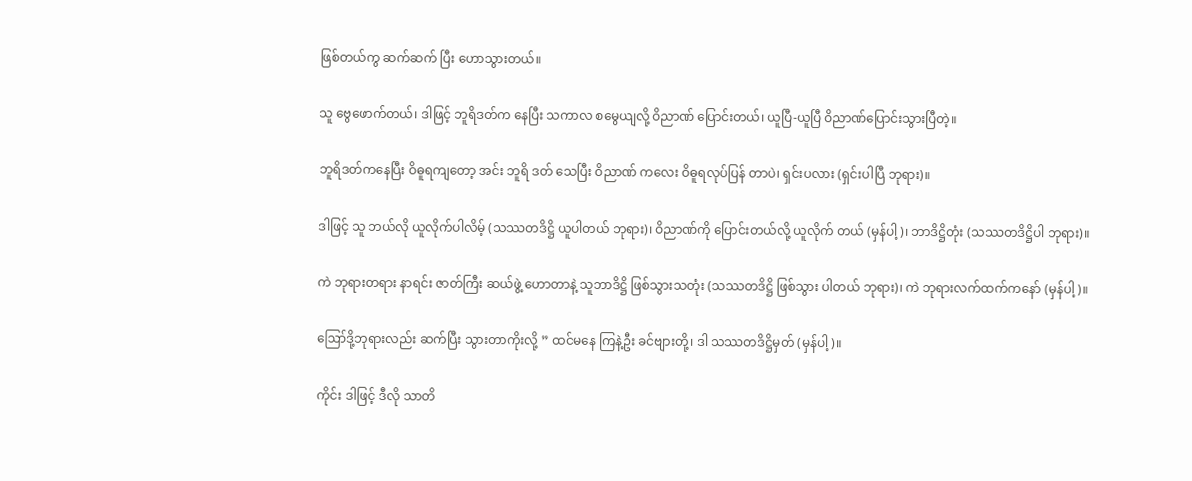ဖြစ်တယ်ကွ ဆက်ဆက် ပြီး ဟောသွားတယ်။

သူ ဗွေဖောက်တယ်၊ ဒါဖြင့် ဘူရိဒတ်က နေပြီး သကာလ စမွေယျလို့ ဝိညာဏ် ပြောင်းတယ်၊ ယူပြီ-ယူပြီ ဝိညာဏ်ပြောင်းသွားပြီတဲ့။

ဘူရိဒတ်ကနေပြီး ဝိဓူရကျတော့ အင်း ဘူရိ ဒတ် သေပြီး ဝိညာဏ် ကလေး ဝိဓူရလုပ်ပြန် တာပဲ၊ ရှင်းပလား (ရှင်းပါပြီ ဘုရား)။

ဒါဖြင့် သူ ဘယ်လို ယူလိုက်ပါလိမ့် (သဿတဒိဋ္ဌိ ယူပါတယ် ဘုရား)၊ ဝိညာဏ်ကို ပြောင်းတယ်လို့ ယူလိုက် တယ် (မှန်ပါ့)၊ ဘာဒိဋ္ဌိတုံး (သဿတဒိဋ္ဌိပါ ဘုရား)။

ကဲ ဘုရားတရား နာရင်း ဇာတ်ကြီး ဆယ်ဖွဲ့ ဟောတာနဲ့ သူဘာဒိဋ္ဌိ ဖြစ်သွားသတုံး (သဿတဒိဋ္ဌိ ဖြစ်သွား ပါတယ် ဘုရား)၊ ကဲ ဘုရားလက်ထက်ကနော် (မှန်ပါ့)။

ဪဒို့ဘုရားလည်း ဆက်ပြီး သွားတာကိုးလို့ ” ထင်မနေ ကြနဲ့ဦး ခင်ဗျားတို့၊ ဒါ သဿတဒိဋ္ဌိမှတ် (မှန်ပါ့)။

ကိုင်း ဒါဖြင့် ဒီလို သာတိ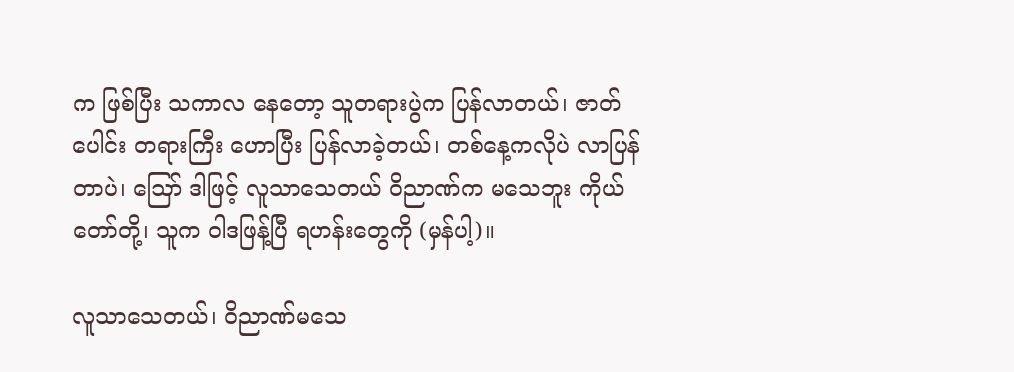က ဖြစ်ပြီး သကာလ နေတော့ သူတရားပွဲက ပြန်လာတယ်၊ ဇာတ်ပေါင်း တရားကြီး ဟောပြီး ပြန်လာခဲ့တယ်၊ တစ်နေ့ကလိုပဲ လာပြန်တာပဲ၊ ဪ ဒါဖြင့် လူသာသေတယ် ဝိညာဏ်က မသေဘူး ကိုယ်တော်တို့၊ သူက ဝါဒဖြန့်ပြီ ရဟန်းတွေကို (မှန်ပါ့)။

လူသာသေတယ်၊ ဝိညာဏ်မသေ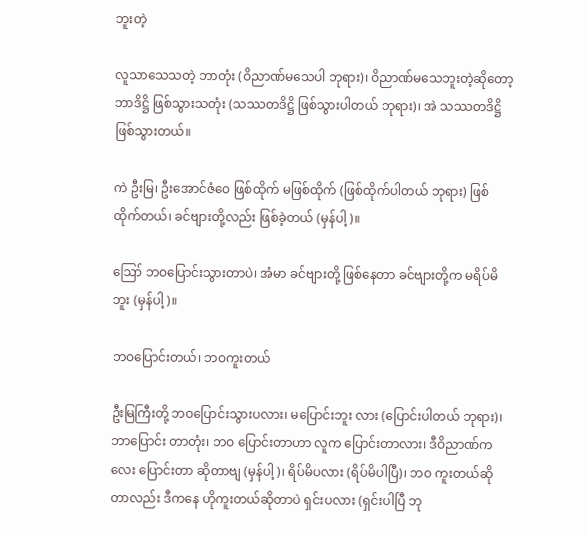ဘူးတဲ့

လူသာသေသတဲ့ ဘာတုံး (ဝိညာဏ်မသေပါ ဘုရား)၊ ဝိညာဏ်မသေဘူးတဲ့ဆိုတော့ ဘာဒိဋ္ဌိ ဖြစ်သွားသတုံး (သဿတဒိဋ္ဌိ ဖြစ်သွားပါတယ် ဘုရား)၊ အဲ သဿတဒိဋ္ဌိ ဖြစ်သွားတယ်။

ကဲ ဦးမြ၊ ဦးအောင်ဇံဝေ ဖြစ်ထိုက် မဖြစ်ထိုက် (ဖြစ်ထိုက်ပါတယ် ဘုရား) ဖြစ်ထိုက်တယ်၊ ခင်ဗျားတို့လည်း ဖြစ်ခဲ့တယ် (မှန်ပါ့)။

ဪ ဘဝပြောင်းသွားတာပဲ၊ အံမာ ခင်ဗျားတို့ ဖြစ်နေတာ ခင်ဗျားတို့က မရိပ်မိဘူး (မှန်ပါ့)။

ဘဝပြောင်းတယ်၊ ဘဝကူးတယ်

ဦးမြကြီးတို့ ဘဝပြောင်းသွားပလား၊ မပြောင်းဘူး လား (ပြောင်းပါတယ် ဘုရား)၊ ဘာပြောင်း တာတုံး၊ ဘဝ ပြောင်းတာဟာ လူက ပြောင်းတာလား၊ ဒီဝိညာဏ်ကလေး ပြောင်းတာ ဆိုတာဗျ (မှန်ပါ့)၊ ရိပ်မိပလား (ရိပ်မိပါပြီ)၊ ဘဝ ကူးတယ်ဆိုတာလည်း ဒီကနေ ဟိုကူးတယ်ဆိုတာပဲ ရှင်းပလား (ရှင်းပါပြီ ဘု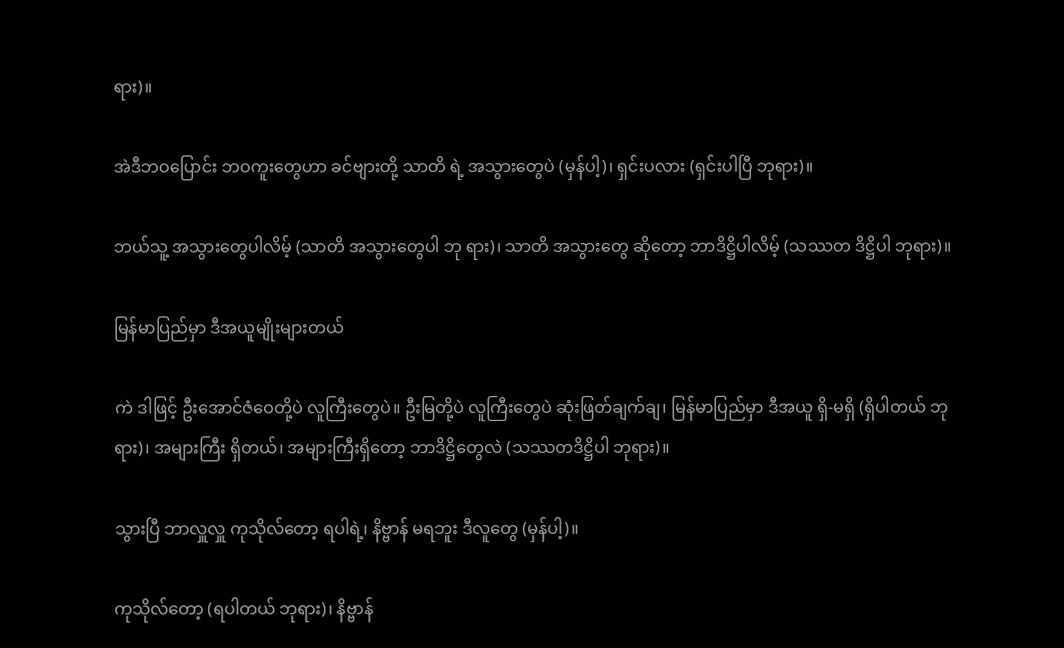ရား)။

အဲဒီဘဝပြောင်း ဘဝကူးတွေဟာ ခင်ဗျားတို့ သာတိ ရဲ့ အသွားတွေပဲ (မှန်ပါ့)၊ ရှင်းပလား (ရှင်းပါပြီ ဘုရား)။

ဘယ်သူ့ အသွားတွေပါလိမ့် (သာတိ အသွားတွေပါ ဘု ရား)၊ သာတိ အသွားတွေ ဆိုတော့ ဘာဒိဋ္ဌိပါလိမ့် (သဿတ ဒိဋ္ဌိပါ ဘုရား)။

မြန်မာပြည်မှာ ဒီအယူမျိုးများတယ်

ကဲ ဒါဖြင့် ဦးအောင်ဇံဝေတို့ပဲ လူကြီးတွေပဲ။ ဦးမြတို့ပဲ လူကြီးတွေပဲ ဆုံးဖြတ်ချက်ချ၊ မြန်မာပြည်မှာ ဒီအယူ ရှိ-မရှိ (ရှိပါတယ် ဘုရား)၊ အများကြီး ရှိတယ်၊ အများကြီးရှိတော့ ဘာဒိဋ္ဌိတွေလဲ (သဿတဒိဋ္ဌိပါ ဘုရား)။

သွားပြီ ဘာလှူလှူ ကုသိုလ်တော့ ရပါရဲ့၊ နိဗ္ဗာန် မရဘူး ဒီလူတွေ (မှန်ပါ့)။

ကုသိုလ်တော့ (ရပါတယ် ဘုရား)၊ နိဗ္ဗာန်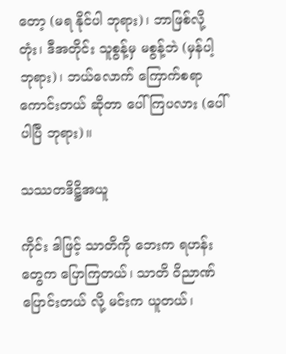တော့ (မရ နိုင်ပါ ဘုရား)၊ ဘာဖြစ်လို့တုံး၊ ဒီအတိုင်း သူစွန့်မှ မစွန့်ဘဲ (မှန်ပါ့ ဘုရား)၊ ဘယ်လောက် ကြောက်စရာ ကောင်းတယ် ဆိုတာ ပေါ်ကြပလား (ပေါ်ပါပြီ ဘုရား)။

သဿတဒိဋ္ဌိအယူ

ကိုင်း ဒါဖြင့် သာတိကို ဘေးက ရဟန်းတွေက ပြောကြတယ်၊ သာတိ ဝိညာဏ် ပြောင်းတယ် လို့ မင်းက ယူတယ်၊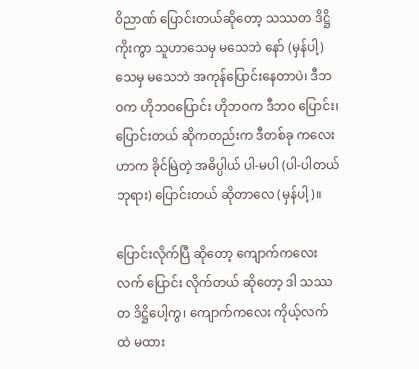ဝိညာဏ် ပြောင်းတယ်ဆိုတော့ သဿတ ဒိဋ္ဌိ ကိုးကွာ သူဟာသေမှ မသေဘဲ နော် (မှန်ပါ့) သေမှ မသေဘဲ အကုန်ပြောင်းနေတာပဲ၊ ဒီဘဝက ဟိုဘဝပြောင်း ဟိုဘဝက ဒီဘဝ ပြောင်း၊ ပြောင်းတယ် ဆိုကတည်းက ဒီတစ်ခု ကလေးဟာက ခိုင်မြဲတဲ့ အဓိပ္ပါယ် ပါ-မပါ (ပါ-ပါတယ် ဘုရား) ပြောင်းတယ် ဆိုတာလေ (မှန်ပါ့)။

ပြောင်းလိုက်ပြီ ဆိုတော့ ကျောက်ကလေး လက် ပြောင်း လိုက်တယ် ဆိုတော့ ဒါ သဿတ ဒိဋ္ဌိပေါ့ကွ၊ ကျောက်ကလေး ကိုယ့်လက်ထဲ မထား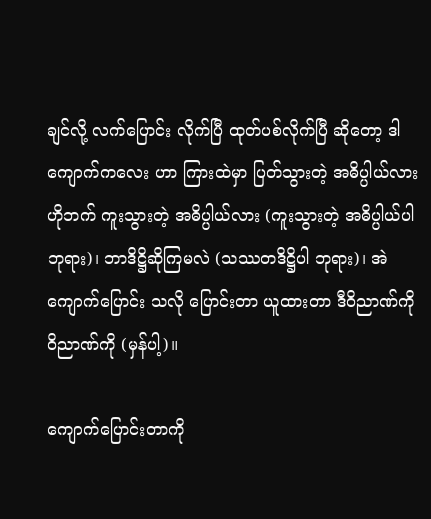ချင်လို့ လက်ပြောင်း လိုက်ပြီ ထုတ်ပစ်လိုက်ပြီ ဆိုတော့ ဒါ ကျောက်ကလေး ဟာ ကြားထဲမှာ ပြတ်သွားတဲ့ အဓိပ္ပါယ်လား ဟိုဘက် ကူးသွားတဲ့ အဓိပ္ပါယ်လား (ကူးသွားတဲ့ အဓိပ္ပါယ်ပါ ဘုရား)၊ ဘာဒိဋ္ဌိဆိုကြမလဲ (သဿတဒိဋ္ဌိပါ ဘုရား)၊ အဲ ကျောက်ပြောင်း သလို ပြောင်းတာ ယူထားတာ ဒီဝိညာဏ်ကို ဝိညာဏ်ကို (မှန်ပါ့)။

ကျောက်ပြောင်းတာကို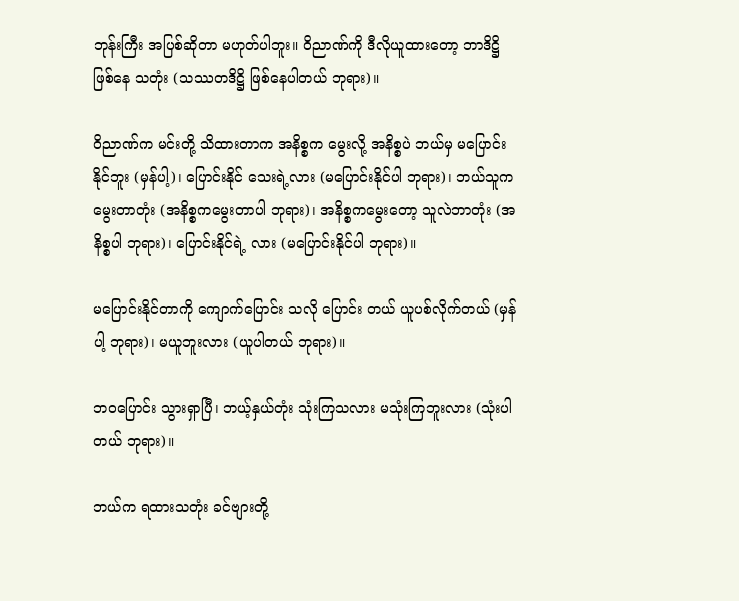ဘုန်းကြီး အပြစ်ဆိုတာ မဟုတ်ပါဘူး။ ဝိညာဏ်ကို ဒီလိုယူထားတော့ ဘာဒိဋ္ဌိ ဖြစ်နေ သတုံး (သဿတဒိဋ္ဌိ ဖြစ်နေပါတယ် ဘုရား)။

ဝိညာဏ်က မင်းတို့ သိထားတာက အနိစ္စက မွေးလို့ အနိစ္စပဲ ဘယ်မှ မပြောင်းနိုင်ဘူး (မှန်ပါ့)၊ ပြောင်းနိုင် သေးရဲ့လား (မပြောင်းနိုင်ပါ ဘုရား)၊ ဘယ်သူက မွေးတာတုံး (အနိစ္စကမွေးတာပါ ဘုရား)၊ အနိစ္စကမွေးတော့ သူလဲဘာတုံး (အနိစ္စပါ ဘုရား)၊ ပြောင်းနိုင်ရဲ့ လား (မပြောင်းနိုင်ပါ ဘုရား)။

မပြောင်းနိုင်တာကို ကျောက်ပြောင်း သလို ပြောင်း တယ် ယူပစ်လိုက်တယ် (မှန်ပါ့ ဘုရား)၊ မယူဘူးလား (ယူပါတယ် ဘုရား)။

ဘဝပြောင်း သွားရှာပြီ၊ ဘယ့်နှယ်တုံး သုံးကြသလား မသုံးကြဘူးလား (သုံးပါတယ် ဘုရား)။

ဘယ်က ရထားသတုံး ခင်ဗျားတို့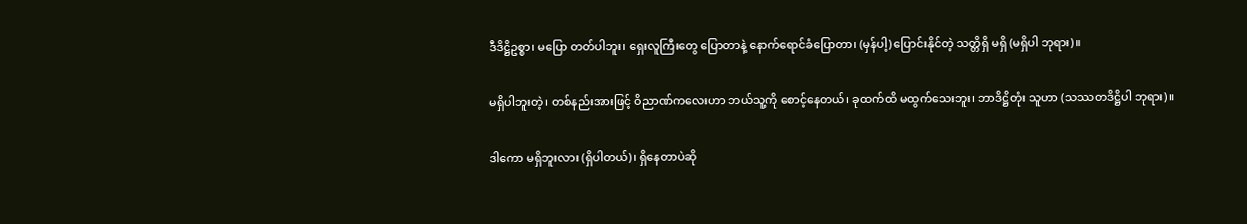ဒီဒိဋ္ဌိဥစ္စာ၊ မပြော တတ်ပါဘူး၊ ရှေးလူကြီးတွေ ပြောတာနဲ့ နောက်ရောင်ခံပြောတာ၊ (မှန်ပါ့) ပြောင်းနိုင်တဲ့ သတ္တိရှိ မရှိ (မရှိပါ ဘုရား)။

မရှိပါဘူးတဲ့၊ တစ်နည်းအားဖြင့် ဝိညာဏ်ကလေးဟာ ဘယ်သူ့ကို စောင့်နေတယ်၊ ခုထက်ထိ မထွက်သေးဘူး၊ ဘာဒိဋ္ဌိတုံး သူဟာ (သဿတဒိဋ္ဌိပါ ဘုရား)။

ဒါကော မရှိဘူးလား (ရှိပါတယ်)၊ ရှိနေတာပဲဆို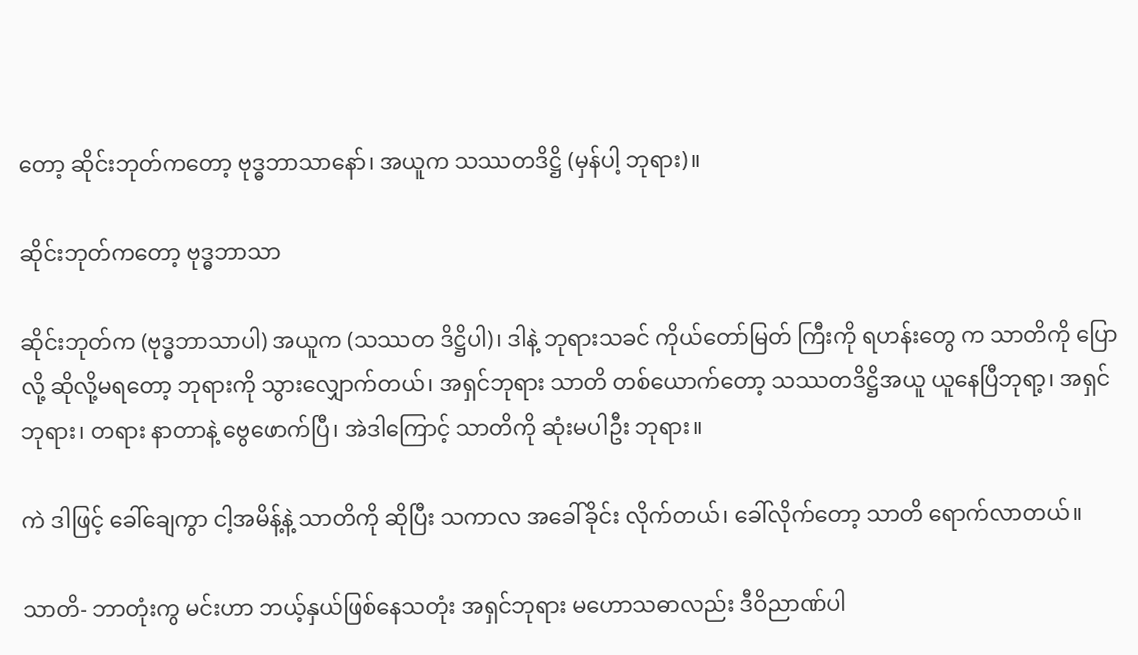တော့ ဆိုင်းဘုတ်ကတော့ ဗုဒ္ဓဘာသာနော်၊ အယူက သဿတဒိဋ္ဌိ (မှန်ပါ့ ဘုရား)။

ဆိုင်းဘုတ်ကတော့ ဗုဒ္ဓဘာသာ

ဆိုင်းဘုတ်က (ဗုဒ္ဓဘာသာပါ) အယူက (သဿတ ဒိဋ္ဌိပါ)၊ ဒါနဲ့ ဘုရားသခင် ကိုယ်တော်မြတ် ကြီးကို ရဟန်းတွေ က သာတိကို ပြောလို့ ဆိုလို့မရတော့ ဘုရားကို သွားလျှောက်တယ်၊ အရှင်ဘုရား သာတိ တစ်ယောက်တော့ သဿတဒိဋ္ဌိအယူ ယူနေပြီဘုရာ့၊ အရှင်ဘုရား၊ တရား နာတာနဲ့ ဗွေဖောက်ပြီ၊ အဲဒါကြောင့် သာတိကို ဆုံးမပါဦး ဘုရား။

ကဲ ဒါဖြင့် ခေါ်ချေကွာ ငါ့အမိန့်နဲ့ သာတိကို ဆိုပြီး သကာလ အခေါ်ခိုင်း လိုက်တယ်၊ ခေါ်လိုက်တော့ သာတိ ရောက်လာတယ်။

သာတိ- ဘာတုံးကွ မင်းဟာ ဘယ့်နှယ်ဖြစ်နေသတုံး အရှင်ဘုရား မဟောသဓာလည်း ဒီဝိညာဏ်ပါ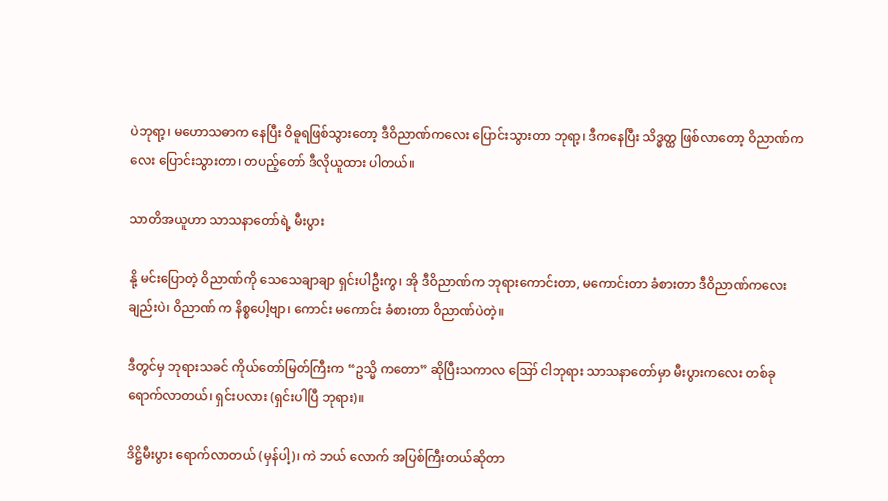ပဲဘုရာ့၊ မဟောသဓာက နေပြီး ဝိဓူရဖြစ်သွားတော့ ဒီဝိညာဏ်ကလေး ပြောင်းသွားတာ ဘုရာ့၊ ဒီကနေပြီး သိဒ္ဓတ္ထ ဖြစ်လာတော့ ဝိညာဏ်ကလေး ပြောင်းသွားတာ၊ တပည့်တော် ဒီလိုယူထား ပါတယ်။

သာတိအယူဟာ သာသနာတော်ရဲ့ မီးပွား

နို့ မင်းပြောတဲ့ ဝိညာဏ်ကို သေသေချာချာ ရှင်းပါဦးကွ၊ အို ဒီဝိညာဏ်က ဘုရားကောင်းတာ, မကောင်းတာ ခံစားတာ ဒီဝိညာဏ်ကလေးချည်းပဲ၊ ဝိညာဏ် က နိစ္စပေါ့ဗျာ၊ ကောင်း မကောင်း ခံစားတာ ဝိညာဏ်ပဲတဲ့။

ဒီတွင်မှ ဘုရားသခင် ကိုယ်တော်မြတ်ကြီးက “ဥသ္မိ ကတော” ဆိုပြီးသကာလ ဪ ငါဘုရား သာသနာတော်မှာ မီးပွားကလေး တစ်ခု ရောက်လာတယ်၊ ရှင်းပလား (ရှင်းပါပြီ ဘုရား)။

ဒိဋ္ဌိမီးပွား ရောက်လာတယ် (မှန်ပါ့)၊ ကဲ ဘယ် လောက် အပြစ်ကြီးတယ်ဆိုတာ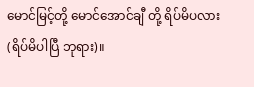မောင်မြင့်တို့ မောင်အောင်ချီ တို့ ရိပ်မိပလား (ရိပ်မိပါပြီ ဘုရား)။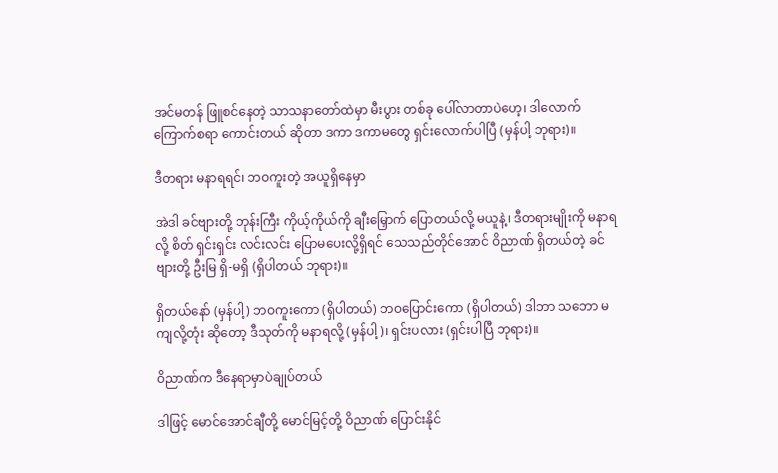အင်မတန် ဖြူစင်နေတဲ့ သာသနာတော်ထဲမှာ မီးပွား တစ်ခု ပေါ်လာတာပဲဟေ့၊ ဒါလောက် ကြောက်စရာ ကောင်းတယ် ဆိုတာ ဒကာ ဒကာမတွေ ရှင်းလောက်ပါပြီ (မှန်ပါ့ ဘုရား)။

ဒီတရား မနာရရင်၊ ဘဝကူးတဲ့ အယူရှိနေမှာ

အဲဒါ ခင်ဗျားတို့ ဘုန်းကြီး ကိုယ့်ကိုယ်ကို ချီးမြှောက် ပြောတယ်လို့ မယူနဲ့၊ ဒီတရားမျိုးကို မနာရလို့ စိတ် ရှင်းရှင်း လင်းလင်း ပြောမပေးလို့ရှိရင် သေသည်တိုင်အောင် ဝိညာဏ် ရှိတယ်တဲ့ ခင်ဗျားတို့ ဦးမြ ရှိ-မရှိ (ရှိပါတယ် ဘုရား)။

ရှိတယ်နော် (မှန်ပါ့) ဘဝကူးကော (ရှိပါတယ်) ဘဝပြောင်းကော (ရှိပါတယ်) ဒါဘာ သဘော မကျလို့တုံး ဆိုတော့ ဒီသုတ်ကို မနာရလို့ (မှန်ပါ့)၊ ရှင်းပလား (ရှင်းပါပြီ ဘုရား)။

ဝိညာဏ်က ဒီနေရာမှာပဲချုပ်တယ်

ဒါဖြင့် မောင်အောင်ချီတို့ မောင်မြင့်တို့ ဝိညာဏ် ပြောင်းနိုင်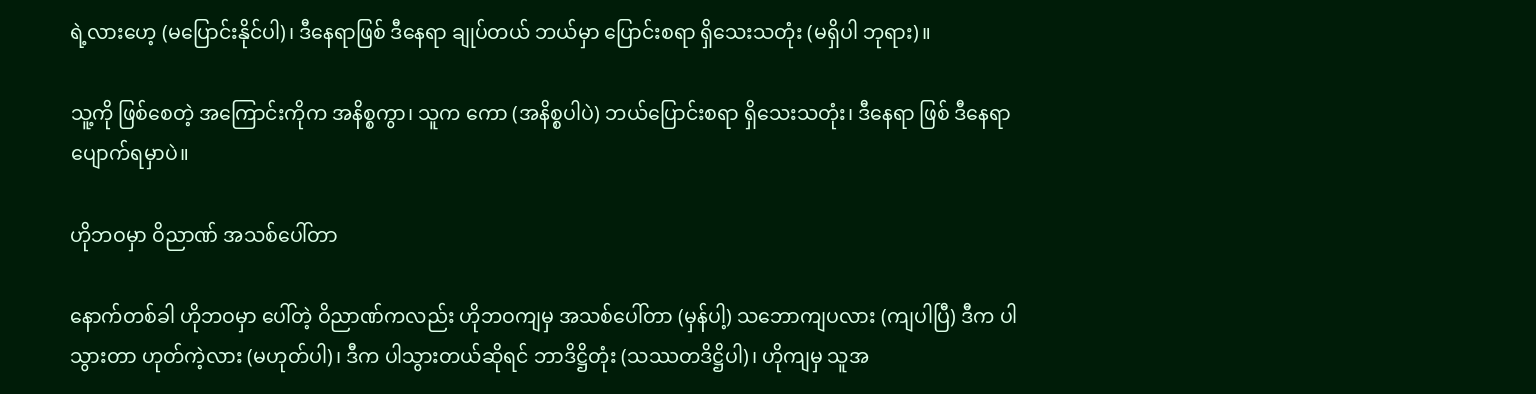ရဲ့လားဟေ့ (မပြောင်းနိုင်ပါ)၊ ဒီနေရာဖြစ် ဒီနေရာ ချုပ်တယ် ဘယ်မှာ ပြောင်းစရာ ရှိသေးသတုံး (မရှိပါ ဘုရား)။

သူ့ကို ဖြစ်စေတဲ့ အကြောင်းကိုက အနိစ္စကွာ၊ သူက ကော (အနိစ္စပါပဲ) ဘယ်ပြောင်းစရာ ရှိသေးသတုံး၊ ဒီနေရာ ဖြစ် ဒီနေရာပျောက်ရမှာပဲ။

ဟိုဘဝမှာ ဝိညာဏ် အသစ်ပေါ်တာ

နောက်တစ်ခါ ဟိုဘဝမှာ ပေါ်တဲ့ ဝိညာဏ်ကလည်း ဟိုဘဝကျမှ အသစ်ပေါ်တာ (မှန်ပါ့) သဘောကျပလား (ကျပါပြီ) ဒီက ပါသွားတာ ဟုတ်ကဲ့လား (မဟုတ်ပါ)၊ ဒီက ပါသွားတယ်ဆိုရင် ဘာဒိဋ္ဌိတုံး (သဿတဒိဋ္ဌိပါ)၊ ဟိုကျမှ သူအ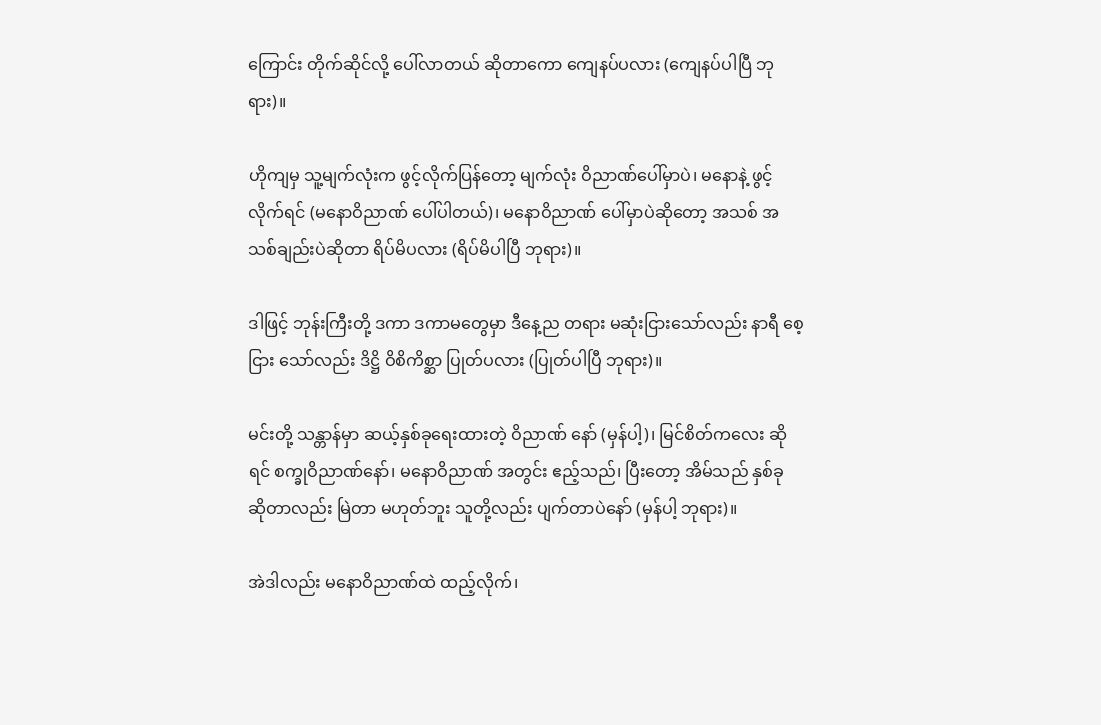ကြောင်း တိုက်ဆိုင်လို့ ပေါ်လာတယ် ဆိုတာကော ကျေနပ်ပလား (ကျေနပ်ပါပြီ ဘုရား)။

ဟိုကျမှ သူ့မျက်လုံးက ဖွင့်လိုက်ပြန်တော့ မျက်လုံး ဝိညာဏ်ပေါ်မှာပဲ၊ မနောနဲ့ ဖွင့်လိုက်ရင် (မနောဝိညာဏ် ပေါ်ပါတယ်)၊ မနောဝိညာဏ် ပေါ်မှာပဲဆိုတော့ အသစ် အသစ်ချည်းပဲဆိုတာ ရိပ်မိပလား (ရိပ်မိပါပြီ ဘုရား)။

ဒါဖြင့် ဘုန်းကြီးတို့ ဒကာ ဒကာမတွေမှာ ဒီနေ့ည တရား မဆုံးငြားသော်လည်း နာရီ စေ့ငြား သော်လည်း ဒိဋ္ဌိ ဝိစိကိစ္ဆာ ပြုတ်ပလား (ပြုတ်ပါပြီ ဘုရား)။

မင်းတို့ သန္တာန်မှာ ဆယ့်နှစ်ခုရေးထားတဲ့ ဝိညာဏ် နော် (မှန်ပါ့)၊ မြင်စိတ်ကလေး ဆိုရင် စက္ခုဝိညာဏ်နော်၊ မနောဝိညာဏ် အတွင်း ဧည့်သည်၊ ပြီးတော့ အိမ်သည် နှစ်ခု ဆိုတာလည်း မြဲတာ မဟုတ်ဘူး သူတို့လည်း ပျက်တာပဲနော် (မှန်ပါ့ ဘုရား)။

အဲဒါလည်း မနောဝိညာဏ်ထဲ ထည့်လိုက်၊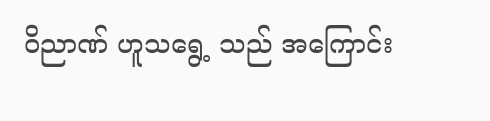ဝိညာဏ် ဟူသရွေ့ သည် အကြောင်း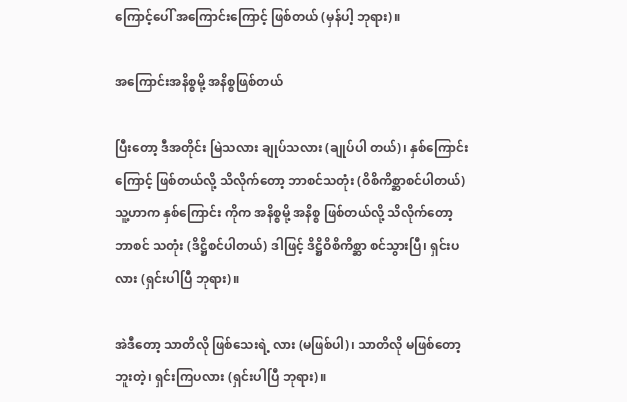ကြောင့်ပေါ် အကြောင်းကြောင့် ဖြစ်တယ် (မှန်ပါ့ ဘုရား)။

အကြောင်းအနိစ္စမို့ အနိစ္စဖြစ်တယ်

ပြီးတော့ ဒီအတိုင်း မြဲသလား ချုပ်သလား (ချုပ်ပါ တယ်)၊ နှစ်ကြောင်းကြောင့် ဖြစ်တယ်လို့ သိလိုက်တော့ ဘာစင်သတုံး (ဝိစိကိစ္ဆာစင်ပါတယ်) သူ့ဟာက နှစ်ကြောင်း ကိုက အနိစ္စမို့ အနိစ္စ ဖြစ်တယ်လို့ သိလိုက်တော့ ဘာစင် သတုံး (ဒိဋ္ဌိစင်ပါတယ်) ဒါဖြင့် ဒိဋ္ဌိဝိစိကိစ္ဆာ စင်သွားပြီ၊ ရှင်းပလား (ရှင်းပါပြီ ဘုရား)။

အဲဒီတော့ သာတိလို ဖြစ်သေးရဲ့ လား (မဖြစ်ပါ)၊ သာတိလို မဖြစ်တော့ဘူးတဲ့၊ ရှင်းကြပလား (ရှင်းပါပြီ ဘုရား)။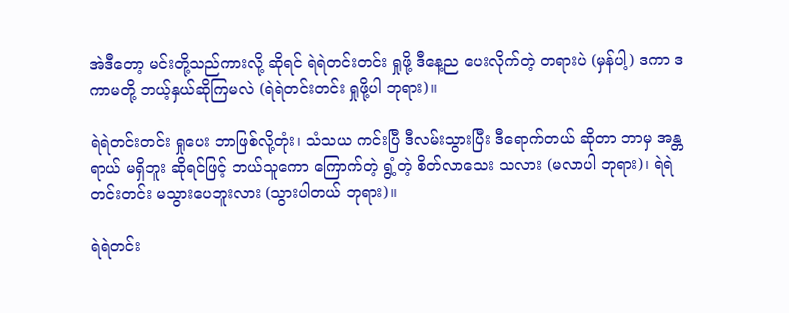အဲဒီတော့ မင်းတို့သည်ကားလို့ ဆိုရင် ရဲရဲတင်းတင်း ရှုဖို့ ဒီနေ့ည ပေးလိုက်တဲ့ တရားပဲ (မှန်ပါ့) ဒကာ ဒကာမတို့ ဘယ့်နှယ်ဆိုကြမလဲ (ရဲရဲတင်းတင်း ရှုဖို့ပါ ဘုရား)။

ရဲရဲတင်းတင်း ရှုပေး ဘာဖြစ်လို့တုံး၊ သံသယ ကင်းပြီ ဒီလမ်းသွားပြီး ဒီရောက်တယ် ဆိုတာ ဘာမှ အန္တရာယ် မရှိဘူး ဆိုရင်ဖြင့် ဘယ်သူကော ကြောက်တဲ့ ရွံ့တဲ့ စိတ်လာသေး သလား (မလာပါ ဘုရား)၊ ရဲရဲတင်းတင်း မသွားပေဘူးလား (သွားပါတယ် ဘုရား)။

ရဲရဲတင်း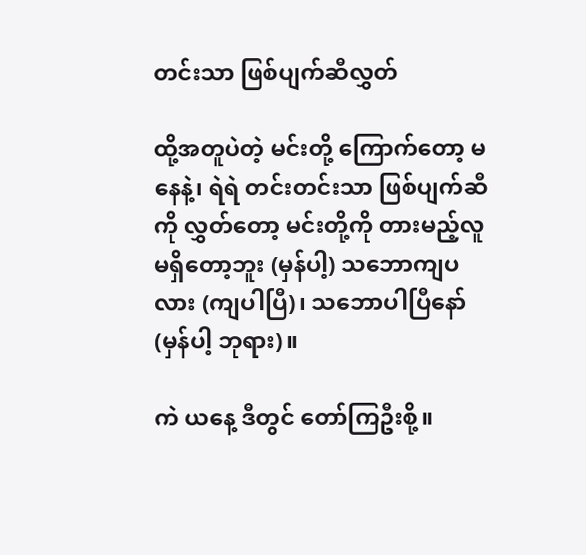တင်းသာ ဖြစ်ပျက်ဆီလွှတ်

ထို့အတူပဲတဲ့ မင်းတို့ ကြောက်တော့ မနေနဲ့၊ ရဲရဲ တင်းတင်းသာ ဖြစ်ပျက်ဆီကို လွှတ်တော့ မင်းတို့ကို တားမည့်လူ မရှိတော့ဘူး (မှန်ပါ့) သဘောကျပလား (ကျပါပြီ)၊ သဘောပါပြီနော် (မှန်ပါ့ ဘုရား)။

ကဲ ယနေ့ ဒီတွင် တော်ကြဦးစို့။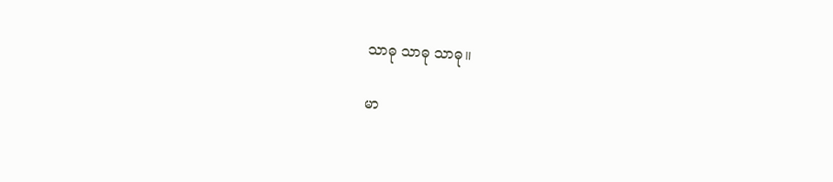သာဓု သာဓု သာဓု။


မာ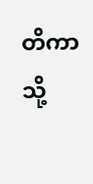တိကာသို့